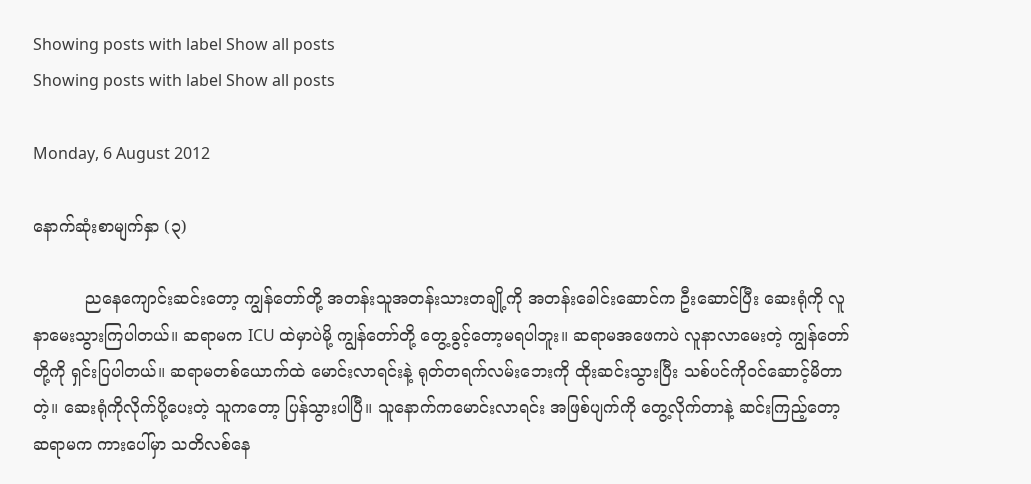Showing posts with label Show all posts
Showing posts with label Show all posts

Monday, 6 August 2012

နောက်ဆုံးစာမျက်နှာ (၃)

          ညနေကျောင်းဆင်းတော့ ကျွန်တော်တို့ အတန်းသူအတန်းသားတချို့ကို အတန်းခေါင်းဆောင်က ဦးဆောင်ပြီး ဆေးရုံကို လူနာမေးသွားကြပါတယ်။ ဆရာမက ICU ထဲမှာပဲမို့ ကျွန်တော်တို့ တွေ့ခွင့်တော့မရပါဘူး။ ဆရာမအဖေကပဲ လူနာလာမေးတဲ့ ကျွန်တော်တို့ကို ရှင်းပြပါတယ်။ ဆရာမတစ်ယောက်ထဲ မောင်းလာရင်းနဲ့ ရုတ်တရက်လမ်းဘေးကို ထိုးဆင်းသွားပြီး သစ်ပင်ကိုဝင်ဆောင့်မိတာတဲ့။ ဆေးရုံကိုလိုက်ပို့ပေးတဲ့ သူကတော့ ပြန်သွားပါပြီ။ သူနောက်ကမောင်းလာရင်း အဖြစ်ပျက်ကို တွေ့လိုက်တာနဲ့ ဆင်းကြည့်တော့ ဆရာမက ကားပေါ်မှာ သတိလစ်နေ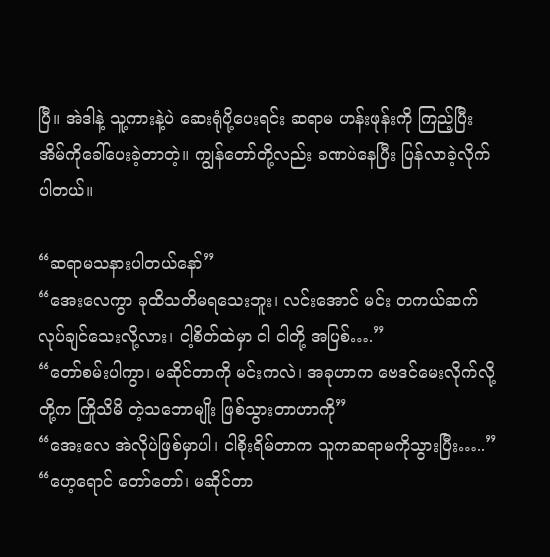ပြီ။ အဲဒါနဲ့ သူ့ကားနဲ့ပဲ ဆေးရုံပို့ပေးရင်း ဆရာမ ဟန်းဖုန်းကို ကြည့်ပြီး အိမ်ကိုခေါ်ပေးခဲ့တာတဲ့။ ကျွန်တော်တို့လည်း ခဏပဲနေပြီး ပြန်လာခဲ့လိုက်ပါတယ်။

“ဆရာမသနားပါတယ်နော်”
“အေးလေကွာ ခုထိသတိမရသေးဘူး၊ လင်းအောင် မင်း တကယ်ဆက် လုပ်ချင်သေးလို့လား၊ ငါ့စိတ်ထဲမှာ ငါ ငါတို့ အပြစ်….”
“တော်စမ်းပါကွာ၊ မဆိုင်တာကို မင်းကလဲ၊ အခုဟာက ဗေဒင်မေးလိုက်လို့ တို့က ကြိုသိမိ တဲ့သဘောမျိုး ဖြစ်သွားတာဟာကို”
“အေးလေ အဲလိုပဲဖြစ်မှာပါ၊ ငါစိုးရိမ်တာက သူကဆရာမကိုသွားပြီး…..”
“ဟေ့ရောင် တော်တော်၊ မဆိုင်တာ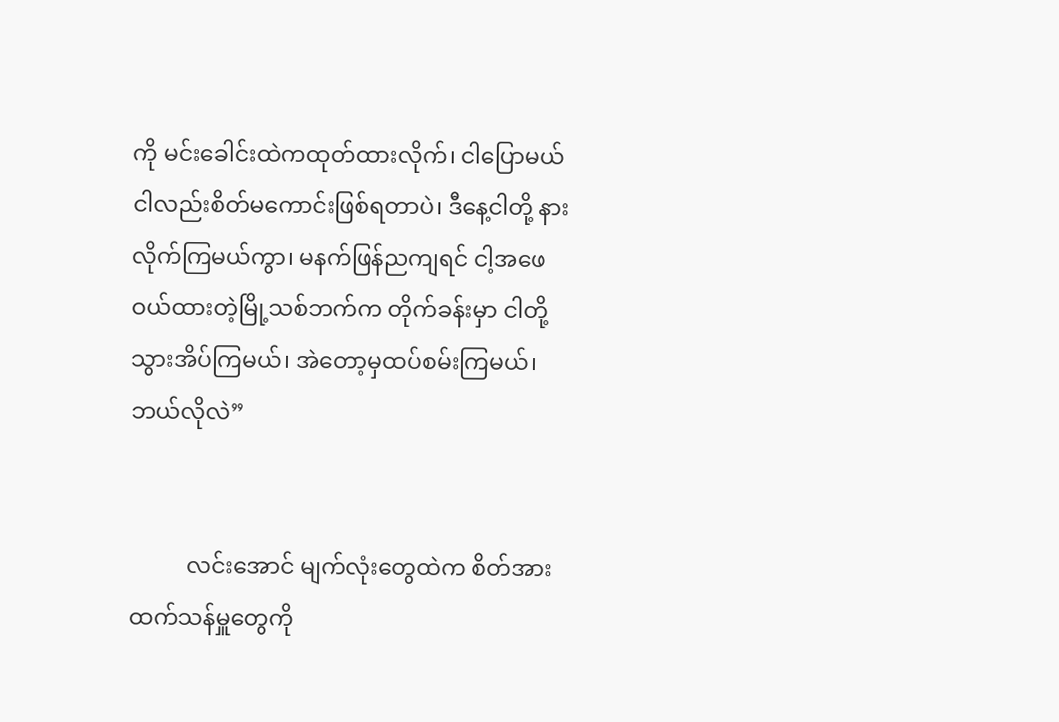ကို မင်းခေါင်းထဲကထုတ်ထားလိုက်၊ ငါပြောမယ် ငါလည်းစိတ်မကောင်းဖြစ်ရတာပဲ၊ ဒီနေ့ငါတို့ နားလိုက်ကြမယ်ကွာ၊ မနက်ဖြန်ညကျရင် ငါ့အဖေဝယ်ထားတဲ့မြို့သစ်ဘက်က တိုက်ခန်းမှာ ငါတို့သွားအိပ်ကြမယ်၊ အဲတော့မှထပ်စမ်းကြမယ်၊ ဘယ်လိုလဲ”


          လင်းအောင် မျက်လုံးတွေထဲက စိတ်အားထက်သန်မှူတွေကို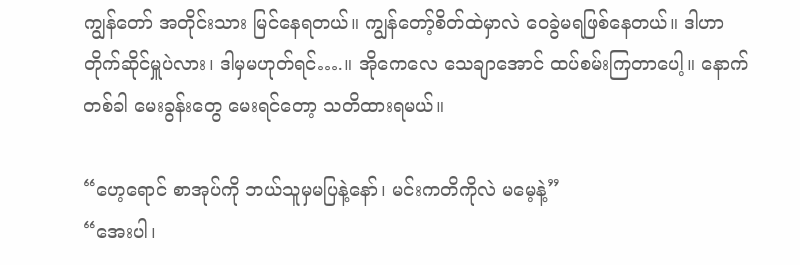ကျွန်တော် အတိုင်းသား မြင်နေရတယ်။ ကျွန်တော့်စိတ်ထဲမှာလဲ ဝေခွဲမရဖြစ်နေတယ်။ ဒါဟာ တိုက်ဆိုင်မှူပဲလား၊ ဒါမှမဟုတ်ရင်….။ အိုကေလေ သေချာအောင် ထပ်စမ်းကြတာပေါ့။ နောက်တစ်ခါ မေးခွန်းတွေ မေးရင်တော့ သတိထားရမယ်။

“ဟေ့ရောင် စာအုပ်ကို ဘယ်သူမှမပြနဲ့နော်၊ မင်းကတိကိုလဲ မမေ့နဲ့”
“အေးပါ၊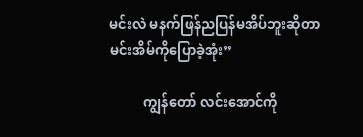မင်းလဲ မနက်ဖြန်ညပြန်မအိပ်ဘူးဆိုတာ မင်းအိမ်ကိုပြောခဲ့အုံး”

          ကျွန်တော် လင်းအောင်ကို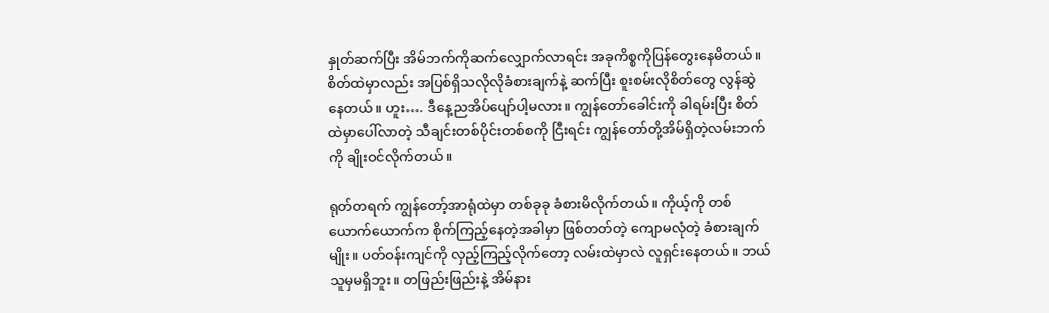နှုတ်ဆက်ပြီး အိမ်ဘက်ကိုဆက်လျှောက်လာရင်း အခုကိစ္စကိုပြန်တွေးနေမိတယ်။ စိတ်ထဲမှာလည်း အပြစ်ရှိသလိုလိုခံစားချက်နဲ့ ဆက်ပြီး စူးစမ်းလိုစိတ်တွေ လွန်ဆွဲနေတယ်။ ဟူး…. ဒီနေ့ညအိပ်ပျော်ပါ့မလား။ ကျွန်တော်ခေါင်းကို ခါရမ်းပြီး စိတ်ထဲမှာပေါ်လာတဲ့ သီချင်းတစ်ပိုင်းတစ်စကို ငြီးရင်း ကျွန်တော်တို့အိမ်ရှိတဲ့လမ်းဘက်ကို ချိုးဝင်လိုက်တယ်။

ရုတ်တရက် ကျွန်တော့်အာရုံထဲမှာ တစ်ခုခု ခံစားမိလိုက်တယ်။ ကိုယ့်ကို တစ်ယောက်ယောက်က စိုက်ကြည့်နေတဲ့အခါမှာ ဖြစ်တတ်တဲ့ ကျောမလုံတဲ့ ခံစားချက်မျိုး။ ပတ်ဝန်းကျင်ကို လှည့်ကြည့်လိုက်တော့ လမ်းထဲမှာလဲ လူရှင်းနေတယ်။ ဘယ်သူမှမရှိဘူး။ တဖြည်းဖြည်းနဲ့ အိမ်နား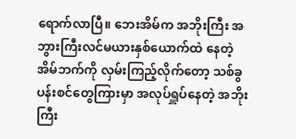ရောက်လာပြီ။ ဘေးအိမ်က အဘိုးကြီး အဘွားကြီးလင်မယားနှစ်ယောက်ထဲ နေတဲ့အိမ်ဘက်ကို လှမ်းကြည့်လိုက်တော့ သစ်ခွပန်းစင်တွေကြားမှာ အလုပ်ရှူပ်နေတဲ့ အဘိုးကြီး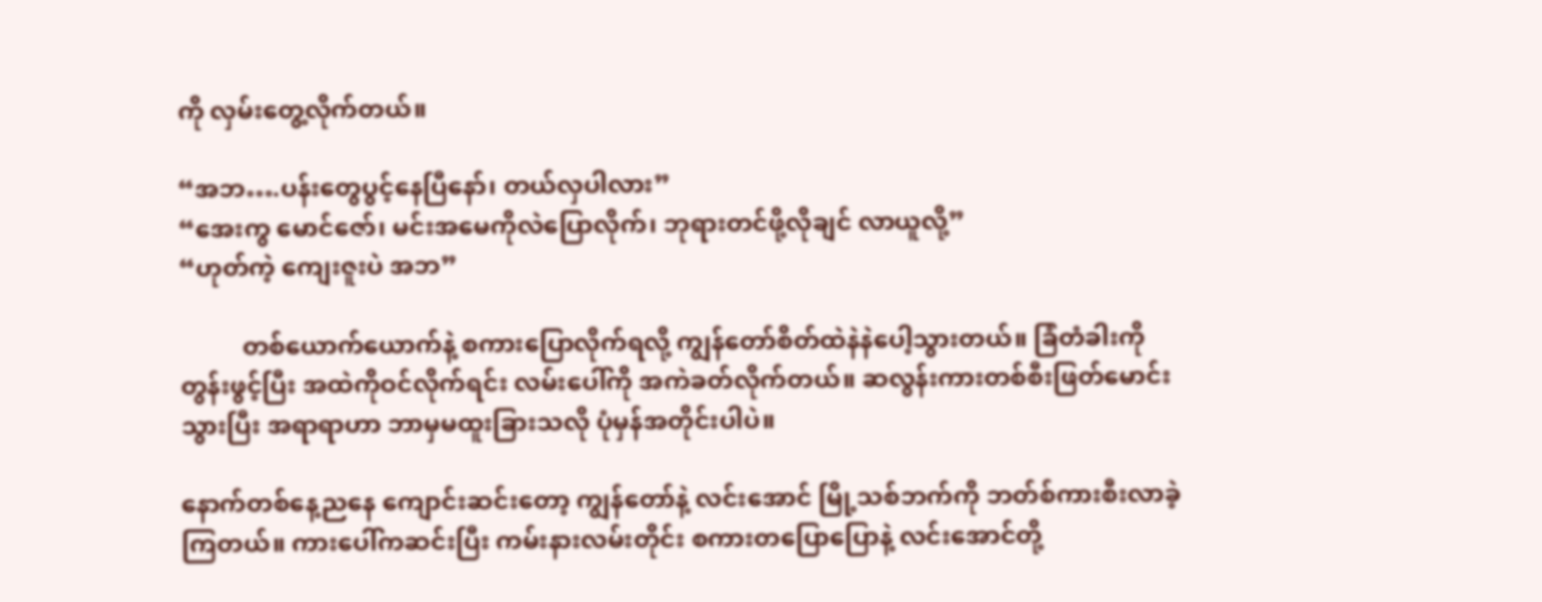ကို လှမ်းတွေ့လိုက်တယ်။

“အဘ….ပန်းတွေပွင့်နေပြီနော်၊ တယ်လှပါလား”
“အေးကွ မောင်ဇော်၊ မင်းအမေကိုလဲပြောလိုက်၊ ဘုရားတင်ဖို့လိုချင် လာယူလို့”
“ဟုတ်ကဲ့ ကျေးဇူးပဲ အဘ”

          တစ်ယောက်ယောက်နဲ့ စကားပြောလိုက်ရလို့ ကျွန်တော်စိတ်ထဲနဲနဲပေါ့သွားတယ်။ ခြံတံခါးကို တွန်းဖွင့်ပြီး အထဲကိုဝင်လိုက်ရင်း လမ်းပေါ်ကို အကဲခတ်လိုက်တယ်။ ဆလွန်းကားတစ်စီးဖြတ်မောင်း သွားပြီး အရာရာဟာ ဘာမှမထူးခြားသလို ပုံမှန်အတိုင်းပါပဲ။

နောက်တစ်နေ့ညနေ ကျောင်းဆင်းတော့ ကျွန်တော်နဲ့ လင်းအောင် မြို့သစ်ဘက်ကို ဘတ်စ်ကားစီးလာခဲ့ကြတယ်။ ကားပေါ်ကဆင်းပြီး ကမ်းနားလမ်းတိုင်း စကားတပြောပြောနဲ့ လင်းအောင်တို့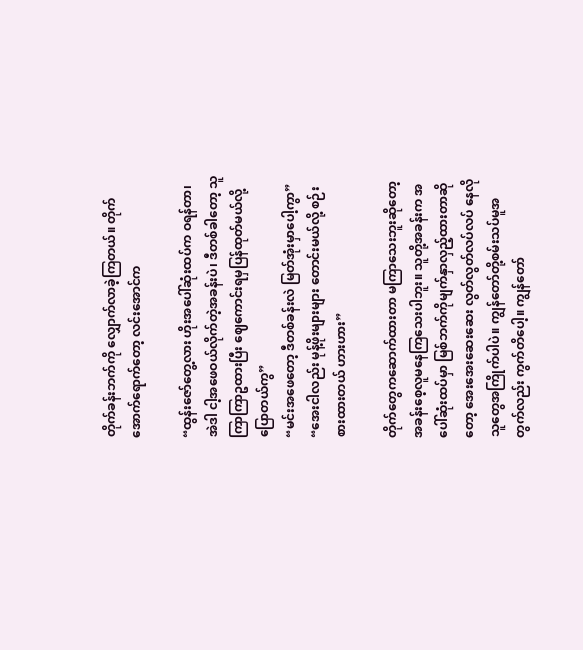တိုက်ခန်းဘက်ကို လျှောက်လာခဲ့ကြတယ်။ တိုက်အောက်ရောက်တော့ လင်းအောင်က

“ထွန်းဇော်တွေ့လား ဟိုးအပေါ်ဆုံးထပ်က ဝရန်တာ၊ အဲဒါ ငါ့အဖေဝယ်လိုက်တဲ့အခန်းပဲ၊ ဒီတစ်ခါတော့ သူ ကြာကြာဥထားပြီး ဈေကောင်းရမှပြန်ထုတ်မယ်လို့ပြောတယ်ကွ”
“မင်းအဖေတော့ ဒီတစ်ခန်းလဲ မြတ်အုံးမှာပေါ့ကွာ”
“အေးငါလည်း မုန့်ဖိုးများများ တောင်းမယ်လို့ စဉ်းစားထားတယ် ဟားဟား”

တိုက်တွေကဆောက်ထားတာ မကြာသေးဘူးဆိုတော့ အခန်းစေ့လူမနေကြသေးပါဘူး။ သူတို့အခန်းက အပေါ်ဆုံးထပ်မှာ မြစ်ဘက်ကိုမျက်နှာလှည့်ထားတာဆိုတော့ အေးအေးဆေးဆေး လွတ်လွတ်လပ်လပ် နေလိုသူတွေအကြိုက်ပါပဲ။ ကျွန်တော်တို့စမ်းသပ်မူအတွက်လည်း ကွက်တိပေါ့။ ကျွန်တော်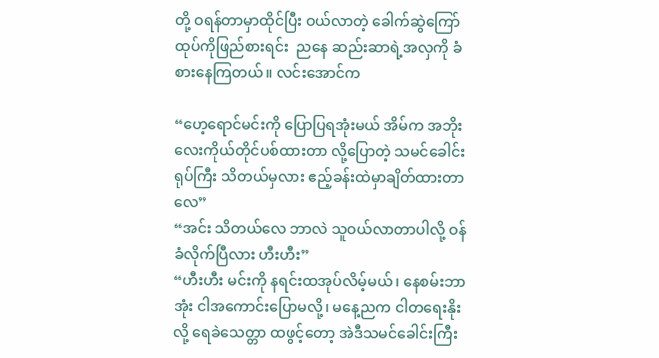တို့ ဝရန်တာမှာထိုင်ပြီး ဝယ်လာတဲ့ ခေါက်ဆွဲကြော်ထုပ်ကိုဖြည်စားရင်း  ညနေ ဆည်းဆာရဲ့အလှကို ခံစားနေကြတယ်။ လင်းအောင်က

“ဟေ့ရောင်မင်းကို ပြောပြရအုံးမယ် အိမ်က အဘိုးလေးကိုယ်တိုင်ပစ်ထားတာ လို့ပြောတဲ့ သမင်ခေါင်းရုပ်ကြီး သိတယ်မှလား ဧည့်ခန်းထဲမှာချိတ်ထားတာလေ”
“အင်း သိတယ်လေ ဘာလဲ သူဝယ်လာတာပါလို့ ဝန်ခံလိုက်ပြီလား ဟီးဟီး”
“ဟီးဟီး မင်းကို နရင်းထအုပ်လိမ့်မယ်၊ နေစမ်းဘာအုံး ငါအကောင်းပြောမလို့၊ မနေ့ညက ငါတရေးနိုးလို့ ရေခဲသေတ္တာ ထဖွင့်တော့ အဲဒီသမင်ခေါင်းကြီး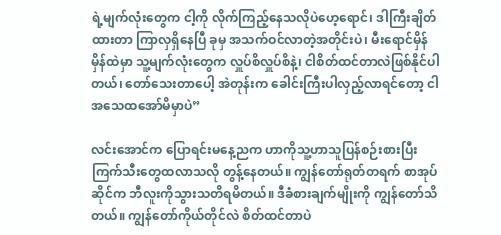ရဲ့မျက်လုံးတွေက ငါ့ကို လိုက်ကြည့်နေသလိုပဲဟေ့ရောင်၊ ဒါကြီးချိတ်ထားတာ ကြာလှရှိနေပြီ ခုမှ အသက်ဝင်လာတဲ့အတိုင်းပဲ၊ မီးရောင်မှိန်မှိန်ထဲမှာ သူ့မျက်လုံးတွေက လှူပ်စိလှူပ်စိနဲ့၊ ငါစိတ်ထင်တာလဲဖြစ်နိုင်ပါတယ်၊ တော်သေးတာပေါ့ အဲတုန်းက ခေါင်းကြီးပါလှည့်လာရင်တော့ ငါအသေထအော်မိမှာပဲ”

လင်းအောင်က ပြောရင်းမနေ့ညက ဟာကိုသူ့ဟာသူပြန်စဉ်းစားပြီး ကြက်သီးတွေထလာသလို တွန့်နေတယ်။ ကျွန်တော်ရုတ်တရက် စာအုပ်ဆိုင်က ဘီလူးကိုသွားသတိရမိတယ်။ ဒီခံစားချက်မျိုးကို ကျွန်တော်သိတယ်။ ကျွန်တော်ကိုယ်တိုင်လဲ စိတ်ထင်တာပဲ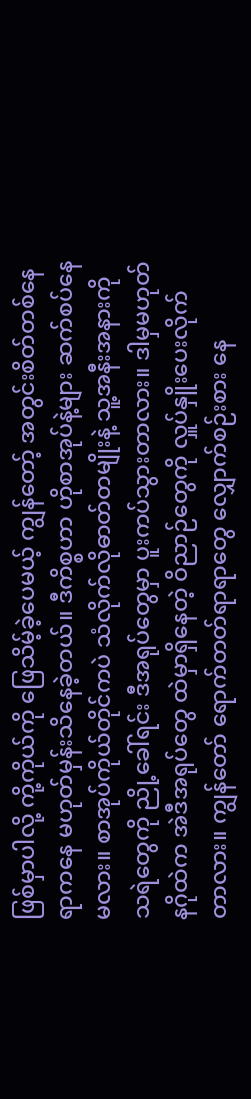ဖြစ်မှာပါလို့ ကို့ကိုယ်ကို ဖြေသိမ့်ခဲ့ပေမယ့် ကျွန်တော့် အတွင်းစိတ်တစ်နေရာကနေ မဟုတ်မှန်းသိနေခဲ့တယ်။ ဒီကိစ္စဟာ ဟိုစာအုပ်နဲ့များ ဆက်စပ်နေမလား။ စာအုပ်ကိုယ်တိုင်ကပဲ သံလိုက်လိုဓာတ်တမျိုးနဲ့ သူ့အနီးအနားကို သရဲတွေကို ညို့ခေါ်ရင်း ဒီအရုပ်တွေမှာ ပူးကပ်သွားတာလား။ ဒါမှမဟုတ် နဂိုထဲက အဲဒီအရုပ်တွေ ထဲမှာရှိနေတဲ့ ဝိညာဉ်တွေကို လှူပ်နှိူးပေးလိုက်တာလား။ ကျွန်တော် ရောက်တတ်ရာရာတွေ လျှောက်စဉ်းစား နေ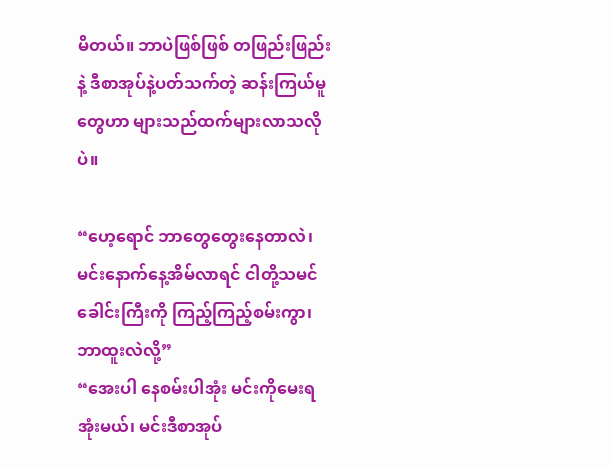မိတယ်။ ဘာပဲဖြစ်ဖြစ် တဖြည်းဖြည်းနဲ့ ဒီစာအုပ်နဲ့ပတ်သက်တဲ့ ဆန်းကြယ်မူတွေဟာ များသည်ထက်များလာသလိုပဲ။

“ဟေ့ရောင် ဘာတွေတွေးနေတာလဲ၊ မင်းနောက်နေ့အိမ်လာရင် ငါတို့သမင်ခေါင်းကြီးကို ကြည့်ကြည့်စမ်းကွာ၊ ဘာထူးလဲလို့”
“အေးပါ နေစမ်းပါအုံး မင်းကိုမေးရအုံးမယ်၊ မင်းဒီစာအုပ်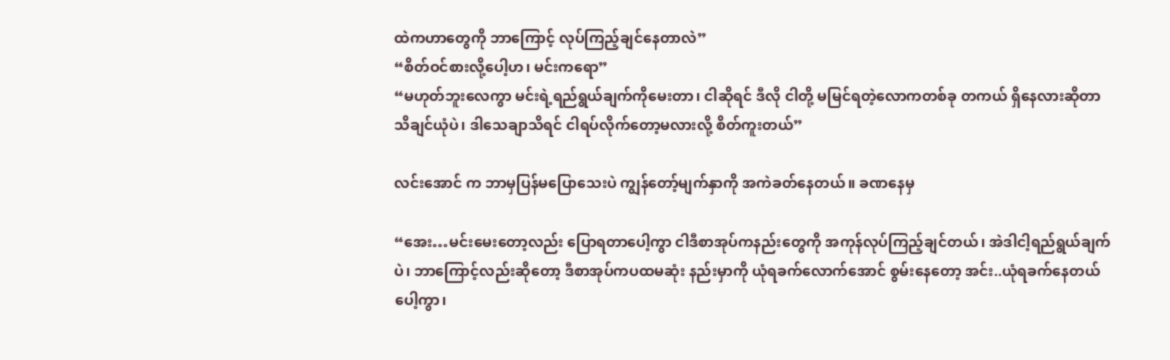ထဲကဟာတွေကို ဘာကြောင့် လုပ်ကြည့်ချင်နေတာလဲ”
“စိတ်ဝင်စားလို့ပေါ့ဟ၊ မင်းကရော”
“မဟုတ်ဘူးလေကွာ မင်းရဲ့ရည်ရွယ်ချက်ကိုမေးတာ၊ ငါဆိုရင် ဒီလို ငါတို့ မမြင်ရတဲ့လောကတစ်ခု တကယ် ရှိနေလားဆိုတာ သိချင်ယုံပဲ၊ ဒါသေချာသိရင် ငါရပ်လိုက်တော့မလားလို့ စိတ်ကူးတယ်”

လင်းအောင် က ဘာမှပြန်မပြောသေးပဲ ကျွန်တော့်မျက်နှာကို အကဲခတ်နေတယ်။ ခဏနေမှ

“အေး…မင်းမေးတော့လည်း ပြောရတာပေါ့ကွာ ငါဒီစာအုပ်ကနည်းတွေကို အကုန်လုပ်ကြည့်ချင်တယ်၊ အဲဒါငါ့ရည်ရွယ်ချက်ပဲ၊ ဘာကြောင့်လည်းဆိုတော့ ဒီစာအုပ်ကပထမဆုံး နည်းမှာကို ယုံရခက်လောက်အောင် စွမ်းနေတော့ အင်း..ယုံရခက်နေတယ်ပေါ့ကွာ၊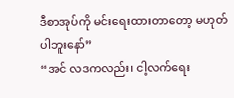ဒီစာအုပ်ကို မင်းရေးထားတာတော့ မဟုတ်ပါဘူးနော်”
“အင် လဒကလည်း၊ ငါ့လက်ရေး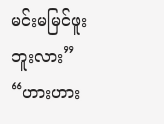မင်းမမြင်ဖူး ဘူးလား”
“ဟားဟား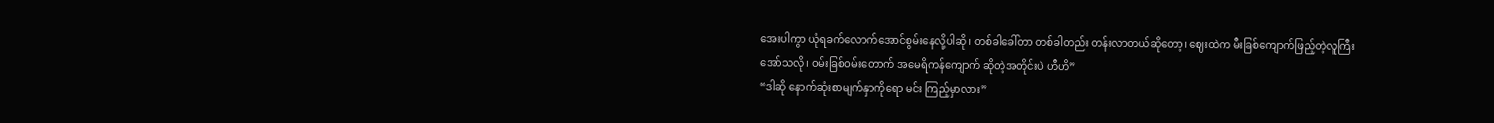အေးပါကွာ ယုံရခက်လောက်အောင်စွမ်းနေလို့ပါဆို၊ တစ်ခါခေါ်တာ တစ်ခါတည်း တန်းလာတယ်ဆိုတော့၊ ဈေးထဲက မီးခြစ်ကျောက်ဖြည့်တဲ့လူကြီး အော်သလို၊ ဝမ်းခြစ်ဝမ်းတောက် အမေရိကန်ကျောက် ဆိုတဲ့အတိုင်းပဲ ဟီဟိ”
“ဒါဆို နောက်ဆုံးစာမျက်နှာကိုရော မင်း ကြည့်မှာလား”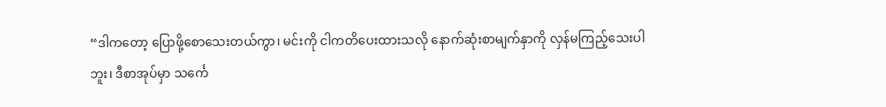“ဒါကတော့ ပြောဖို့စောသေးတယ်ကွာ၊ မင်းကို ငါကတိပေးထားသလို နောက်ဆုံးစာမျက်နှာကို လှန်မကြည့်သေးပါဘူး၊ ဒီစာအုပ်မှာ သင်္ကေ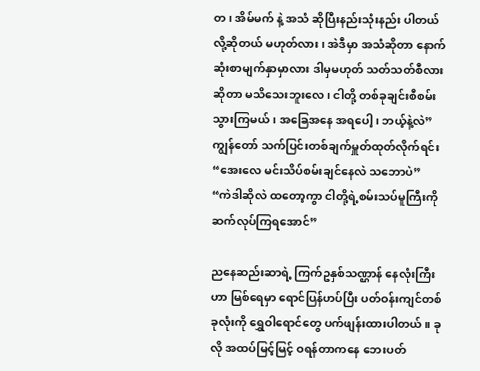တ၊ အိမ်မက် နဲ့ အသံ ဆိုပြီးနည်းသုံးနည်း ပါတယ်လို့ဆိုတယ် မဟုတ်လား၊ အဲဒီမှာ အသံဆိုတာ နောက်ဆုံးစာမျက်နှာမှာလား ဒါမှမဟုတ် သတ်သတ်စီလားဆိုတာ မသိသေးဘူးလေ၊ ငါတို့ တစ်ခုချင်းစီစမ်းသွားကြမယ်၊ အခြေအနေ အရပေါ့၊ ဘယ့်နဲ့လဲ”
ကျွန်တော် သက်ပြင်းတစ်ချက်မှူတ်ထုတ်လိုက်ရင်း
“အေးလေ မင်းသိပ်စမ်းချင်နေလဲ သဘောပဲ”
“ကဲဒါဆိုလဲ ထတော့ကွာ ငါတို့ရဲ့စမ်းသပ်မူကြီးကို ဆက်လုပ်ကြရအောင်”

ညနေဆည်းဆာရဲ့ ကြက်ဥနှစ်သဏ္ဌာန် နေလုံးကြီးဟာ မြစ်ရေမှာ ရောင်ပြန်ဟပ်ပြီး ပတ်ဝန်းကျင်တစ်ခုလုံးကို ရွှေဝါရောင်တွေ ပက်ဖျန်းထားပါတယ်။ ခုလို အထပ်မြင့်မြင့် ဝရန်တာကနေ ဘေးပတ်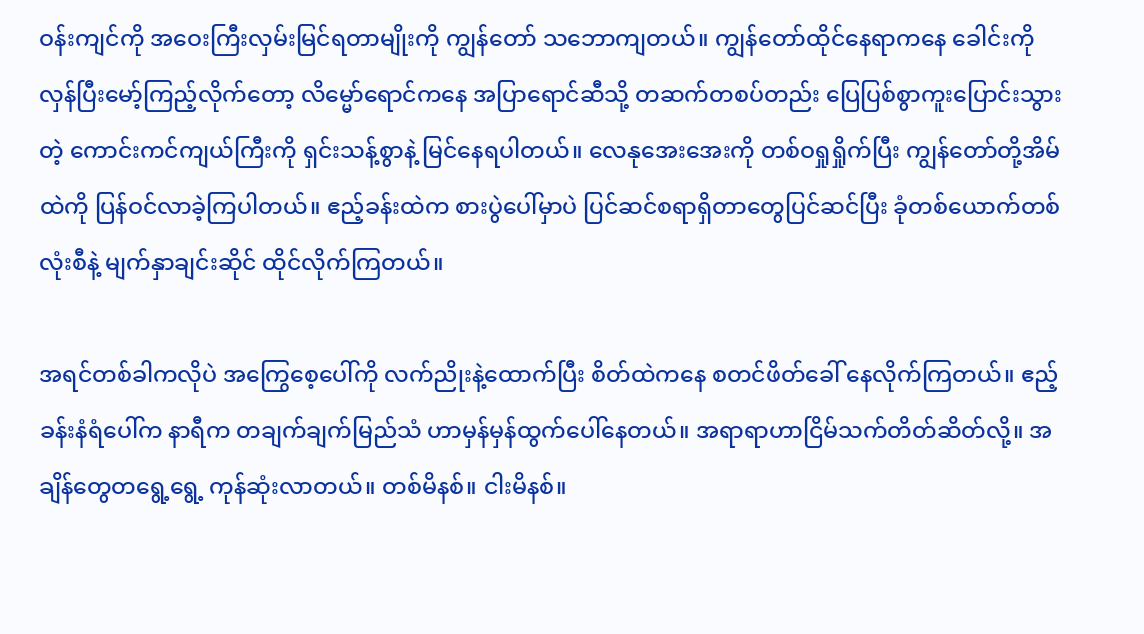ဝန်းကျင်ကို အဝေးကြီးလှမ်းမြင်ရတာမျိုးကို ကျွန်တော် သဘောကျတယ်။ ကျွန်တော်ထိုင်နေရာကနေ ခေါင်းကို လှန်ပြီးမော့်ကြည့်လိုက်တော့ လိမ္မော်ရောင်ကနေ အပြာရောင်ဆီသို့ တဆက်တစပ်တည်း ပြေပြစ်စွာကူးပြောင်းသွားတဲ့ ကောင်းကင်ကျယ်ကြီးကို ရှင်းသန့်စွာနဲ့ မြင်နေရပါတယ်။ လေနုအေးအေးကို တစ်ဝရှုရှိုက်ပြီး ကျွန်တော်တို့အိမ်ထဲကို ပြန်ဝင်လာခဲ့ကြပါတယ်။ ဧည့်ခန်းထဲက စားပွဲပေါ်မှာပဲ ပြင်ဆင်စရာရှိတာတွေပြင်ဆင်ပြီး ခုံတစ်ယောက်တစ်လုံးစီနဲ့ မျက်နှာချင်းဆိုင် ထိုင်လိုက်ကြတယ်။

အရင်တစ်ခါကလိုပဲ အကြွေစေ့ပေါ်ကို လက်ညိုးနဲ့ထောက်ပြီး စိတ်ထဲကနေ စတင်ဖိတ်ခေါ် နေလိုက်ကြတယ်။ ဧည့်ခန်းနံရံပေါ်က နာရီက တချက်ချက်မြည်သံ ဟာမှန်မှန်ထွက်ပေါ်နေတယ်။ အရာရာဟာငြိမ်သက်တိတ်ဆိတ်လို့။ အချိန်တွေတရွေ့ရွေ့ ကုန်ဆုံးလာတယ်။ တစ်မိနစ်။ ငါးမိနစ်။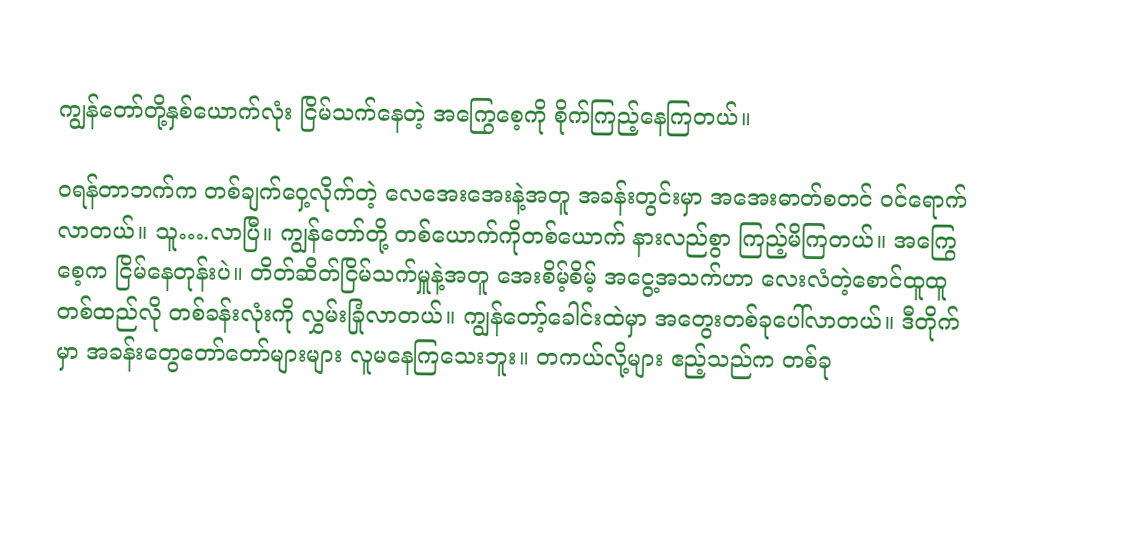ကျွန်တော်တို့နှစ်ယောက်လုံး ငြိမ်သက်နေတဲ့ အကြွေစေ့ကို စိုက်ကြည့်နေကြတယ်။

ဝရန်တာဘက်က တစ်ချက်ဝှေ့လိုက်တဲ့ လေအေးအေးနဲ့အတူ အခန်းတွင်းမှာ အအေးဓာတ်စတင် ဝင်ရောက်လာတယ်။ သူ….လာပြီ။ ကျွန်တော်တို့ တစ်ယောက်ကိုတစ်ယောက် နားလည်စွာ ကြည့်မိကြတယ်။ အကြွေစေ့က ငြိမ်နေတုန်းပဲ။ တိတ်ဆိတ်ငြိမ်သက်မှူနဲ့အတူ အေးစိမ့်စိမ့် အငွေ့အသက်ဟာ လေးလံတဲ့စောင်ထူထူ တစ်ထည်လို တစ်ခန်းလုံးကို လွှမ်းခြုံလာတယ်။ ကျွန်တော့်ခေါင်းထဲမှာ အတွေးတစ်ခုပေါ်လာတယ်။ ဒီတိုက်မှာ အခန်းတွေတော်တော်များများ လူမနေကြသေးဘူး။ တကယ်လို့များ ဧည့်သည်က တစ်ခု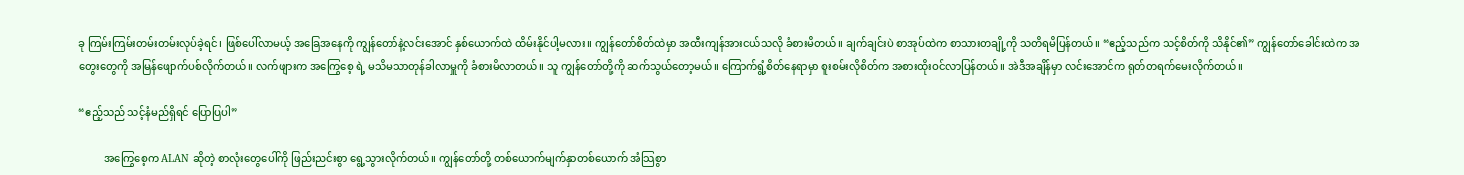ခု ကြမ်းကြမ်းတမ်းတမ်းလုပ်ခဲ့ရင်၊ ဖြစ်ပေါ်လာမယ့် အခြေအနေကို ကျွန်တော်နဲ့လင်းအောင် နှစ်ယောက်ထဲ ထိမ်းနိုင်ပါ့မလား။ ကျွန်တော်စိတ်ထဲမှာ အထီးကျန်အားငယ်သလို ခံစားမိတယ်။ ချက်ချင်းပဲ စာအုပ်ထဲက စာသားတချို့ကို သတိရမိပြန်တယ်။ “ဧည့်သည်က သင့်စိတ်ကို သိနိုင်၏” ကျွန်တော်ခေါင်းထဲက အတွေးတွေကို အမြန်ဖျောက်ပစ်လိုက်တယ်။ လက်ဖျားက အကြွေစေ့ ရဲ့ မသိမသာတုန်ခါလာမှူကို ခံစားမိလာတယ်။ သူ ကျွန်တော်တို့ကို ဆက်သွယ်တော့မယ်။ ကြောက်ရွံ့စိတ်နေရာမှာ စူးစမ်းလိုစိတ်က အစားထိုးဝင်လာပြန်တယ်။ အဲဒီအချိန်မှာ လင်းအောင်က ရုတ်တရက်မေးလိုက်တယ်။

“ဧည့်သည် သင့်နံမည်ရှိရင် ပြောပြပါ”

          အကြွေစေ့က ALAN ဆိုတဲ့ စာလုံးတွေပေါ်ကို ဖြည်းညင်းစွာ ရွေ့သွားလိုက်တယ်။ ကျွန်တော်တို့ တစ်ယောက်မျက်နှာတစ်ယောက် အံသြစွာ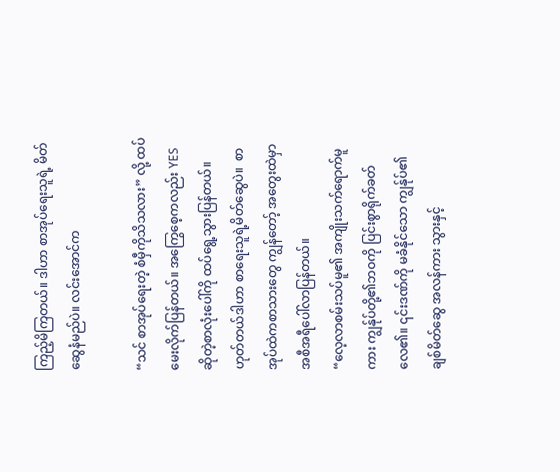ကြည့်မိကြတယ်။ ဒါဟာ စာအုပ်ရေးသူရဲ့ မိတ်ဆွေနံမည်ပဲ။ လင်းအောင်က

“သင် စာအုပ်ရေးတဲ့ စံမှီကိုသိသလား” လို့ ထပ်မေးလိုက်ပြန်တယ်။ အကြွေစေ့ကလည်း YES ဆိုတဲ့စာလုံးပေါ်ကို ထပ်ရွေ့သွားပြန်တယ်။ ဟုတ်တယ်ဒါဟာ စာရေးသူရဲ့မိတ်ဆွေပဲ။  စာအုပ်ထဲကစာသားတွေ ကျွန်တော့် အတွေးထဲမှာ အစီအရီပေါ်လာပြန်တယ်။
“လေ့လာစမ်းသပ်မူ၏ အကျိုးသက်ရောက်မူကား ကျွန်ုပ်တို့၏ဘဝကို ပြင်းစွာရိုက်ခတ်လေ၏။ ၎င်းဒဏ်ကို မခံနိုင်သော ကျွန်ုပ်၏ ချစ်မိတ်ဆွေ အလန်ကား သွားနှင့်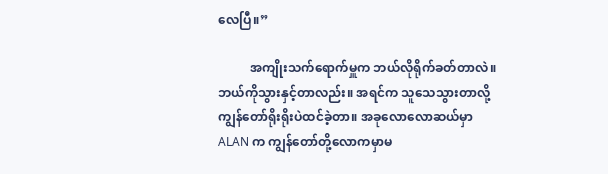လေပြီ။”

          အကျိုးသက်ရောက်မှူက ဘယ်လိုရိုက်ခတ်တာလဲ။ ဘယ်ကိုသွားနှင့်တာလည်း။ အရင်က သူသေသွားတာလို့ ကျွန်တော်ရိုးရိုးပဲထင်ခဲ့တာ။ အခုလောလောဆယ်မှာ ALAN က ကျွန်တော်တို့လောကမှာမ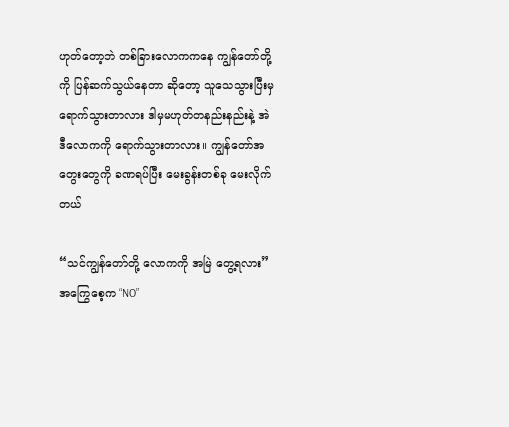ဟုတ်တော့ဘဲ တစ်ခြားလောကကနေ ကျွန်တော်တို့ကို ပြန်ဆက်သွယ်နေတာ ဆိုတော့ သူသေသွားပြီးမှရောက်သွားတာလား ဒါမှမဟုတ်တနည်းနည်းနဲ့ အဲဒီလောကကို ရောက်သွားတာလား။ ကျွန်တော်အတွေးတွေကို ခဏရပ်ပြီး မေးခွန်းတစ်ခု မေးလိုက်တယ်

“သင်ကျွန်တော်တို့ လောကကို အမြဲ တွေ့ရလား”
အကြွေစေ့က “NO”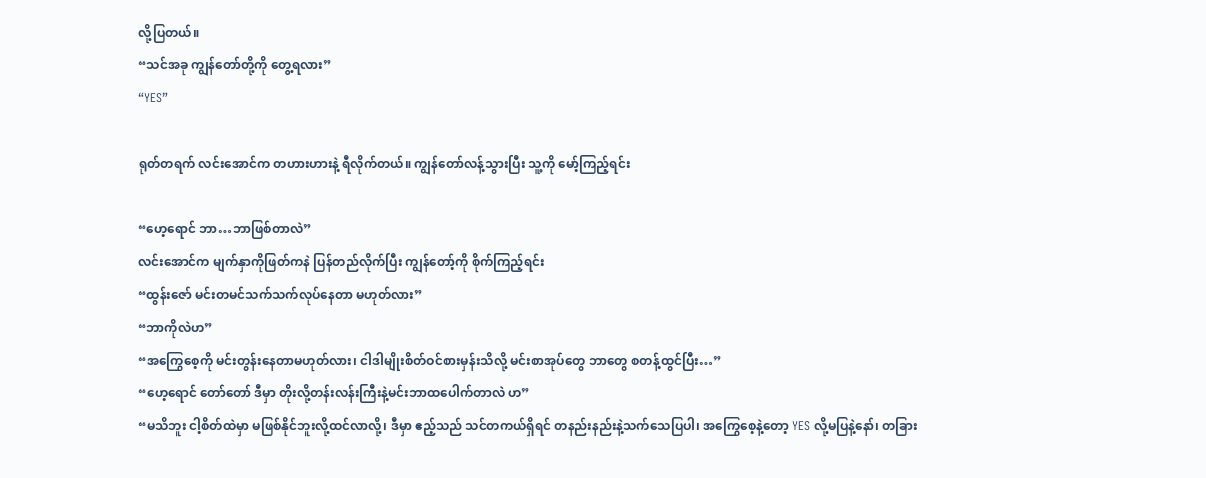လို့ပြတယ်။
“သင်အခု ကျွန်တော်တို့ကို တွေ့ရလား”
“YES”

ရုတ်တရက် လင်းအောင်က တဟားဟားနဲ့ ရီလိုက်တယ်။ ကျွန်တော်လန့်သွားပြီး သူ့ကို မော့်ကြည့်ရင်း

“ဟေ့ရောင် ဘာ…ဘာဖြစ်တာလဲ”
လင်းအောင်က မျက်နှာကိုဖြတ်ကနဲ ပြန်တည်လိုက်ပြီး ကျွန်တော့်ကို စိုက်ကြည့်ရင်း
“ထွန်းဇော် မင်းတမင်သက်သက်လုပ်နေတာ မဟုတ်လား”
“ဘာကိုလဲဟ”
“အကြွေစေ့ကို မင်းတွန်းနေတာမဟုတ်လား၊ ငါဒါမျိုးစိတ်ဝင်စားမှန်းသိလို့ မင်းစာအုပ်တွေ ဘာတွေ စတန့်ထွင်ပြီး…”
“ဟေ့ရောင် တော်တော် ဒီမှာ တိုးလို့တန်းလန်းကြီးနဲ့မင်းဘာထပေါက်တာလဲ ဟ”
“မသိဘူး ငါ့စိတ်ထဲမှာ မဖြစ်နိုင်ဘူးလို့ထင်လာလို့၊ ဒီမှာ ဧည့်သည် သင်တကယ်ရှိရင် တနည်းနည်းနဲ့သက်သေပြပါ၊ အကြွေစေ့နဲ့တော့ YES လို့မပြနဲ့နော်၊ တခြား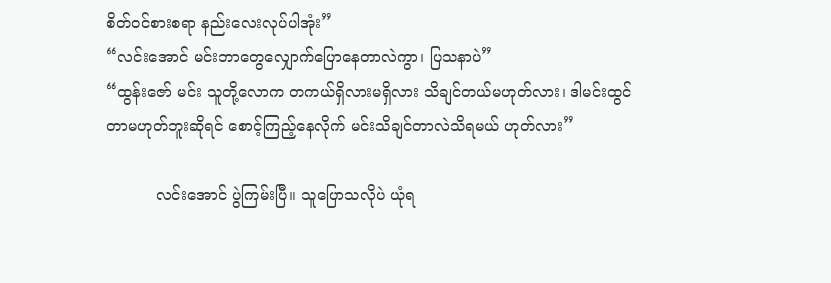စိတ်ဝင်စားစရာ နည်းလေးလုပ်ပါအုံး”
“လင်းအောင် မင်းဘာတွေလျှောက်ပြောနေတာလဲကွာ၊ ပြသနာပဲ”
“ထွန်းဇော် မင်း သူတို့လောက တကယ်ရှိလားမရှိလား သိချင်တယ်မဟုတ်လား၊ ဒါမင်းထွင်တာမဟုတ်ဘူးဆိုရင် စောင့်ကြည့်နေလိုက် မင်းသိချင်တာလဲသိရမယ် ဟုတ်လား”

          လင်းအောင် ပွဲကြမ်းပြီ။ သူပြောသလိုပဲ ယုံရ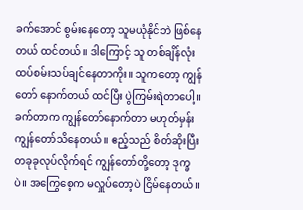ခက်အောင် စွမ်းနေတော့ သူမယုံနိုင်ဘဲ ဖြစ်နေတယ် ထင်တယ်။ ဒါကြောင့် သူ တစ်ချိန်လုံး ထပ်စမ်းသပ်ချင်နေတာကိုး။ သူကတော့ ကျွန်တော် နောက်တယ် ထင်ပြီး ပွဲကြမ်းရဲတာပေါ့။ ခက်တာက ကျွန်တော်နောက်တာ မဟုတ်မှန်း ကျွန်တော်သိနေတယ်။ ဧည့်သည် စိတ်ဆိုးပြီး တခုခုလုပ်လိုက်ရင် ကျွန်တော်တို့တော့ ဒုက္ခပဲ။ အကြွေစေ့က မလှူပ်တော့ပဲ ငြိမ်နေတယ်။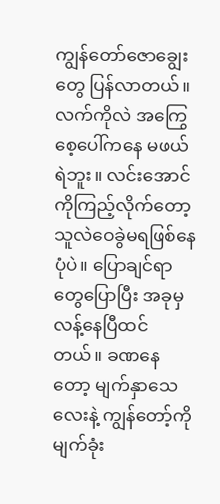ကျွန်တော်ဇောချွေးတွေ ပြန်လာတယ်။ လက်ကိုလဲ အကြွေစေ့ပေါ်ကနေ မဖယ်ရဲဘူး။ လင်းအောင်ကိုကြည့်လိုက်တော့ သူလဲဝေခွဲမရဖြစ်နေပုံပဲ။ ပြောချင်ရာတွေပြောပြီး အခုမှလန့်နေပြီထင်တယ်။ ခဏနေတော့ မျက်နှာသေလေးနဲ့ ကျွန်တော့်ကို မျက်ခုံး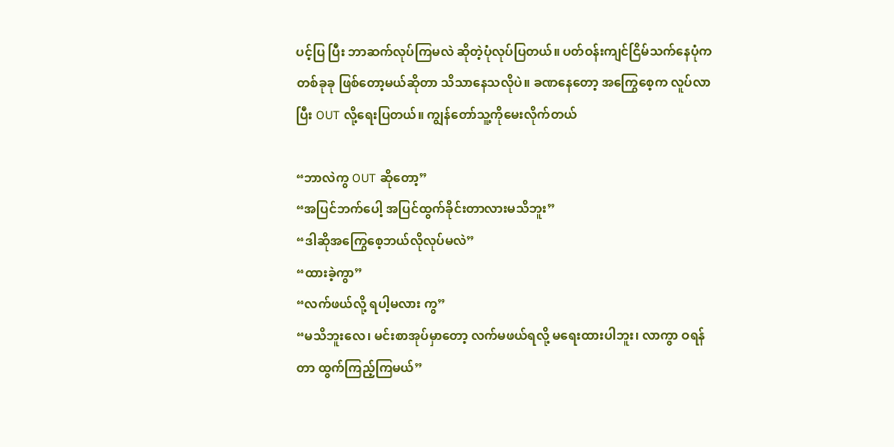ပင့်ပြ ပြီး ဘာဆက်လုပ်ကြမလဲ ဆိုတဲ့ပုံလုပ်ပြတယ်။ ပတ်ဝန်းကျင်ငြိမ်သက်နေပုံက တစ်ခုခု ဖြစ်တော့မယ်ဆိုတာ သိသာနေသလိုပဲ။ ခဏနေတော့ အကြွေစေ့က လူပ်လာပြီး OUT လို့ရေးပြတယ်။ ကျွန်တော်သူ့ကိုမေးလိုက်တယ်

“ဘာလဲကွ OUT ဆိုတော့”
“အပြင်ဘက်ပေါ့ အပြင်ထွက်ခိုင်းတာလားမသိဘူး”
“ဒါဆိုအကြွေစေ့ဘယ်လိုလုပ်မလဲ”
“ထားခဲ့ကွာ”
“လက်ဖယ်လို့ ရပါ့မလား ကွ”
“မသိဘူးလေ၊ မင်းစာအုပ်မှာတော့ လက်မဖယ်ရလို့ မရေးထားပါဘူး၊ လာကွာ ဝရန်တာ ထွက်ကြည့်ကြမယ်”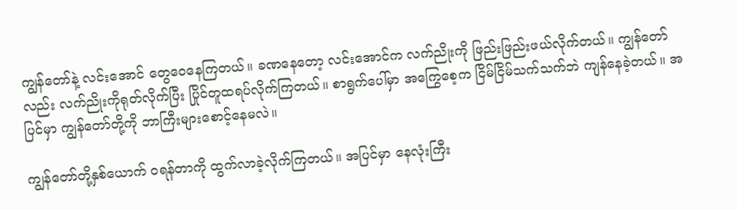ကျွန်တော်နဲ့ လင်းအောင် တွေဝေနေကြတယ်။ ခဏနေတော့ လင်းအောင်က လက်ညိုးကို ဖြည်းဖြည်းဖယ်လိုက်တယ်။ ကျွန်တော်လည်း လက်ညိုးကိုရုတ်လိုက်ပြီး ပြိုင်တူထရပ်လိုက်ကြတယ်။ စာရွက်ပေါ်မှာ အကြွေစေ့က ငြိမ်ငြိမ်သက်သက်ဘဲ ကျန်နေခဲ့တယ်။ အပြင်မှာ ကျွန်တော်တို့ကို ဘာကြီးများစောင့်နေမလဲ။

ကျွန်တော်တို့နှစ်ယောက် ဝရန်တာကို ထွက်လာခဲ့လိုက်ကြတယ်။ အပြင်မှာ နေလုံးကြီး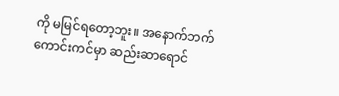ကို မမြင်ရတော့ဘူး။ အနောက်ဘက် ကောင်းကင်မှာ ဆည်းဆာရောင်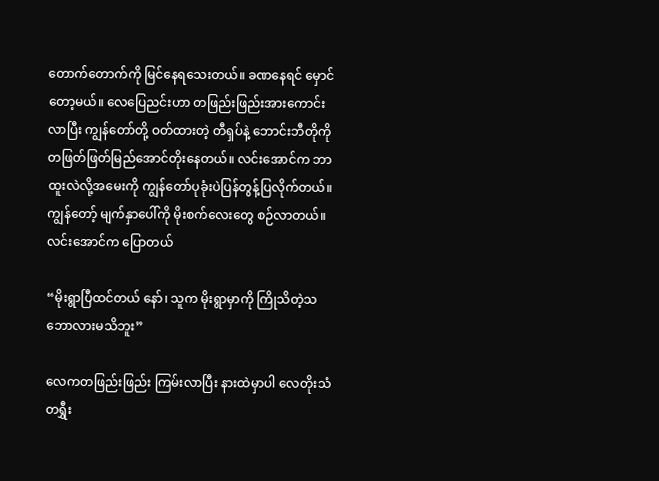တောက်တောက်ကို မြင်နေရသေးတယ်။ ခဏနေရင် မှောင်တော့မယ်။ လေပြေညင်းဟာ တဖြည်းဖြည်းအားကောင်းလာပြီး ကျွန်တော်တို့ ဝတ်ထားတဲ့ တီရှပ်နဲ့ ဘောင်းဘီတိုကို တဖြတ်ဖြတ်မြည်အောင်တိုးနေတယ်။ လင်းအောင်က ဘာထူးလဲလို့အမေးကို ကျွန်တော်ပုခုံးပဲပြန်တွန့်ပြလိုက်တယ်။ ကျွန်တော့် မျက်နှာပေါ်ကို မိုးစက်လေးတွေ စဉ်လာတယ်။ လင်းအောင်က ပြောတယ်

“မိုးရွာပြီထင်တယ် နော်၊ သူက မိုးရွာမှာကို ကြိုသိတဲ့သဘောလားမသိဘူး”

လေကတဖြည်းဖြည်း ကြမ်းလာပြီး နားထဲမှာပါ လေတိုးသံ တရွှီး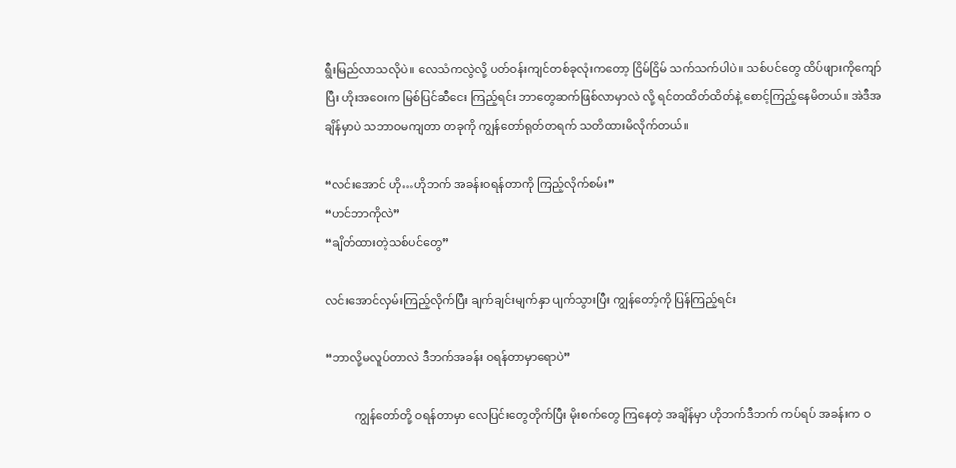ရွီးမြည်လာသလိုပဲ။ လေသံကလွဲလို့ ပတ်ဝန်းကျင်တစ်ခုလုံးကတော့ ငြိမ်ငြိမ် သက်သက်ပါပဲ။ သစ်ပင်တွေ ထိပ်ဖျားကိုကျော်ပြီး ဟိုးအဝေးက မြစ်ပြင်ဆီငေး ကြည့်ရင်း ဘာတွေဆက်ဖြစ်လာမှာလဲ လို့ ရင်တထိတ်ထိတ်နဲ့ စောင့်ကြည့်နေမိတယ်။ အဲဒီအချိန်မှာပဲ သဘာဝမကျတာ တခုကို ကျွန်တော်ရုတ်တရက် သတိထားမိလိုက်တယ်။

“လင်းအောင် ဟို…ဟိုဘက် အခန်းဝရန်တာကို ကြည့်လိုက်စမ်း”
“ဟင်ဘာကိုလဲ”
“ချိတ်ထားတဲ့သစ်ပင်တွေ”

လင်းအောင်လှမ်းကြည့်လိုက်ပြီး ချက်ချင်းမျက်နှာ ပျက်သွားပြီး ကျွန်တော့်ကို ပြန်ကြည့်ရင်း

“ဘာလို့မလူပ်တာလဲ ဒီဘက်အခန်း ဝရန်တာမှာရောပဲ”

          ကျွန်တော်တို့ ဝရန်တာမှာ လေပြင်းတွေတိုက်ပြီး မိုးစက်တွေ ကြနေတဲ့ အချိန်မှာ ဟိုဘက်ဒီဘက် ကပ်ရပ် အခန်းက ဝ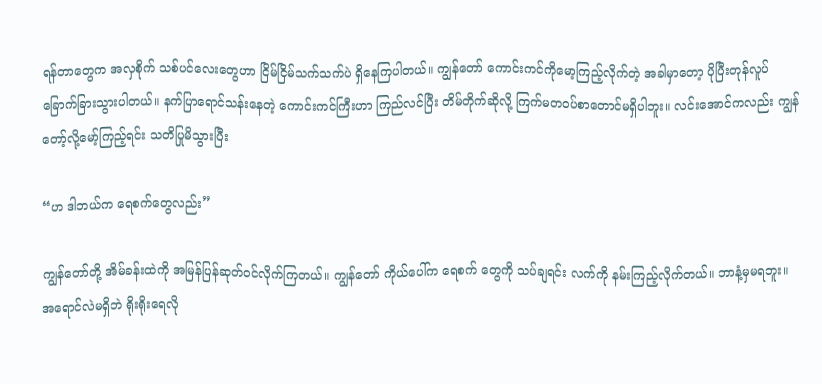ရန်တာတွေက အလှစိုက် သစ်ပင်လေးတွေဟာ ငြိမ်ငြိမ်သက်သက်ပဲ ရှိနေကြပါတယ်။ ကျွန်တော် ကောင်းကင်ကိုမော့ကြည့်လိုက်တဲ့ အခါမှာတော့ ပိုပြီးတုန်လူပ်ခြောက်ခြားသွားပါတယ်။ နက်ပြာရောင်သန်းနေတဲ့ ကောင်းကင်ကြီးဟာ ကြည်လင်ပြီး တိမ်တိုက်ဆိုလို့ ကြက်မတဝပ်စာတောင်မရှိပါဘူး။ လင်းအောင်ကလည်း ကျွန်တော့်လို့မော့်ကြည့်ရင်း သတိပြုမိသွားပြီး

“ဟ ဒါဘယ်က ရေစက်တွေလည်း”

ကျွန်တော်တို့ အိမ်ခန်းထဲကို အမြန်ပြန်ဆုတ်ဝင်လိုက်ကြတယ်။ ကျွန်တော် ကိုယ်ပေါ်က ရေစက် တွေကို သပ်ချရင်း လက်ကို နမ်းကြည့်လိုက်တယ်။ ဘာနံ့မှမရဘူး။ အရောင်လဲမရှိဘဲ ရိုးရိုးရေလို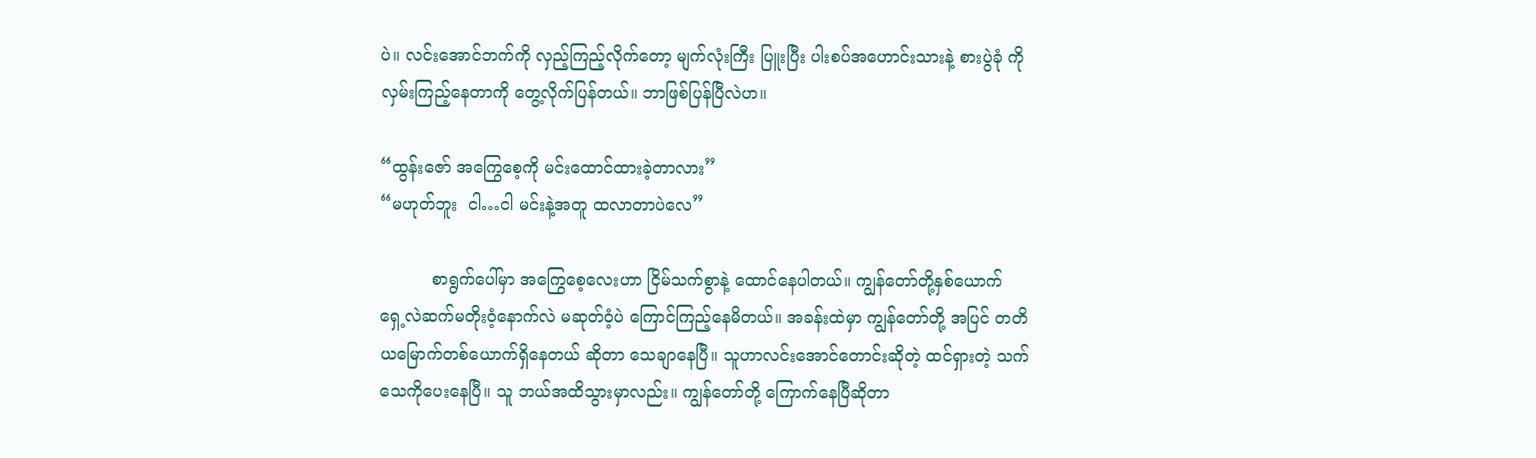ပဲ။ လင်းအောင်ဘက်ကို လှည့်ကြည့်လိုက်တော့ မျက်လုံးကြီး ပြူးပြီး ပါးစပ်အဟောင်းသားနဲ့ စားပွဲခုံ ကိုလှမ်းကြည့်နေတာကို တွေ့လိုက်ပြန်တယ်။ ဘာဖြစ်ပြန်ပြီလဲဟ။

“ထွန်းဇော် အကြွေစေ့ကို မင်းထောင်ထားခဲ့တာလား”
“မဟုတ်ဘူး  ငါ…ငါ မင်းနဲ့အတူ ထလာတာပဲလေ”

          စာရွက်ပေါ်မှာ အကြွေစေ့လေးဟာ ငြိမ်သက်စွာနဲ့ ထောင်နေပါတယ်။ ကျွန်တော်တို့နှစ်ယောက် ရှေ့လဲဆက်မတိုးဝံ့နောက်လဲ မဆုတ်ဝံ့ပဲ ကြောင်ကြည့်နေမိတယ်။ အခန်းထဲမှာ ကျွန်တော်တို့ အပြင် တတိယမြောက်တစ်ယောက်ရှိနေတယ် ဆိုတာ သေချာနေပြီ။ သူဟာလင်းအောင်တောင်းဆိုတဲ့ ထင်ရှားတဲ့ သက်သေကိုပေးနေပြီ။ သူ ဘယ်အထိသွားမှာလည်း။ ကျွန်တော်တို့ ကြောက်နေပြီဆိုတာ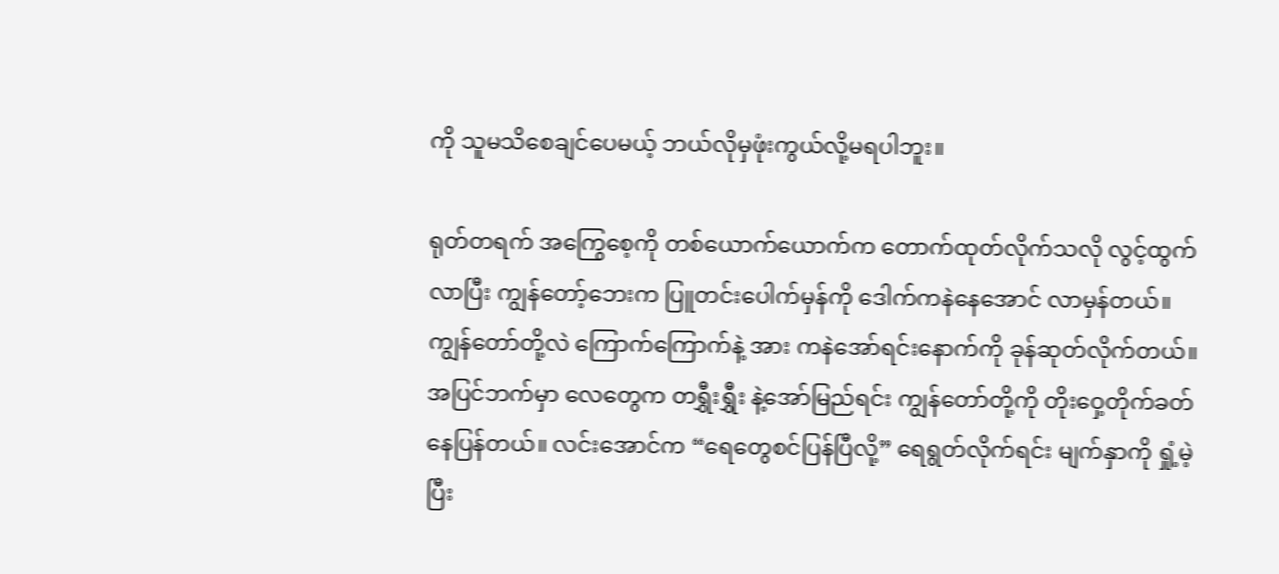ကို သူမသိစေချင်ပေမယ့် ဘယ်လိုမှဖုံးကွယ်လို့မရပါဘူး။

ရုတ်တရက် အကြွေစေ့ကို တစ်ယောက်ယောက်က တောက်ထုတ်လိုက်သလို လွင့်ထွက်လာပြီး ကျွန်တော့်ဘေးက ပြူတင်းပေါက်မှန်ကို ဒေါက်ကနဲနေအောင် လာမှန်တယ်။ ကျွန်တော်တို့လဲ ကြောက်ကြောက်နဲ့ အား ကနဲအော်ရင်းနောက်ကို ခုန်ဆုတ်လိုက်တယ်။ အပြင်ဘက်မှာ လေတွေက တရွှီးရွှီး နဲ့အော်မြည်ရင်း ကျွန်တော်တို့ကို တိုးဝှေ့တိုက်ခတ်နေပြန်တယ်။ လင်းအောင်က “ရေတွေစင်ပြန်ပြီလို့” ရေရွတ်လိုက်ရင်း မျက်နှာကို ရှုံ့မဲ့ပြီး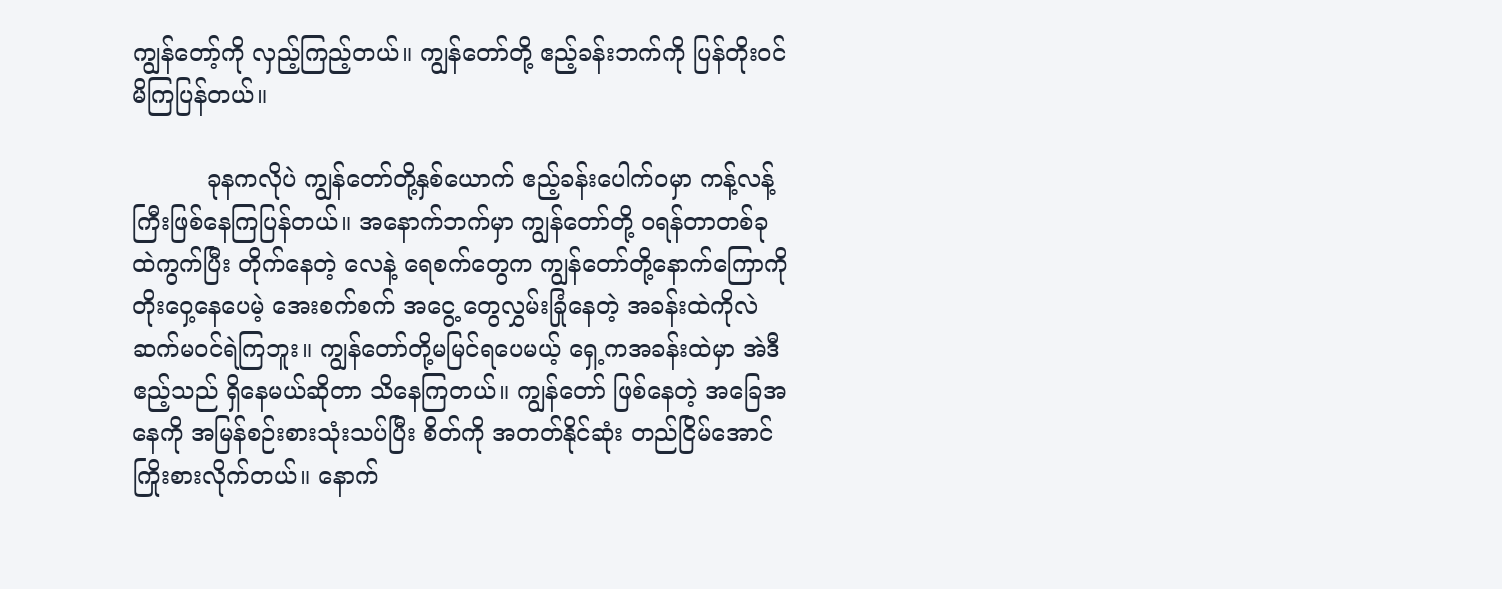ကျွန်တော့်ကို လှည့်ကြည့်တယ်။ ကျွန်တော်တို့ ဧည့်ခန်းဘက်ကို ပြန်တိုးဝင်မိကြပြန်တယ်။

          ခုနကလိုပဲ ကျွန်တော်တို့နှစ်ယောက် ဧည့်ခန်းပေါက်ဝမှာ ကန့်လန့်ကြီးဖြစ်နေကြပြန်တယ်။ အနောက်ဘက်မှာ ကျွန်တော်တို့ ဝရန်တာတစ်ခုထဲကွက်ပြီး တိုက်နေတဲ့ လေနဲ့ ရေစက်တွေက ကျွန်တော်တို့နောက်ကြောကိုတိုးဝှေ့နေပေမဲ့ အေးစက်စက် အငွေ့ တွေလွှမ်းခြုံနေတဲ့ အခန်းထဲကိုလဲ ဆက်မဝင်ရဲကြဘူး။ ကျွန်တော်တို့မမြင်ရပေမယ့် ရှေ့ကအခန်းထဲမှာ အဲဒီဧည့်သည် ရှိနေမယ်ဆိုတာ သိနေကြတယ်။ ကျွန်တော် ဖြစ်နေတဲ့ အခြေအနေကို အမြန်စဉ်းစားသုံးသပ်ပြီး စိတ်ကို အတတ်နိုင်ဆုံး တည်ငြိမ်အောင် ကြိုးစားလိုက်တယ်။ နောက်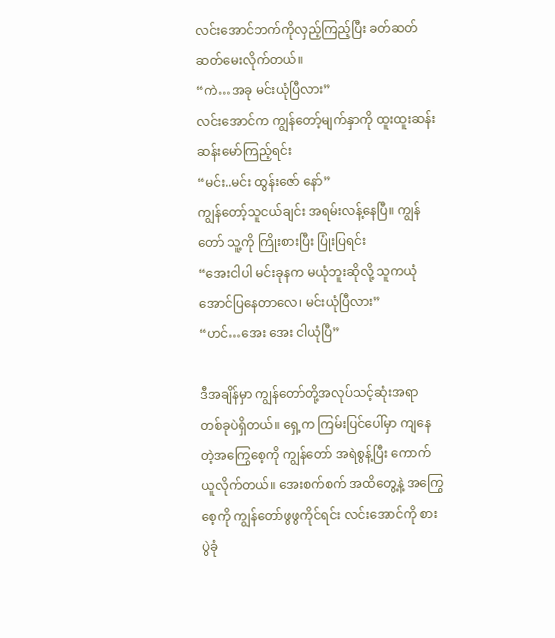လင်းအောင်ဘက်ကိုလှည့်ကြည့်ပြီး ခတ်ဆတ်ဆတ်မေးလိုက်တယ်။
“ကဲ…အခု မင်းယုံပြီလား”
လင်းအောင်က ကျွန်တော့်မျက်နှာကို ထူးထူးဆန်းဆန်းမော်ကြည့်ရင်း
“မင်း..မင်း ထွန်းဇော် နော်”
ကျွန်တော့်သူငယ်ချင်း အရမ်းလန့်နေပြီ။ ကျွန်တော် သူ့ကို ကြိုးစားပြီး ပြုံးပြရင်း
“အေးငါပါ မင်းခုနက မယုံဘူးဆိုလို့ သူကယုံအောင်ပြနေတာလေ၊ မင်းယုံပြီလား”
“ဟင်…အေး အေး ငါယုံပြီ”

ဒီအချိန်မှာ ကျွန်တော်တို့အလုပ်သင့်ဆုံးအရာ တစ်ခုပဲရှိတယ်။ ရှေ့က ကြမ်းပြင်ပေါ်မှာ ကျနေတဲ့အကြွေစေ့ကို ကျွန်တော် အရဲစွန့်ပြီး ကောက်ယူလိုက်တယ်။ အေးစက်စက် အထိတွေ့နဲ့ အကြွေစေ့ကို ကျွန်တော်ဖွဖွကိုင်ရင်း လင်းအောင်ကို စားပွဲခုံ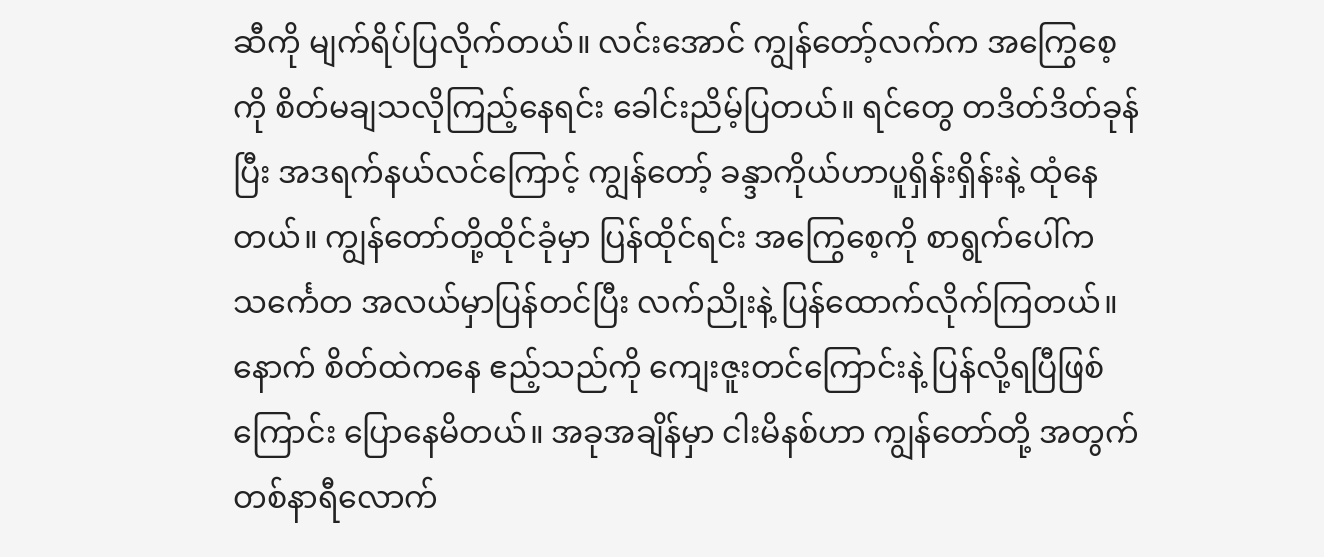ဆီကို မျက်ရိပ်ပြလိုက်တယ်။ လင်းအောင် ကျွန်တော့်လက်က အကြွေစေ့ကို စိတ်မချသလိုကြည့်နေရင်း ခေါင်းညိမ့်ပြတယ်။ ရင်တွေ တဒိတ်ဒိတ်ခုန်ပြီး အဒရက်နယ်လင်ကြောင့် ကျွန်တော့် ခန္ဒာကိုယ်ဟာပူရှိန်းရှိန်းနဲ့ ထုံနေတယ်။ ကျွန်တော်တို့ထိုင်ခုံမှာ ပြန်ထိုင်ရင်း အကြွေစေ့ကို စာရွက်ပေါ်ကသင်္ကေတ အလယ်မှာပြန်တင်ပြီး လက်ညိုးနဲ့ ပြန်ထောက်လိုက်ကြတယ်။ နောက် စိတ်ထဲကနေ ဧည့်သည်ကို ကျေးဇူးတင်ကြောင်းနဲ့ ပြန်လို့ရပြီဖြစ်ကြောင်း ပြောနေမိတယ်။ အခုအချိန်မှာ ငါးမိနစ်ဟာ ကျွန်တော်တို့ အတွက် တစ်နာရီလောက်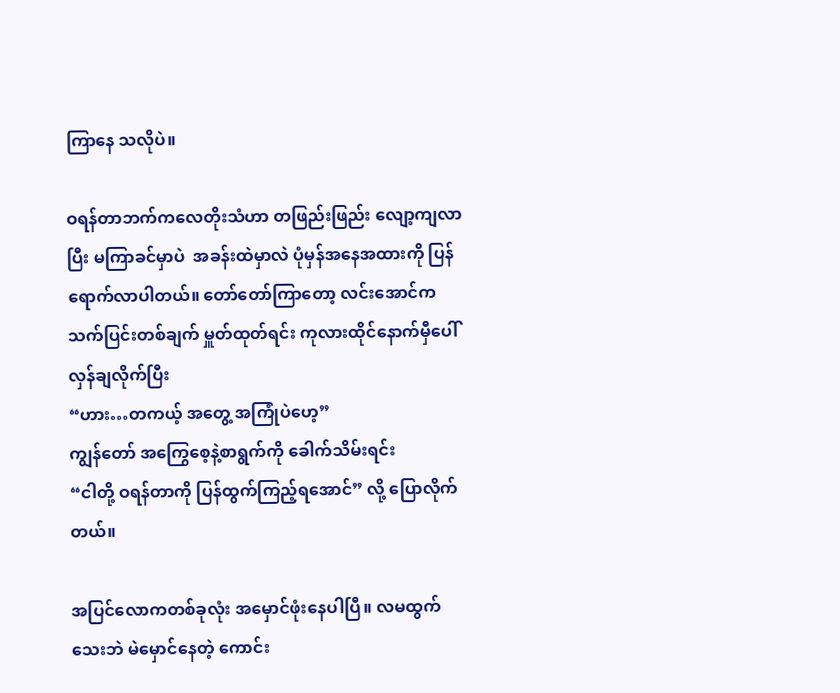ကြာနေ သလိုပဲ။

ဝရန်တာဘက်ကလေတိုးသံဟာ တဖြည်းဖြည်း လျော့ကျလာပြီး မကြာခင်မှာပဲ  အခန်းထဲမှာလဲ ပုံမှန်အနေအထားကို ပြန်ရောက်လာပါတယ်။ တော်တော်ကြာတော့ လင်းအောင်က သက်ပြင်းတစ်ချက် မှူတ်ထုတ်ရင်း ကုလားထိုင်နောက်မှီပေါ်လှန်ချလိုက်ပြီး
“ဟား…တကယ့် အတွေ့ အကြုံပဲဟေ့”
ကျွန်တော် အကြွေစေ့နဲ့စာရွက်ကို ခေါက်သိမ်းရင်း
“ငါတို့ ဝရန်တာကို ပြန်ထွက်ကြည့်ရအောင်” လို့ ပြောလိုက်တယ်။

အပြင်လောကတစ်ခုလုံး အမှောင်ဖုံးနေပါပြီ။ လမထွက်သေးဘဲ မဲမှောင်နေတဲ့ ကောင်း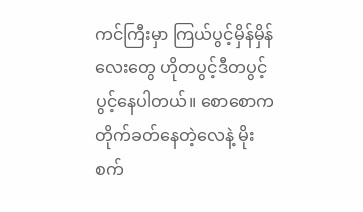ကင်ကြီးမှာ ကြယ်ပွင့်မှိန်မှိန် လေးတွေ ဟိုတပွင့်ဒီတပွင့် ပွင့်နေပါတယ်။ စောစောက တိုက်ခတ်နေတဲ့လေနဲ့ မိုးစက်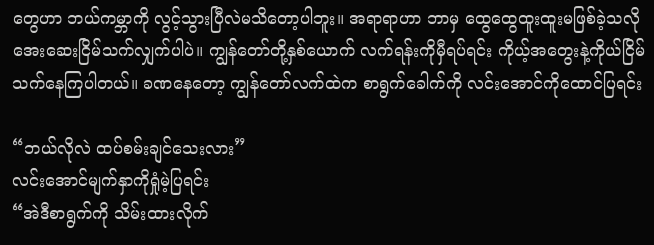တွေဟာ ဘယ်ကမ္ဘာကို လွင့်သွားပြီလဲမသိတော့ပါဘူး။ အရာရာဟာ ဘာမှ ထွေထွေထူးထူးမဖြစ်ခဲ့သလို အေးဆေးငြိမ်သက်လျှက်ပါပဲ။ ကျွန်တော်တို့နှစ်ယောက် လက်ရန်းကိုမှီရပ်ရင်း ကိုယ့်အတွေးနဲ့ကိုယ်ငြိမ်သက်နေကြပါတယ်။ ခဏနေတော့ ကျွန်တော်လက်ထဲက စာရွက်ခေါက်ကို လင်းအောင်ကိုထောင်ပြရင်း

“ဘယ်လိုလဲ ထပ်စမ်းချင်သေးလား”
လင်းအောင်မျက်နှာကိုရှုံမဲ့ပြရင်း
“အဲဒီစာရွက်ကို သိမ်းထားလိုက်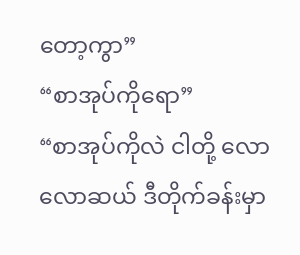တော့ကွာ”
“စာအုပ်ကိုရော”
“စာအုပ်ကိုလဲ ငါတို့ လောလောဆယ် ဒီတိုက်ခန်းမှာ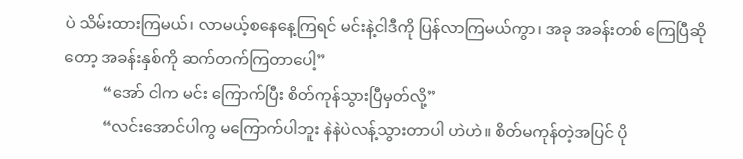ပဲ သိမ်းထားကြမယ်၊ လာမယ့်စနေနေ့ကြရင် မင်းနဲ့ငါဒီကို ပြန်လာကြမယ်ကွာ၊ အခု အခန်းတစ် ကြေပြီဆိုတော့ အခန်းနှစ်ကို ဆက်တက်ကြတာပေါ့”
          “အော် ငါက မင်း ကြောက်ပြီး စိတ်ကုန်သွားပြီမှတ်လို့”
          “လင်းအောင်ပါကွ မကြောက်ပါဘူး နဲနဲပဲလန့်သွားတာပါ ဟဲဟဲ။ စိတ်မကုန်တဲ့အပြင် ပို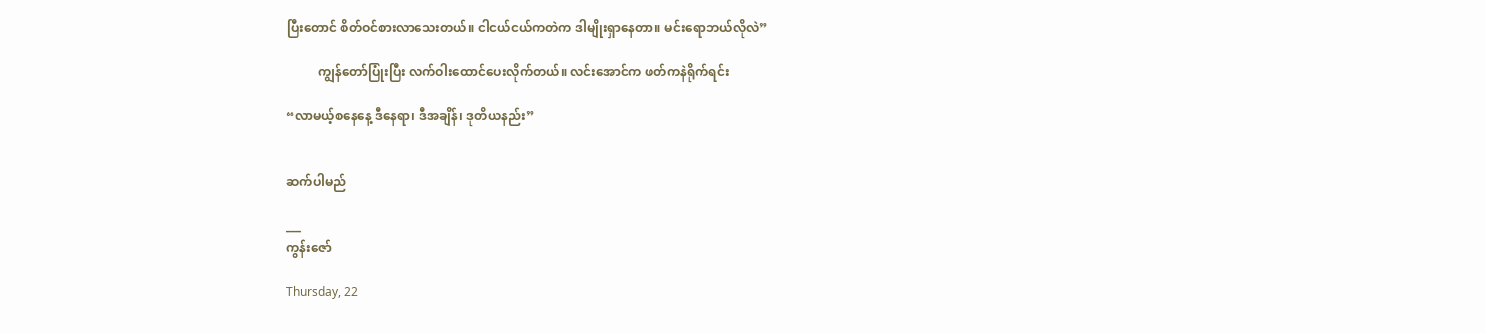ပြီးတောင် စိတ်ဝင်စားလာသေးတယ်။ ငါငယ်ငယ်ကတဲက ဒါမျိုးရှာနေတာ။ မင်းရောဘယ်လိုလဲ”

          ကျွန်တော်ပြုံးပြီး လက်ဝါးထောင်ပေးလိုက်တယ်။ လင်းအောင်က ဖတ်ကနဲရိုက်ရင်း

“လာမယ့်စနေနေ့ ဒီနေရာ၊ ဒီအချိန်၊ ဒုတိယနည်း”


ဆက်ပါမည်

___
ကွန်းဇော်

Thursday, 22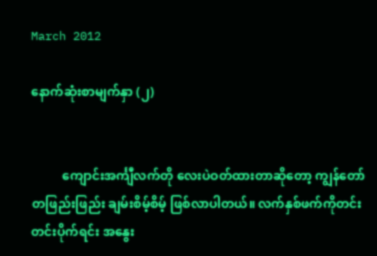March 2012

နောက်ဆုံးစာမျက်နှာ (၂)


          ကျောင်းအင်္ကျီလက်တို လေးပဲဝတ်ထားတာဆိုတော့ ကျွန်တော် တဖြည်းဖြည်း ချမ်းစိမ့်စိမ့် ဖြစ်လာပါတယ်။ လက်နှစ်ဖက်ကိုတင်းတင်းပိုက်ရင်း အနွေး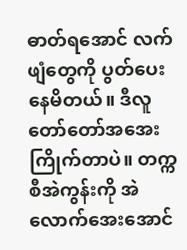ဓာတ်ရအောင် လက်ဖျံတွေကို ပွတ်ပေးနေမိတယ်။ ဒီလူတော်တော်အအေးကြိုက်တာပဲ။ တက္ကစီအဲကွန်းကို အဲလောက်အေးအောင်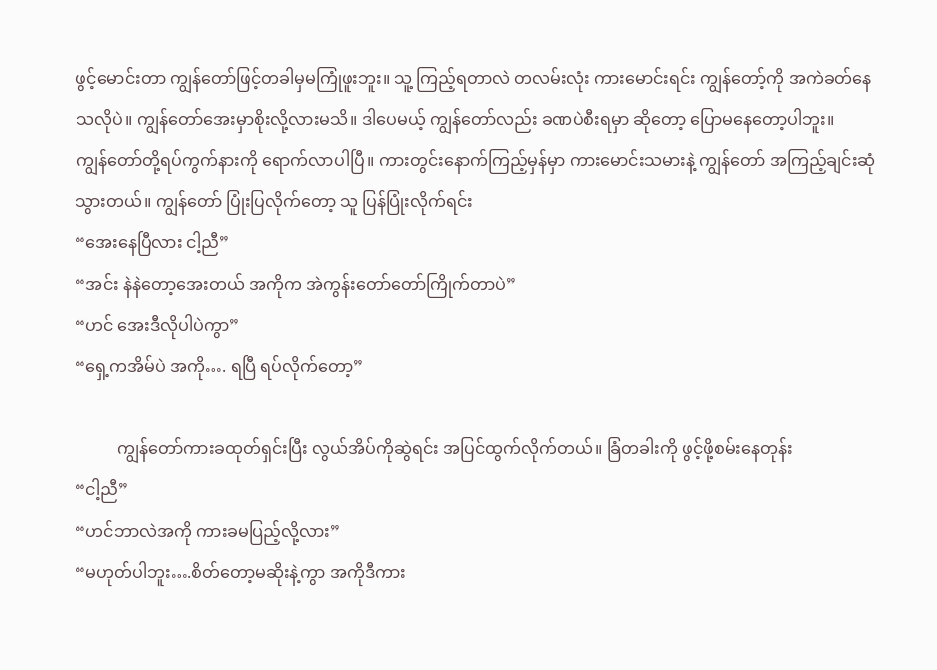ဖွင့်မောင်းတာ ကျွန်တော်ဖြင့်တခါမှမကြုံဖူးဘူး။ သူ့ ကြည့်ရတာလဲ တလမ်းလုံး ကားမောင်းရင်း ကျွန်တော့်ကို အကဲခတ်နေသလိုပဲ။ ကျွန်တော်အေးမှာစိုးလို့လားမသိ။ ဒါပေမယ့် ကျွန်တော်လည်း ခဏပဲစီးရမှာ ဆိုတော့ ပြောမနေတော့ပါဘူး။
ကျွန်တော်တို့ရပ်ကွက်နားကို ရောက်လာပါပြီ။ ကားတွင်းနောက်ကြည့်မှန်မှာ ကားမောင်းသမားနဲ့ ကျွန်တော် အကြည့်ချင်းဆုံ သွားတယ်။ ကျွန်တော် ပြုံးပြလိုက်တော့ သူ ပြန်ပြုံးလိုက်ရင်း
“အေးနေပြီလား ငါ့ညီ”
“အင်း နဲနဲတော့အေးတယ် အကိုက အဲကွန်းတော်တော်ကြိုက်တာပဲ”
“ဟင် အေးဒီလိုပါပဲကွာ”
“ရှေ့ကအိမ်ပဲ အကို…. ရပြီ ရပ်လိုက်တော့”

          ကျွန်တော်ကားခထုတ်ရှင်းပြီး လွယ်အိပ်ကိုဆွဲရင်း အပြင်ထွက်လိုက်တယ်။ ခြံတခါးကို ဖွင့်ဖို့စမ်းနေတုန်း
“ငါ့ညီ”
“ဟင်ဘာလဲအကို ကားခမပြည့်လို့လား”
“မဟုတ်ပါဘူး….စိတ်တော့မဆိုးနဲ့ကွာ အကိုဒီကား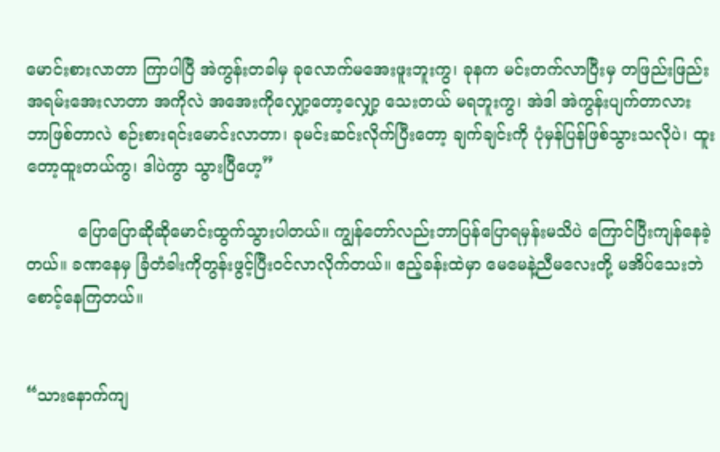မောင်းစားလာတာ ကြာပါပြီ အဲကွန်းတခါမှ ခုလောက်မအေးဖူးဘူးကွ၊ ခုနက မင်းတက်လာပြီးမှ တဖြည်းဖြည်း အရမ်းအေးလာတာ အကိုလဲ အအေးကိုလျှော့တော့လျှော့ သေးတယ် မရဘူးကွ၊ အဲဒါ အဲကွန်းပျက်တာလား ဘာဖြစ်တာလဲ စဉ်းစားရင်းမောင်းလာတာ၊ ခုမင်းဆင်းလိုက်ပြီးတော့ ချက်ချင်းကို ပုံမှန်ပြန်ဖြစ်သွားသလိုပဲ၊ ထူးတော့ထူးတယ်ကွ၊ ဒါပဲကွာ သွားပြီဟေ့”

          ပြောပြောဆိုဆိုမောင်းထွက်သွားပါတယ်။ ကျွန်တော်လည်းဘာပြန်ပြောရမှန်းမသိပဲ ကြောင်ပြီးကျန်နေခဲ့တယ်။ ခဏနေမှ ခြံတံခါးကိုတွန်းဖွင့်ပြီးဝင်လာလိုက်တယ်။ ဧည့်ခန်းထဲမှာ မေမေနဲ့ညီမလေးတို့ မအိပ်သေးဘဲ စောင့်နေကြတယ်။


“သားနောက်ကျ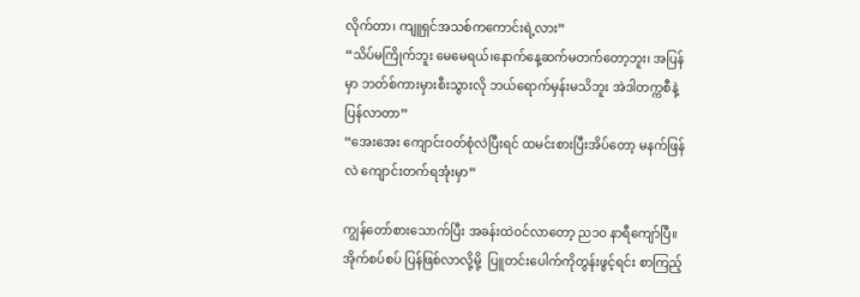လိုက်တာ၊ ကျူရှင်အသစ်ကကောင်းရဲ့လား”
“သိပ်မကြိုက်ဘူး မေမေရယ်၊နောက်နေ့ဆက်မတက်တော့ဘူး၊ အပြန်မှာ ဘတ်စ်ကားမှားစီးသွားလို ဘယ်ရောက်မှန်းမသိဘူး အဲဒါတက္ကစီနဲ့ ပြန်လာတာ”
“အေးအေး ကျောင်းဝတ်စုံလဲပြီးရင် ထမင်းစားပြီးအိပ်တော့ မနက်ဖြန်လဲ ကျောင်းတက်ရအုံးမှာ”

ကျွန်တော်စားသောက်ပြီး အခန်းထဲဝင်လာတော့ ည၁၀ နာရီကျော်ပြီ။ အိုက်စပ်စပ် ပြန်ဖြစ်လာလို့မို့  ပြူတင်းပေါက်ကိုတွန်းဖွင့်ရင်း စာကြည့်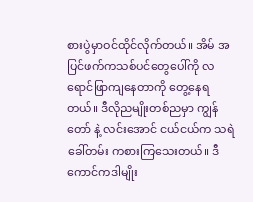စားပွဲမှာဝင်ထိုင်လိုက်တယ်။ အိမ် အပြင်ဖက်ကသစ်ပင်တွေပေါ်ကို လရောင်ဖြာကျနေတာကို တွေ့နေရတယ်။ ဒီလိုညမျိုးတစ်ညမှာ ကျွန်တော် နဲ့ လင်းအောင် ငယ်ငယ်က သရဲခေါ်တမ်း ကစားကြသေးတယ်။ ဒီကောင်ကဒါမျိုး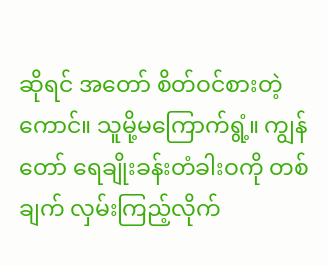ဆိုရင် အတော် စိတ်ဝင်စားတဲ့ကောင်။ သူမို့မကြောက်ရွံ့။ ကျွန်တော် ရေချိုးခန်းတံခါးဝကို တစ်ချက် လှမ်းကြည့်လိုက်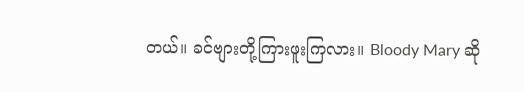တယ်။ ခင်ဗျားတို့ကြားဖူးကြလား။ Bloody Mary ဆို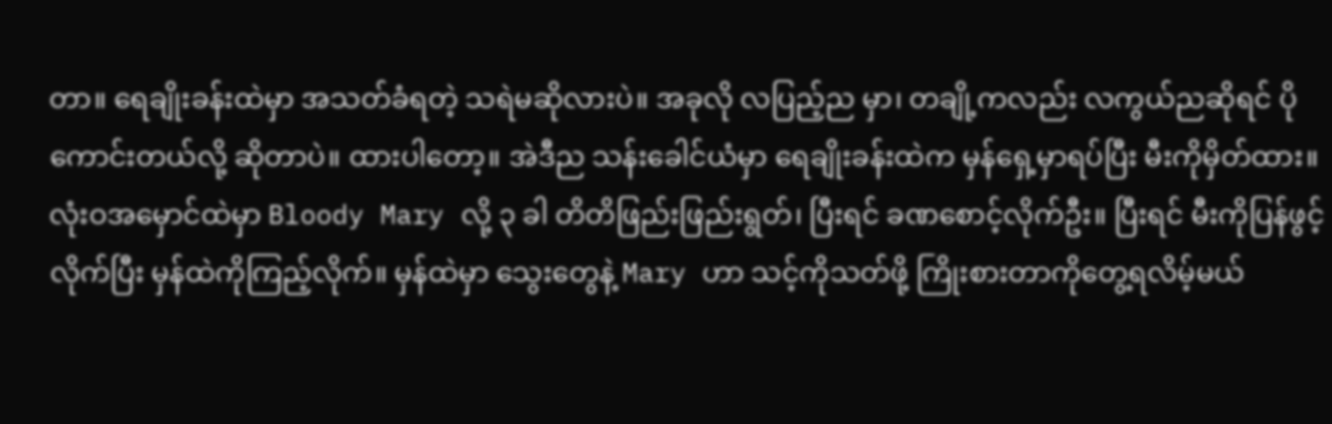တာ။ ရေချိုးခန်းထဲမှာ အသတ်ခံရတဲ့ သရဲမဆိုလားပဲ။ အခုလို လပြည့်ည မှာ၊ တချို့ကလည်း လကွယ်ညဆိုရင် ပိုကောင်းတယ်လို့ ဆိုတာပဲ။ ထားပါတော့။ အဲဒီည သန်းခေါင်ယံမှာ ရေချိုးခန်းထဲက မှန်ရှေ့မှာရပ်ပြီး မီးကိုမှိတ်ထား။ လုံးဝအမှောင်ထဲမှာ Bloody Mary လို့ ၃ ခါ တိတိဖြည်းဖြည်းရွတ်၊ ပြီးရင် ခဏစောင့်လိုက်ဦး။ ပြီးရင် မီးကိုပြန်ဖွင့်လိုက်ပြီး မှန်ထဲကိုကြည့်လိုက်။ မှန်ထဲမှာ သွေးတွေနဲ့ Mary ဟာ သင့်ကိုသတ်ဖို့ ကြိုးစားတာကိုတွေ့ရလိမ့်မယ်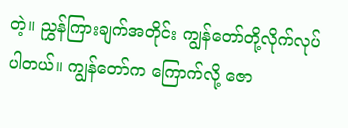တဲ့။ ညွှန်ကြားချက်အတိုင်း ကျွန်တော်တို့လိုက်လုပ်ပါတယ်။ ကျွန်တော်က ကြောက်လို့ ဇော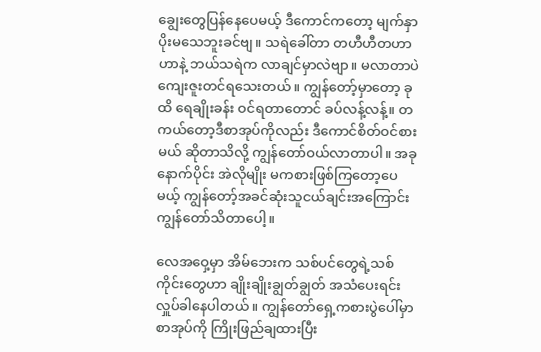ချွေးတွေပြန်နေပေမယ့် ဒီကောင်ကတော့ မျက်နှာပိုးမသေဘူးခင်ဗျ။ သရဲခေါ်တာ တဟီဟီတဟာဟာနဲ့ ဘယ်သရဲက လာချင်မှာလဲဗျာ။ မလာတာပဲ ကျေးဇူးတင်ရသေးတယ်။ ကျွန်တော့်မှာတော့ ခုထိ ရေချိုးခန်း ဝင်ရတာတောင် ခပ်လန့်လန့်။ တကယ်တော့ဒီစာအုပ်ကိုလည်း ဒီကောင်စိတ်ဝင်စားမယ် ဆိုတာသိလို့ ကျွန်တော်ဝယ်လာတာပါ။ အခုနောက်ပိုင်း အဲလိုမျိုး မကစားဖြစ်ကြတော့ပေမယ့် ကျွန်တော့်အခင်ဆုံးသူငယ်ချင်းအကြောင်း ကျွန်တော်သိတာပေါ့။

လေအဝှေ့မှာ အိမ်ဘေးက သစ်ပင်တွေရဲ့သစ်ကိုင်းတွေဟာ ချိုးချိုးချွတ်ချွတ် အသံပေးရင်း လှူပ်ခါနေပါတယ်။ ကျွန်တော်ရှေ့ကစားပွဲပေါ်မှာ စာအုပ်ကို ကြိုးဖြည်ချထားပြီး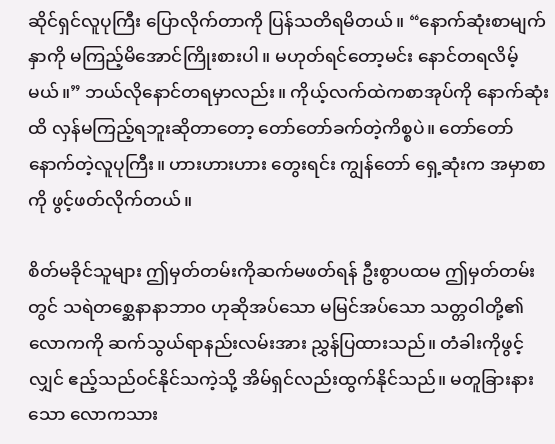ဆိုင်ရှင်လူပုကြီး ပြောလိုက်တာကို ပြန်သတိရမိတယ်။ “နောက်ဆုံးစာမျက်နှာကို မကြည့်မိအောင်ကြိုးစားပါ။ မဟုတ်ရင်တော့မင်း နောင်တရလိမ့်မယ်။” ဘယ်လိုနောင်တရမှာလည်း။ ကိုယ့်လက်ထဲကစာအုပ်ကို နောက်ဆုံးထိ လှန်မကြည့်ရဘူးဆိုတာတော့ တော်တော်ခက်တဲ့ကိစ္စပဲ။ တော်တော်နောက်တဲ့လူပုကြီး။ ဟားဟားဟား တွေးရင်း ကျွန်တော် ရှေ့ဆုံးက အမှာစာကို ဖွင့်ဖတ်လိုက်တယ်။

စိတ်မခိုင်သူများ ဤမှတ်တမ်းကိုဆက်မဖတ်ရန် ဦးစွာပထမ ဤမှတ်တမ်းတွင် သရဲတစ္ဆေနာနာဘာ၀ ဟုဆိုအပ်သော မမြင်အပ်သော သတ္တဝါတို့၏လောကကို ဆက်သွယ်ရာနည်းလမ်းအား ညွှန်ပြထားသည်။ တံခါးကိုဖွင့်လျှင် ဧည့်သည်ဝင်နိုင်သကဲ့သို့ အိမ်ရှင်လည်းထွက်နိုင်သည်။ မတူခြားနားသော လောကသား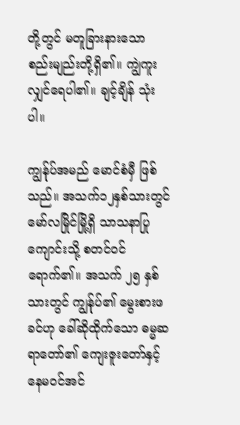တို့တွင် မတူခြားနားသော စည်းမျည်းတို့ရှိ၏။ ကျွဲကူးလျှင်ရေပါ၏။ ချင့်ချိန် သုံးပါ။

ကျွန်ုပ်အမည် မောင်စံမှီ ဖြစ်သည်။ အသက်၁၂နှစ်သားတွင် မော်လမြိုင်မြို့ရှိ သာသနာပြုကျောင်းသို့ စတင်ဝင်ရောက်၏။ အသက် ၂၅ နှစ်သားတွင် ကျွန်ုပ်၏ မွေးစားဖခင်ဟု ခေါ်ဆိုထိုက်သော ဓမ္မဆရာတော်၏ ကျေးဇူးတော်နှင့် နေမဝင်အင်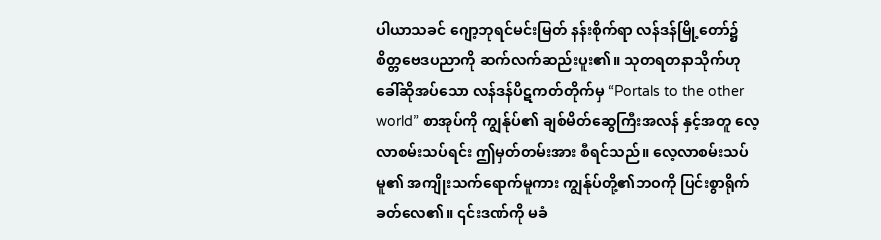ပါယာသခင် ဂျော့ဘုရင်မင်းမြတ် နန်းစိုက်ရာ လန်ဒန်မြို့တော်၌ စိတ္တဗေဒပညာကို ဆက်လက်ဆည်းပူး၏။ သုတရတနာသိုက်ဟု ခေါ်ဆိုအပ်သော လန်ဒန်ပိဋကတ်တိုက်မှ “Portals to the other world” စာအုပ်ကို ကျွန်ုပ်၏ ချစ်မိတ်ဆွေကြီးအလန် နှင့်အတူ လေ့လာစမ်းသပ်ရင်း ဤမှတ်တမ်းအား စီရင်သည်။ လေ့လာစမ်းသပ်မူ၏ အကျိုးသက်ရောက်မူကား ကျွန်ုပ်တို့၏ဘဝကို ပြင်းစွာရိုက်ခတ်လေ၏။ ၎င်းဒဏ်ကို မခံ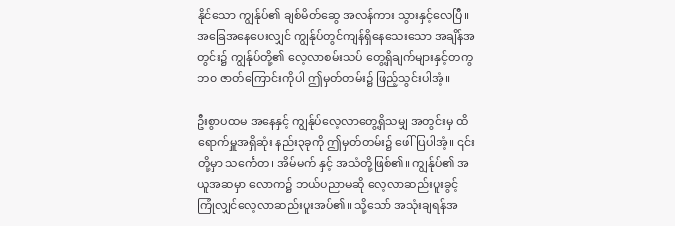နိုင်သော ကျွန်ုပ်၏ ချစ်မိတ်ဆွေ အလန်ကား သွားနှင့်လေပြီ။ အခြေအနေပေးလျှင် ကျွန်ုပ်တွင်ကျန်ရှိနေသေးသော အချိန်အတွင်း၌ ကျွန်ုပ်တို့၏ လေ့လာစမ်းသပ် တွေ့ရှိချက်များနှင့်တကွ ဘ၀ ဇာတ်ကြောင်းကိုပါ ဤမှတ်တမ်း၌ ဖြည့်သွင်းပါအံ့။

ဦးစွာပထမ အနေနှင့် ကျွန်ုပ်လေ့လာတွေ့ရှိသမျှ အတွင်းမှ ထိရောက်မှူအရှိဆုံး နည်း၃ခုကို ဤမှတ်တမ်း၌ ဖေါ်ပြပါအံ့။ ၎င်းတို့မှာ သင်္ကေတ၊ အိမ်မက် နှင့် အသံတို့ဖြစ်၏။ ကျွန်ုပ်၏ အယူအဆမှာ လောက၌ ဘယ်ပညာမဆို လေ့လာဆည်းပူးခွင့်ကြုံလျှင်လေ့လာဆည်းပူးအပ်၏။ သို့သော် အသုံးချရန်အ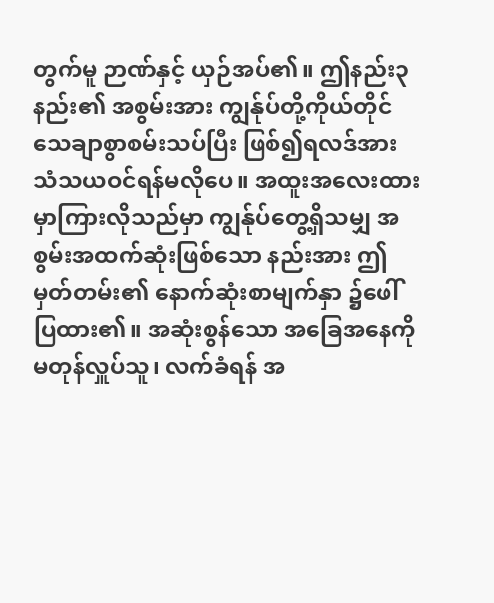တွက်မူ ဉာဏ်နှင့် ယှဉ်အပ်၏။ ဤနည်း၃နည်း၏ အစွမ်းအား ကျွန်ုပ်တို့ကိုယ်တိုင် သေချာစွာစမ်းသပ်ပြီး ဖြစ်၍ရလဒ်အား သံသယဝင်ရန်မလိုပေ။ အထူးအလေးထားမှာကြားလိုသည်မှာ ကျွန်ုပ်တွေ့ရှိသမျှ အစွမ်းအထက်ဆုံးဖြစ်သော နည်းအား ဤမှတ်တမ်း၏ နောက်ဆုံးစာမျက်နှာ ၌ဖေါ်ပြထား၏။ အဆုံးစွန်သော အခြေအနေကို မတုန်လှူပ်သူ၊ လက်ခံရန် အ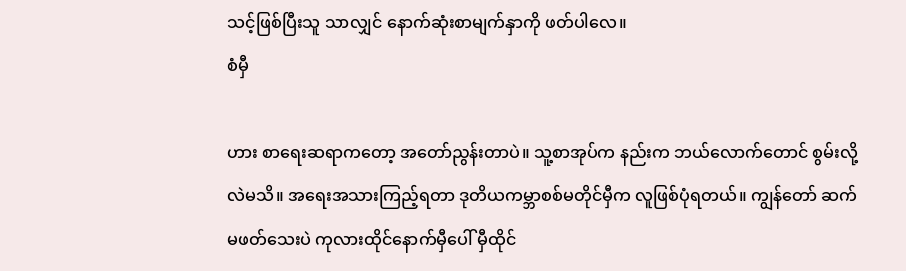သင့်ဖြစ်ပြီးသူ သာလျှင် နောက်ဆုံးစာမျက်နှာကို ဖတ်ပါလေ။
စံမှီ

ဟား စာရေးဆရာကတော့ အတော်ညွန်းတာပဲ။ သူ့စာအုပ်က နည်းက ဘယ်လောက်တောင် စွမ်းလို့လဲမသိ။ အရေးအသားကြည့်ရတာ ဒုတိယကမ္ဘာစစ်မတိုင်မှီက လူဖြစ်ပုံရတယ်။ ကျွန်တော် ဆက်မဖတ်သေးပဲ ကုလားထိုင်နောက်မှီပေါ် မှီထိုင်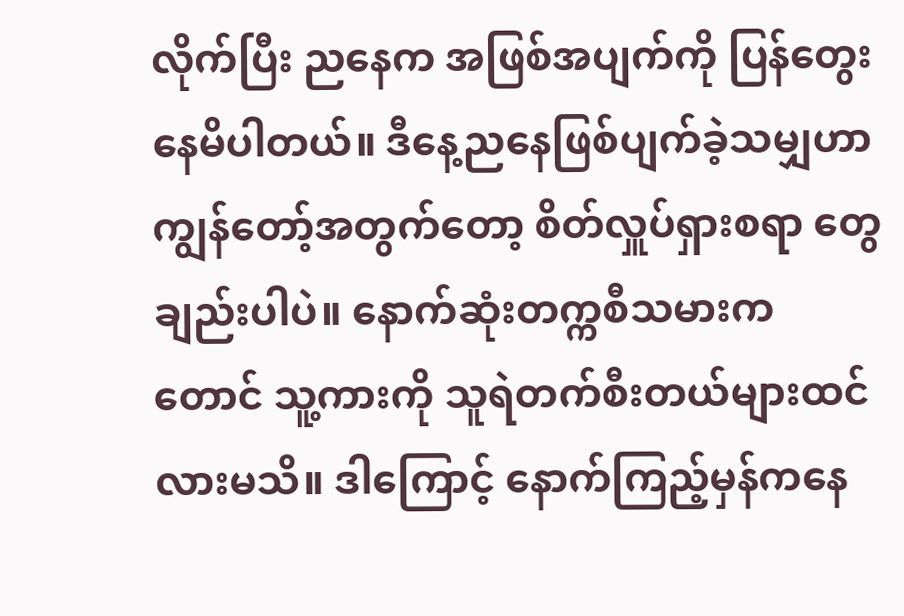လိုက်ပြီး ညနေက အဖြစ်အပျက်ကို ပြန်တွေးနေမိပါတယ်။ ဒီနေ့ညနေဖြစ်ပျက်ခဲ့သမျှဟာ ကျွန်တော့်အတွက်တော့ စိတ်လှူပ်ရှားစရာ တွေချည်းပါပဲ။ နောက်ဆုံးတက္ကစီသမားကတောင် သူ့ကားကို သူရဲတက်စီးတယ်များထင်လားမသိ။ ဒါကြောင့် နောက်ကြည့်မှန်ကနေ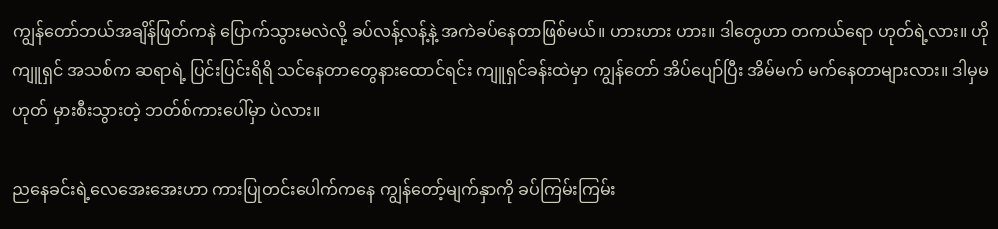ကျွန်တော်ဘယ်အချိန်ဖြတ်ကနဲ ပြောက်သွားမလဲလို့ ခပ်လန့်လန့်နဲ့ အကဲခပ်နေတာဖြစ်မယ်။ ဟားဟား ဟား။ ဒါတွေဟာ တကယ်ရော ဟုတ်ရဲ့လား။ ဟိုကျူရှင် အသစ်က ဆရာရဲ့ ပြင်းပြင်းရိရိ သင်နေတာတွေနားထောင်ရင်း ကျူရှင်ခန်းထဲမှာ ကျွန်တော် အိပ်ပျော်ပြီး အိမ်မက် မက်နေတာများလား။ ဒါမှမဟုတ် မှားစီးသွားတဲ့ ဘတ်စ်ကားပေါ်မှာ ပဲလား။

ညနေခင်းရဲ့လေအေးအေးဟာ ကားပြုတင်းပေါက်ကနေ ကျွန်တော့်မျက်နှာကို ခပ်ကြမ်းကြမ်း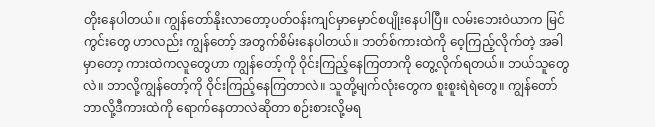တိုးနေပါတယ်။ ကျွန်တော်နိုးလာတော့ပတ်ဝန်းကျင်မှာမှောင်စပျိုးနေပါပြီ။ လမ်းဘေးဝဲယာက မြင်ကွင်းတွေ ဟာလည်း ကျွန်တော့် အတွက်စိမ်းနေပါတယ်။ ဘတ်စ်ကားထဲကို ဝေ့ကြည့်လိုက်တဲ့ အခါမှာတော့ ကားထဲကလူတွေဟာ ကျွန်တော့်ကို ဝိုင်းကြည့်နေကြတာကို တွေ့လိုက်ရတယ်။ ဘယ်သူတွေလဲ။ ဘာလို့ကျွန်တော့်ကို ဝိုင်းကြည့်နေကြတာလဲ။ သူတို့မျက်လုံးတွေက စူးစူးရဲရဲတွေ။ ကျွန်တော် ဘာလို့ဒီကားထဲကို ရောက်နေတာလဲဆိုတာ စဉ်းစားလို့မရ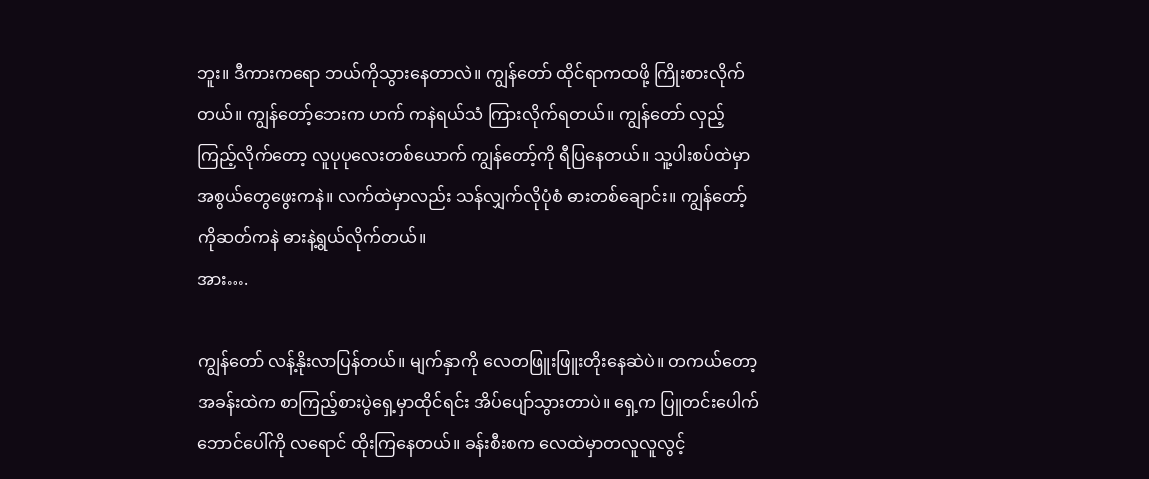ဘူး။ ဒီကားကရော ဘယ်ကိုသွားနေတာလဲ။ ကျွန်တော် ထိုင်ရာကထဖို့ ကြိုးစားလိုက်တယ်။ ကျွန်တော့်ဘေးက ဟက် ကနဲရယ်သံ ကြားလိုက်ရတယ်။ ကျွန်တော် လှည့်ကြည့်လိုက်တော့ လူပုပုလေးတစ်ယောက် ကျွန်တော့်ကို ရီပြနေတယ်။ သူ့ပါးစပ်ထဲမှာ အစွယ်တွေဖွေးကနဲ။ လက်ထဲမှာလည်း သန်လျှက်လိုပုံစံ ဓားတစ်ချောင်း။ ကျွန်တော့်ကိုဆတ်ကနဲ ဓားနဲ့ရွယ်လိုက်တယ်။
အား….

ကျွန်တော် လန့်နိုးလာပြန်တယ်။ မျက်နှာကို လေတဖြူးဖြူးတိုးနေဆဲပဲ။ တကယ်တော့ အခန်းထဲက စာကြည့်စားပွဲရှေ့မှာထိုင်ရင်း အိပ်ပျော်သွားတာပဲ။ ရှေ့က ပြူတင်းပေါက်ဘောင်ပေါ်ကို လရောင် ထိုးကြနေတယ်။ ခန်းစီးစက လေထဲမှာတလူလူလွင့်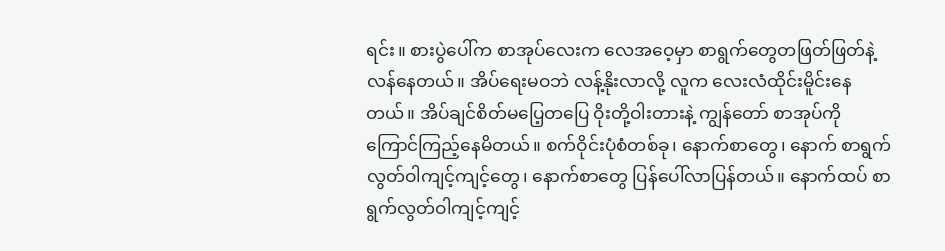ရင်း။ စားပွဲပေါ်က စာအုပ်လေးက လေအဝေ့မှာ စာရွက်တွေတဖြတ်ဖြတ်နဲ့ လန်နေတယ်။ အိပ်ရေးမဝဘဲ လန့်နိုးလာလို့ လူက လေးလံထိုင်းမိူင်းနေတယ်။ အိပ်ချင်စိတ်မပြေ့တပြေ ဝိုးတို့ဝါးတားနဲ့ ကျွန်တော် စာအုပ်ကို ကြောင်ကြည့်နေမိတယ်။ စက်ဝိုင်းပုံစံတစ်ခု၊ နောက်စာတွေ၊ နောက် စာရွက်လွတ်ဝါကျင့်ကျင့်တွေ၊ နောက်စာတွေ ပြန်ပေါ်လာပြန်တယ်။ နောက်ထပ် စာရွက်လွတ်ဝါကျင့်ကျင့်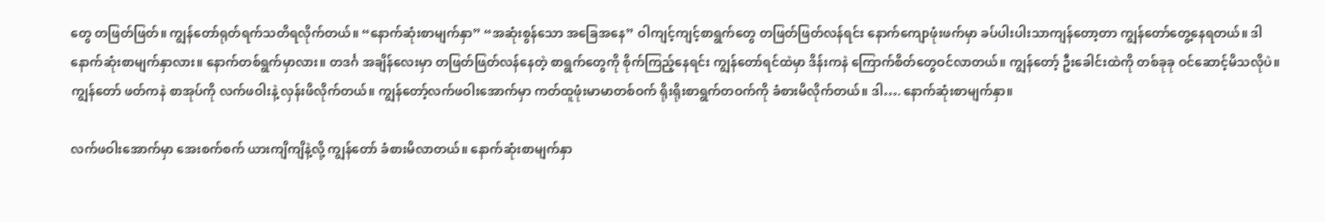တွေ တဖြတ်ဖြတ်။ ကျွန်တော်ရုတ်ရက်သတိရလိုက်တယ်။ “နောက်ဆုံးစာမျက်နှာ” “အဆုံးစွန်သော အခြေအနေ” ဝါကျင့်ကျင့်စာရွက်တွေ တဖြတ်ဖြတ်လန်ရင်း နောက်ကျောဖုံးဖက်မှာ ခပ်ပါးပါးသာကျန်တော့တာ ကျွန်တော်တွေ့နေရတယ်။ ဒါနောက်ဆုံးစာမျက်နှာလား။ နောက်တစ်ရွက်မှာလား။ တဒင်္ဂ အချိန်လေးမှာ တဖြတ်ဖြတ်လန်နေတဲ့ စာရွက်တွေကို စိုက်ကြည့်နေရင်း ကျွန်တော်ရင်ထဲမှာ ဒိန်းကနဲ ကြောက်စိတ်တွေဝင်လာတယ်။ ကျွန်တော့် ဦးခေါင်းထဲကို တစ်ခုခု ဝင်ဆောင့်မိသလိုပဲ။ ကျွန်တော် ဖတ်ကနဲ စာအုပ်ကို လက်ဖဝါးနဲ့ လှန်းဖိလိုက်တယ်။ ကျွန်တော့်လက်ဖဝါးအောက်မှာ ကတ်ထူဖုံးမာမာတစ်ဝက် ရိုးရိုးစာရွက်တဝက်ကို ခံစားမိလိုက်တယ်။ ဒါ…. နောက်ဆုံးစာမျက်နှာ။

လက်ဖဝါးအောက်မှာ အေးစက်စက် ယားကျိကျိနဲ့လို့ ကျွန်တော် ခံစားမိလာတယ်။ နောက်ဆုံးစာမျက်နှာ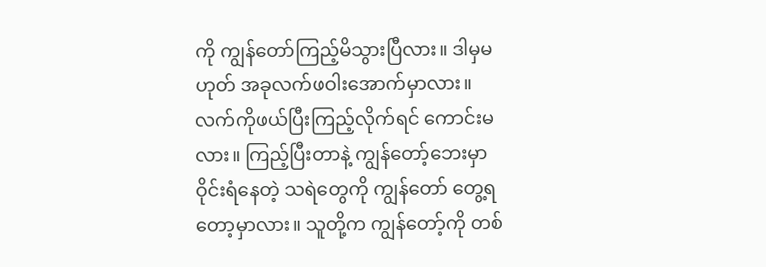ကို ကျွန်တော်ကြည့်မိသွားပြီလား။ ဒါမှမဟုတ် အခုလက်ဖဝါးအောက်မှာလား။ လက်ကိုဖယ်ပြီးကြည့်လိုက်ရင် ကောင်းမလား။ ကြည့်ပြီးတာနဲ့ ကျွန်တော့်ဘေးမှာ ဝိုင်းရံနေတဲ့ သရဲတွေကို ကျွန်တော် တွေ့ရတော့မှာလား။ သူတို့က ကျွန်တော့်ကို တစ်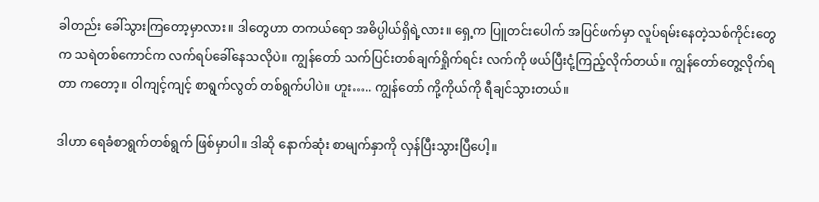ခါတည်း ခေါ်သွားကြတော့မှာလား။ ဒါတွေဟာ တကယ်ရော အဓိပ္ပါယ်ရှိရဲ့လား။ ရှေ့က ပြူတင်းပေါက် အပြင်ဖက်မှာ လူပ်ရမ်းနေတဲ့သစ်ကိုင်းတွေက သရဲတစ်ကောင်က လက်ရပ်ခေါ်နေသလိုပဲ။ ကျွန်တော် သက်ပြင်းတစ်ချက်ရှိုက်ရင်း လက်ကို ဖယ်ပြီးငုံ့ကြည့်လိုက်တယ်။ ကျွန်တော်တွေ့လိုက်ရတာ ကတော့။ ဝါကျင့်ကျင့် စာရွက်လွတ် တစ်ရွက်ပါပဲ။ ဟူး….. ကျွန်တော် ကို့ကိုယ်ကို ရီချင်သွားတယ်။

ဒါဟာ ရေခံစာရွက်တစ်ရွက် ဖြစ်မှာပါ။ ဒါဆို နောက်ဆုံး စာမျက်နှာကို လှန်ပြီးသွားပြီပေါ့။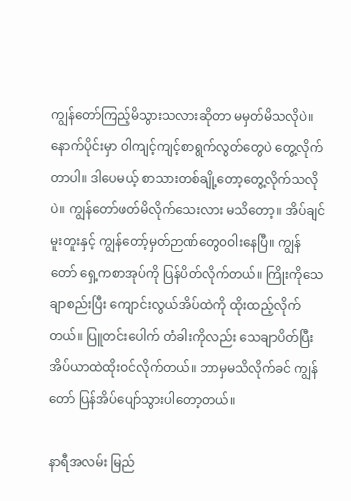ကျွန်တော်ကြည့်မိသွားသလားဆိုတာ မမှတ်မိသလိုပဲ။ နောက်ပိုင်းမှာ ဝါကျင့်ကျင့်စာရွက်လွတ်တွေပဲ တွေ့လိုက်တာပါ။ ဒါပေမယ့် စာသားတစ်ချို့တော့တွေ့လိုက်သလိုပဲ။ ကျွန်တော်ဖတ်မိလိုက်သေးလား မသိတော့။ အိပ်ချင်မူးတူးနှင့် ကျွန်တော့်မှတ်ဉာဏ်တွေ၀ဝါးနေပြီ။ ကျွန်တော် ရှေ့ကစာအုပ်ကို ပြန်ပိတ်လိုက်တယ်။ ကြိုးကိုသေချာစည်းပြီး ကျောင်းလွယ်အိပ်ထဲကို ထိုးထည့်လိုက်တယ်။ ပြူတင်းပေါက် တံခါးကိုလည်း သေချာပိတ်ပြီး အိပ်ယာထဲထိုးဝင်လိုက်တယ်။ ဘာမှမသိလိုက်ခင် ကျွန်တော် ပြန်အိပ်ပျော်သွားပါတော့တယ်။

နာရီအလမ်း မြည်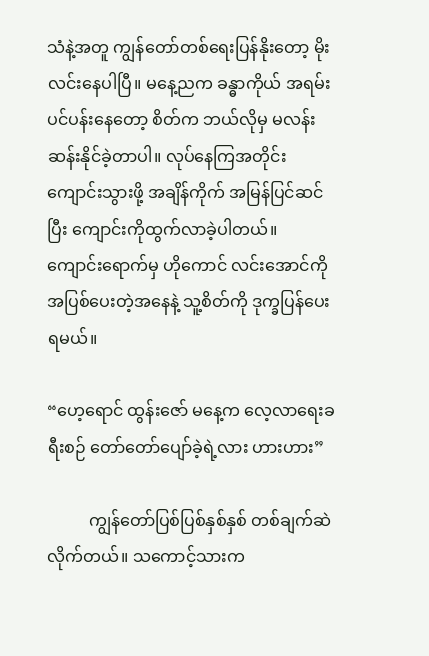သံနဲ့အတူ ကျွန်တော်တစ်ရေးပြန်နိုးတော့ မိုးလင်းနေပါပြီ။ မနေ့ညက ခန္ဓာကိုယ် အရမ်းပင်ပန်းနေတော့ စိတ်က ဘယ်လိုမှ မလန်းဆန်းနိုင်ခဲ့တာပါ။ လုပ်နေကြအတိုင်း ကျောင်းသွားဖို့ အချိန်ကိုက် အမြန်ပြင်ဆင်ပြီး ကျောင်းကိုထွက်လာခဲ့ပါတယ်။ ကျောင်းရောက်မှ ဟိုကောင် လင်းအောင်ကို အပြစ်ပေးတဲ့အနေနဲ့ သူ့စိတ်ကို ဒုက္ခပြန်ပေးရမယ်။

“ဟေ့ရောင် ထွန်းဇော် မနေ့က လေ့လာရေးခရီးစဉ် တော်တော်ပျော်ခဲ့ရဲ့လား ဟားဟား”

          ကျွန်တော်ပြစ်ပြစ်နှစ်နှစ် တစ်ချက်ဆဲလိုက်တယ်။ သကောင့်သားက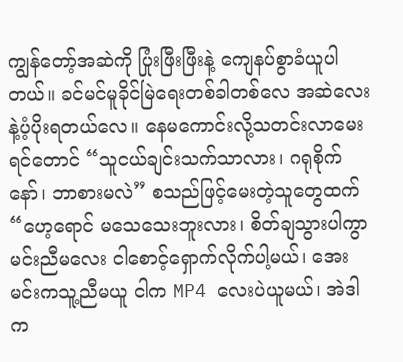ကျွန်တော့်အဆဲကို ပြုံးဖြီးဖြီးနဲ့ ကျေနပ်စွာခံယူပါတယ်။ ခင်မင်မူခိုင်မြဲရေးတစ်ခါတစ်လေ အဆဲလေးနဲ့ပံ့ပိုးရတယ်လေ။ နေမကောင်းလို့သတင်းလာမေးရင်တောင် “သူငယ်ချင်းသက်သာလား၊ ဂရုစိုက်နော်၊ ဘာစားမလဲ” စသည်ဖြင့်မေးတဲ့သူတွေထက် “ဟေ့ရောင် မသေသေးဘူးလား၊ စိတ်ချသွားပါကွာ မင်းညီမလေး ငါစောင့်ရှောက်လိုက်ပါ့မယ်၊ အေး မင်းကသူ့ညီမယူ ငါက MP4 လေးပဲယူမယ်၊ အဲဒါက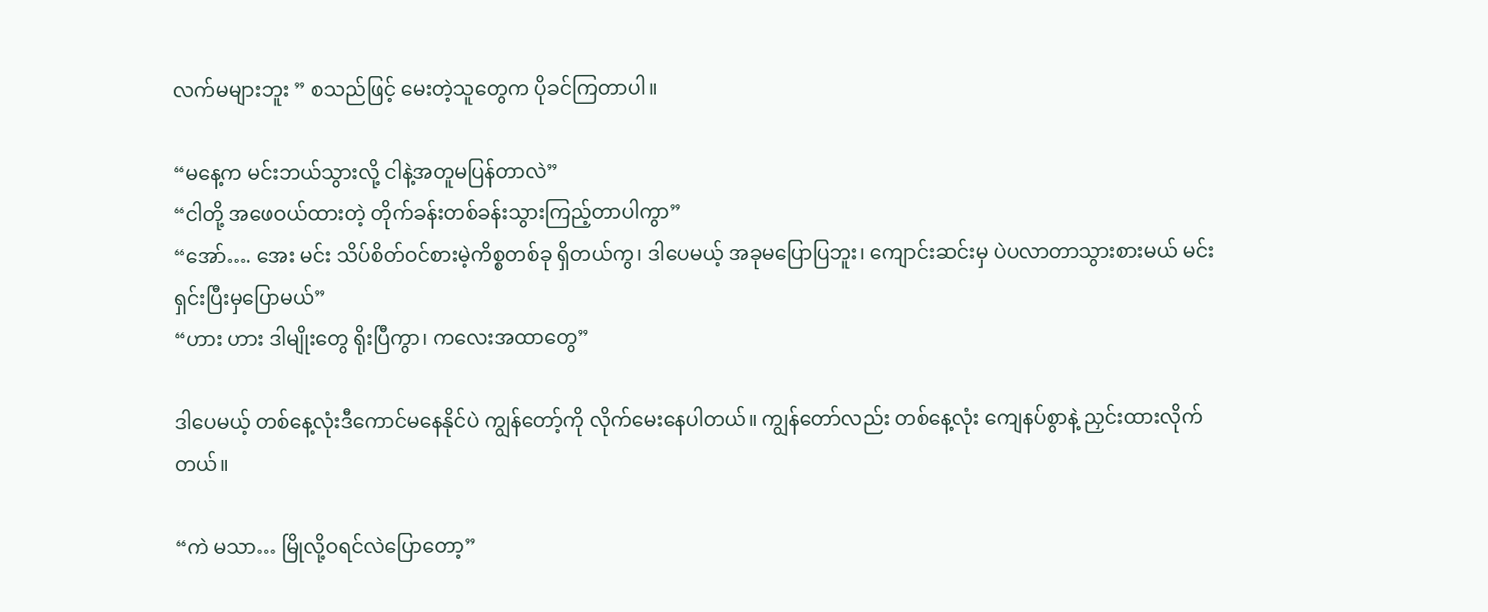လက်မများဘူး ” စသည်ဖြင့် မေးတဲ့သူတွေက ပိုခင်ကြတာပါ။

“မနေ့က မင်းဘယ်သွားလို့ ငါနဲ့အတူမပြန်တာလဲ”
“ငါတို့ အဖေဝယ်ထားတဲ့ တိုက်ခန်းတစ်ခန်းသွားကြည့်တာပါကွာ”
“အော်…. အေး မင်း သိပ်စိတ်ဝင်စားမဲ့ကိစ္စတစ်ခု ရှိတယ်ကွ၊ ဒါပေမယ့် အခုမပြောပြဘူး၊ ကျောင်းဆင်းမှ ပဲပလာတာသွားစားမယ် မင်းရှင်းပြီးမှပြောမယ်”
“ဟား ဟား ဒါမျိုးတွေ ရိုးပြီကွာ၊ ကလေးအထာတွေ”

ဒါပေမယ့် တစ်နေ့လုံးဒီကောင်မနေနိုင်ပဲ ကျွန်တော့်ကို လိုက်မေးနေပါတယ်။ ကျွန်တော်လည်း တစ်နေ့လုံး ကျေနပ်စွာနဲ့ ညှင်းထားလိုက်တယ်။

“ကဲ မသာ… မြိုလို့ဝရင်လဲပြောတော့”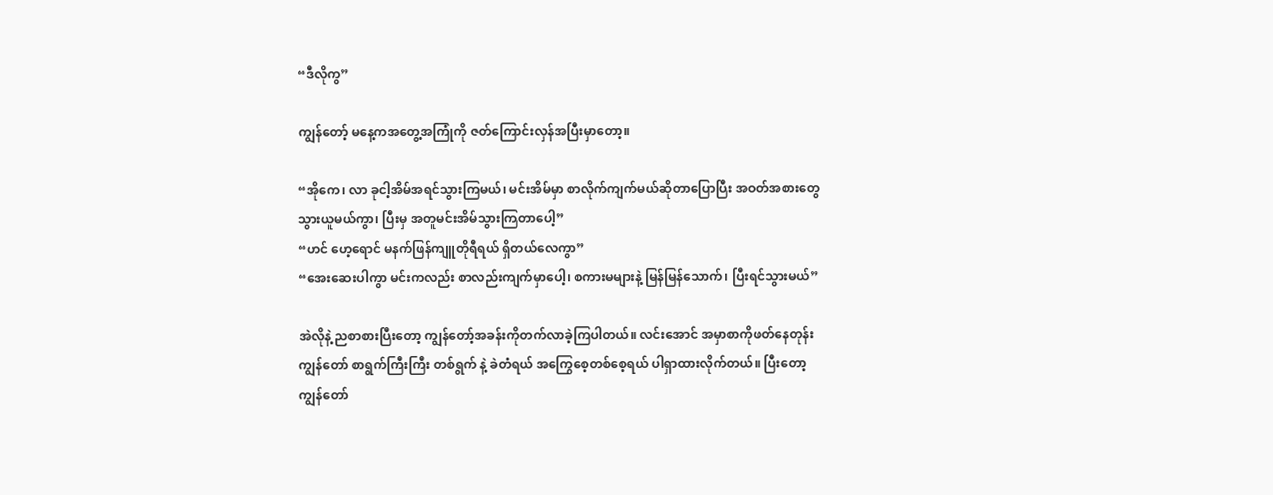“ဒီလိုကွ”

ကျွန်တော့် မနေ့ကအတွေ့အကြုံကို ဇတ်ကြောင်းလှန်အပြီးမှာတော့။

“အိုကေ၊ လာ ခုငါ့အိမ်အရင်သွားကြမယ်၊ မင်းအိမ်မှာ စာလိုက်ကျက်မယ်ဆိုတာပြောပြီး အဝတ်အစားတွေသွားယူမယ်ကွာ၊ ပြီးမှ အတူမင်းအိမ်သွားကြတာပေါ့”
“ဟင် ဟေ့ရောင် မနက်ဖြန်ကျူတိုရီရယ် ရှိတယ်လေကွာ”
“အေးဆေးပါကွာ မင်းကလည်း စာလည်းကျက်မှာပေါ့၊ စကားမများနဲ့ မြန်မြန်သောက်၊ ပြီးရင်သွားမယ်”

အဲလိုနဲ့ ညစာစားပြီးတော့ ကျွန်တော့်အခန်းကိုတက်လာခဲ့ကြပါတယ်။ လင်းအောင် အမှာစာကိုဖတ်နေတုန်း ကျွန်တော် စာရွက်ကြီးကြီး တစ်ရွက် နဲ့ ခဲတံရယ် အကြွေစေ့တစ်စေ့ရယ် ပါရှာထားလိုက်တယ်။ ပြီးတော့ ကျွန်တော်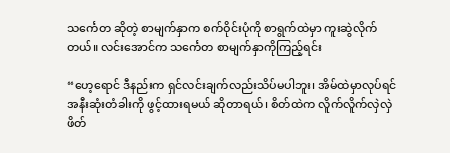သင်္ကေတ ဆိုတဲ့ စာမျက်နှာက စက်ဝိုင်းပုံကို စာရွက်ထဲမှာ ကူးဆွဲလိုက်တယ်။ လင်းအောင်က သင်္ကေတ စာမျက်နှာကိုကြည့်ရင်း

“ဟေ့ရောင် ဒီနည်းက ရှင်လင်းချက်လည်းသိပ်မပါဘူး၊ အိမ်ထဲမှာလုပ်ရင် အနီးဆုံးတံခါးကို ဖွင့်ထားရမယ် ဆိုတာရယ်၊ စိတ်ထဲက လိူက်လိူက်လှဲလှဲ ဖိတ်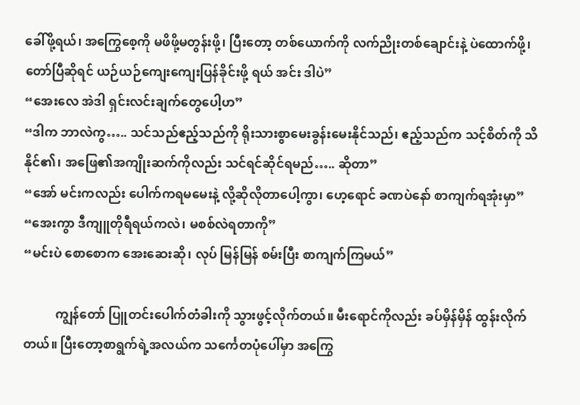ခေါ်ဖို့ရယ်၊ အကြွေစေ့ကို မဖိဖို့မတွန်းဖို့၊ ပြီးတော့ တစ်ယောက်ကို လက်ညိုးတစ်ချောင်းနဲ့ ပဲထောက်ဖို့၊ တော်ပြီဆိုရင် ယဉ်ယဉ်ကျေးကျေးပြန်ခိုင်းဖို့ ရယ် အင်း ဒါပဲ”
“အေးလေ အဲဒါ ရှင်းလင်းချက်တွေပေါ့ဟ”
“ဒါက ဘာလဲကွ….. သင်သည်ဧည့်သည်ကို ရိုးသားစွာမေးခွန်းမေးနိုင်သည်၊ ဧည့်သည်က သင့်စိတ်ကို သိနိုင်၏၊ အဖြေ၏အကျိုးဆက်ကိုလည်း သင်ရင်ဆိုင်ရမည်….. ဆိုတာ”
“အော် မင်းကလည်း ပေါက်ကရမမေးနဲ့ လို့ဆိုလိုတာပေါ့ကွာ၊ ဟေ့ရောင် ခဏပဲနော် စာကျက်ရအုံးမှာ”
“အေးကွာ ဒီကျူတိုရီရယ်ကလဲ၊ မစစ်လဲရတာကို”
“မင်းပဲ စောစောက အေးဆေးဆို၊ လုပ် မြန်မြန် စမ်းပြီး စာကျက်ကြမယ်”

          ကျွန်တော် ပြူတင်းပေါက်တံခါးကို သွားဖွင့်လိုက်တယ်။ မီးရောင်ကိုလည်း ခပ်မှိန်မှိန် ထွန်းလိုက်တယ်။ ပြီးတော့စာရွက်ရဲ့အလယ်က သင်္ကေတပုံပေါ်မှာ အကြွေ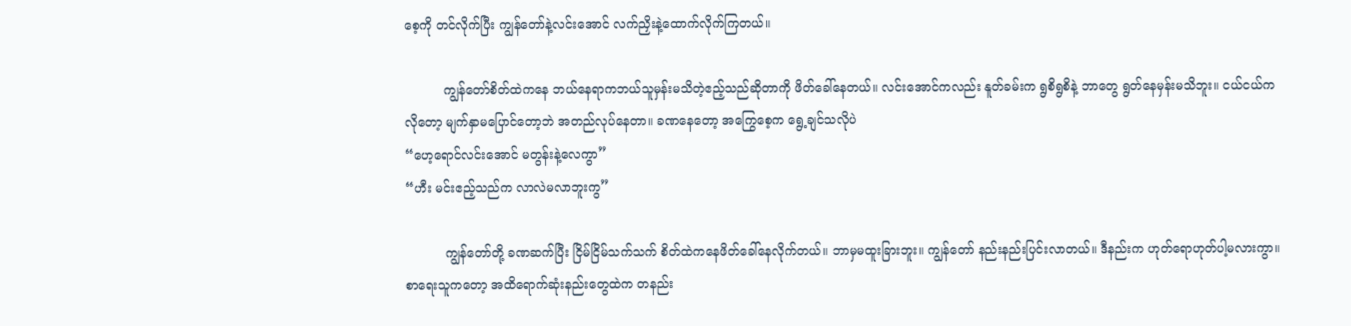စေ့ကို တင်လိုက်ပြီး ကျွန်တော်နဲ့လင်းအောင် လက်ညှိးနဲ့ထောက်လိုက်ကြတယ်။

          ကျွန်တော်စိတ်ထဲကနေ ဘယ်နေရာကဘယ်သူမှန်းမသိတဲ့ဧည့်သည်ဆိုတာကို ဖိတ်ခေါ်နေတယ်။ လင်းအောင်ကလည်း နူတ်ခမ်းက ရွစိရွစိနဲ့ ဘာတွေ ရွတ်နေမှန်းမသိဘူး။ ငယ်ငယ်ကလိုတော့ မျက်နှာမပြောင်တော့ဘဲ အတည်လုပ်နေတာ။ ခဏနေတော့ အကြွေစေ့က ရွေ့ချင်သလိုပဲ
“ဟေ့ရောင်လင်းအောင် မတွန်းနဲ့လေကွာ”
“ဟီး မင်းဧည့်သည်က လာလဲမလာဘူးကွ”

          ကျွန်တော်တို့ ခဏဆက်ပြီး ငြိမ်ငြိမ်သက်သက် စိတ်ထဲကနေဖိတ်ခေါ်နေလိုက်တယ်။ ဘာမှမထူးခြားဘူး။ ကျွန်တော် နည်းနည်းပြင်းလာတယ်။ ဒီနည်းက ဟုတ်ရောဟုတ်ပါ့မလားကွာ။ စာရေးသူကတော့ အထိရောက်ဆုံးနည်းတွေထဲက တနည်း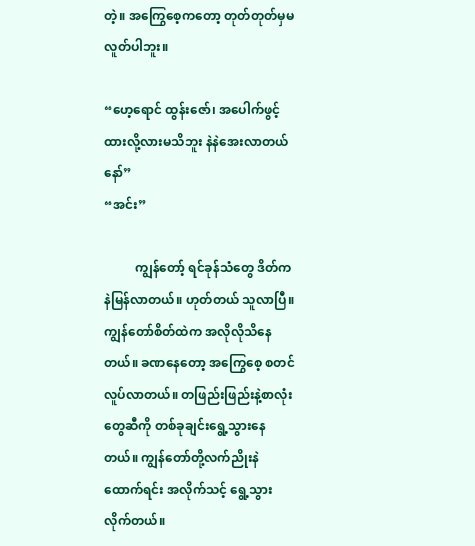တဲ့။ အကြွေစေ့ကတော့ တုတ်တုတ်မှမလူတ်ပါဘူး။

“ဟေ့ရောင် ထွန်းဇော်၊ အပေါက်ဖွင့်ထားလို့လားမသိဘူး နဲနဲအေးလာတယ်နော်”
“အင်း”

          ကျွန်တော့် ရင်ခုန်သံတွေ ဒိတ်ကနဲမြန်လာတယ်။ ဟုတ်တယ် သူလာပြီ။ ကျွန်တော်စိတ်ထဲက အလိုလိုသိနေတယ်။ ခဏနေတော့ အကြွေစေ့ စတင်လူပ်လာတယ်။ တဖြည်းဖြည်းနဲ့စာလုံးတွေဆီကို တစ်ခုချင်းရွေ့သွားနေတယ်။ ကျွန်တော်တို့လက်ညိုးနဲထောက်ရင်း အလိုက်သင့် ရွေ့သွားလိုက်တယ်။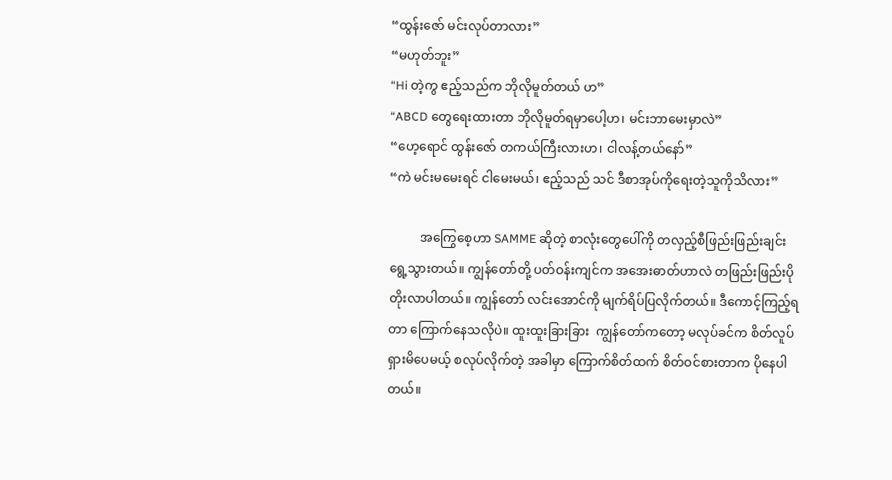“ထွန်းဇော် မင်းလုပ်တာလား”
“မဟုတ်ဘူး”
“Hi တဲ့ကွ ဧည့်သည်က ဘိုလိုမူတ်တယ် ဟ”
“ABCD တွေရေးထားတာ ဘိုလိုမူတ်ရမှာပေါ့ဟ၊ မင်းဘာမေးမှာလဲ”
“ဟေ့ရောင် ထွန်းဇော် တကယ်ကြီးလားဟ၊ ငါလန့်တယ်နော်”
“ကဲ မင်းမမေးရင် ငါမေးမယ်၊ ဧည့်သည် သင် ဒီစာအုပ်ကိုရေးတဲ့သူကိုသိလား”

          အကြွေစေ့ဟာ SAMME ဆိုတဲ့ စာလုံးတွေပေါ်ကို တလှည့်စီဖြည်းဖြည်းချင်းရွေ့သွားတယ်။ ကျွန်တော်တို့ ပတ်ဝန်းကျင်က အအေးဓာတ်ဟာလဲ တဖြည်းဖြည်းပိုတိုးလာပါတယ်။ ကျွန်တော် လင်းအောင်ကို မျက်ရိပ်ပြလိုက်တယ်။ ဒီကောင့်ကြည့်ရတာ ကြောက်နေသလိုပဲ။ ထူးထူးခြားခြား  ကျွန်တော်ကတော့ မလုပ်ခင်က စိတ်လူပ်ရှားမိပေမယ့် စလုပ်လိုက်တဲ့ အခါမှာ ကြောက်စိတ်ထက် စိတ်ဝင်စားတာက ပိုနေပါတယ်။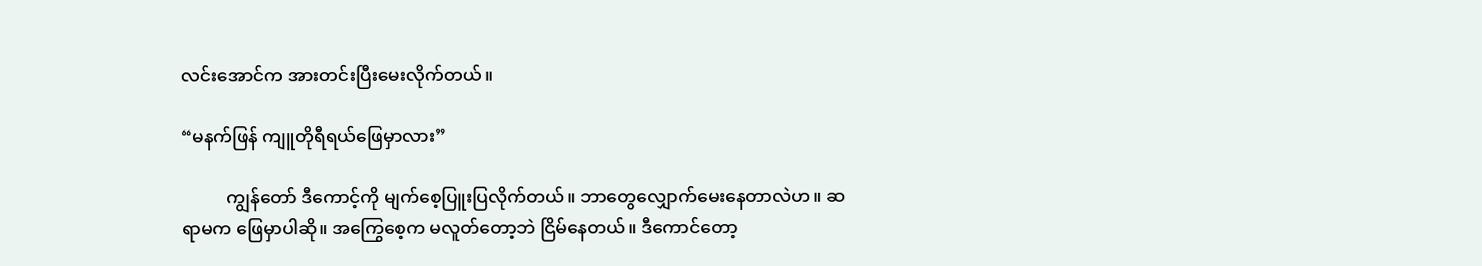လင်းအောင်က အားတင်းပြီးမေးလိုက်တယ်။

“မနက်ဖြန် ကျူတိုရီရယ်ဖြေမှာလား”

          ကျွန်တော် ဒီကောင့်ကို မျက်စေ့ပြူးပြလိုက်တယ်။ ဘာတွေလျှောက်မေးနေတာလဲဟ။ ဆရာမက ဖြေမှာပါဆို။ အကြွေစေ့က မလူတ်တော့ဘဲ ငြိမ်နေတယ်။ ဒီကောင်တော့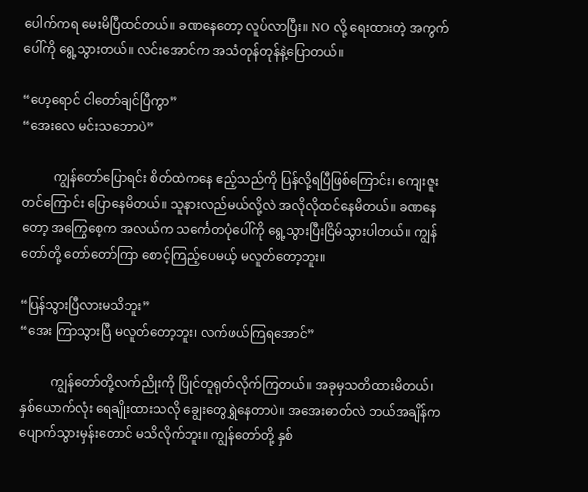ပေါက်ကရ မေးမိပြီထင်တယ်။ ခဏနေတော့ လူပ်လာပြီး။ NO လို့ ရေးထားတဲ့ အကွက်ပေါ်ကို ရွေ့သွားတယ်။ လင်းအောင်က အသံတုန်တုန်နဲ့ပြောတယ်။

“ဟေ့ရောင် ငါတော်ချင်ပြီကွာ”
“အေးလေ မင်းသဘောပဲ”

          ကျွန်တော်ပြောရင်း စိတ်ထဲကနေ ဧည့်သည်ကို ပြန်လို့ရပြီဖြစ်ကြောင်း၊ ကျေးဇူးတင်ကြောင်း ပြောနေမိတယ်။ သူနားလည်မယ်လို့လဲ အလိုလိုထင်နေမိတယ်။ ခဏနေတော့ အကြွေစေ့က အလယ်က သင်္ကေတပုံပေါ်ကို ရွေ့သွားပြီးငြိမ်သွားပါတယ်။ ကျွန်တော်တို့ တော်တော်ကြာ စောင့်ကြည့်ပေမယ့် မလူတ်တော့ဘူး။

“ပြန်သွားပြီလားမသိဘူး”
“အေး ကြာသွားပြီ မလူတ်တော့ဘူး၊ လက်ဖယ်ကြရအောင်”

          ကျွန်တော်တို့လက်ညိုးကို ပြိုင်တူရုတ်လိုက်ကြတယ်။ အခုမှသတိထားမိတယ်၊ နှစ်ယောက်လုံး ရေချိုးထားသလို ချွေးတွေရွှဲနေတာပဲ။ အအေးဓာတ်လဲ ဘယ်အချိန်က ပျောက်သွားမှန်းတောင် မသိလိုက်ဘူး။ ကျွန်တော်တို့ နှစ်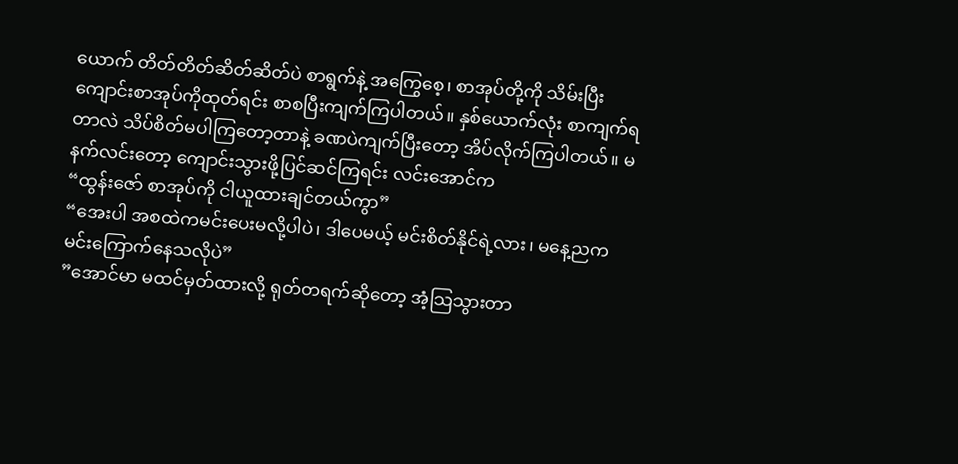ယောက် တိတ်တိတ်ဆိတ်ဆိတ်ပဲ စာရွက်နဲ့ အကြွေစေ့၊ စာအုပ်တို့ကို သိမ်းပြီး ကျောင်းစာအုပ်ကိုထုတ်ရင်း စာစပြီးကျက်ကြပါတယ်။ နှစ်ယောက်လုံး စာကျက်ရတာလဲ သိပ်စိတ်မပါကြတော့တာနဲ့ ခဏပဲကျက်ပြီးတော့ အိပ်လိုက်ကြပါတယ်။ မနက်လင်းတော့ ကျောင်းသွားဖို့ပြင်ဆင်ကြရင်း လင်းအောင်က
“ထွန်းဇော် စာအုပ်ကို ငါယူထားချင်တယ်ကွာ”
“အေးပါ အစထဲကမင်းပေးမလို့ပါပဲ၊ ဒါပေမယ့် မင်းစိတ်နိုင်ရဲ့လား၊ မနေ့ညက မင်းကြောက်နေသလိုပဲ”
”အောင်မာ မထင်မှတ်ထားလို့ ရုတ်တရက်ဆိုတော့ အံ့သြသွားတာ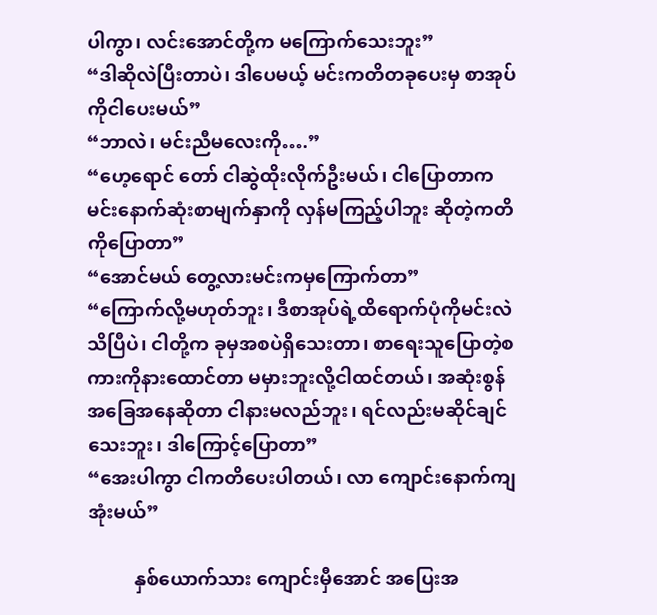ပါကွာ၊ လင်းအောင်တို့က မကြောက်သေးဘူး”
“ဒါဆိုလဲပြီးတာပဲ၊ ဒါပေမယ့် မင်းကတိတခုပေးမှ စာအုပ်ကိုငါပေးမယ်”
“ဘာလဲ၊ မင်းညီမလေးကို….”
“ဟေ့ရောင် တော် ငါဆွဲထိုးလိုက်ဦးမယ်၊ ငါပြောတာက မင်းနောက်ဆုံးစာမျက်နှာကို လှန်မကြည့်ပါဘူး ဆိုတဲ့ကတိကိုပြောတာ”
“အောင်မယ် တွေ့လားမင်းကမှကြောက်တာ”
“ကြောက်လို့မဟုတ်ဘူး၊ ဒီစာအုပ်ရဲ့ထိရောက်ပုံကိုမင်းလဲသိပြီပဲ၊ ငါတို့က ခုမှအစပဲရှိသေးတာ၊ စာရေးသူပြောတဲ့စကားကိုနားထောင်တာ မမှားဘူးလို့ငါထင်တယ်၊ အဆုံးစွန် အခြေအနေဆိုတာ ငါနားမလည်ဘူး၊ ရင်လည်းမဆိုင်ချင်သေးဘူး၊ ဒါကြောင့်ပြောတာ”
“အေးပါကွာ ငါကတိပေးပါတယ်၊ လာ ကျောင်းနောက်ကျအုံးမယ်”

          နှစ်ယောက်သား ကျောင်းမှီအောင် အပြေးအ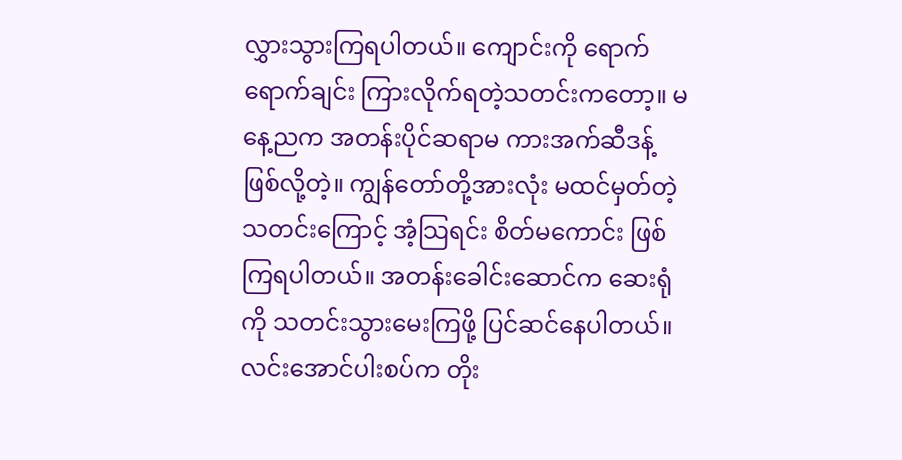လွှားသွားကြရပါတယ်။ ကျောင်းကို ရောက်ရောက်ချင်း ကြားလိုက်ရတဲ့သတင်းကတော့။ မနေ့ညက အတန်းပိုင်ဆရာမ ကားအက်ဆီဒန့် ဖြစ်လို့တဲ့။ ကျွန်တော်တို့အားလုံး မထင်မှတ်တဲ့သတင်းကြောင့် အံ့သြရင်း စိတ်မကောင်း ဖြစ်ကြရပါတယ်။ အတန်းခေါင်းဆောင်က ဆေးရုံကို သတင်းသွားမေးကြဖို့ ပြင်ဆင်နေပါတယ်။ လင်းအောင်ပါးစပ်က တိုး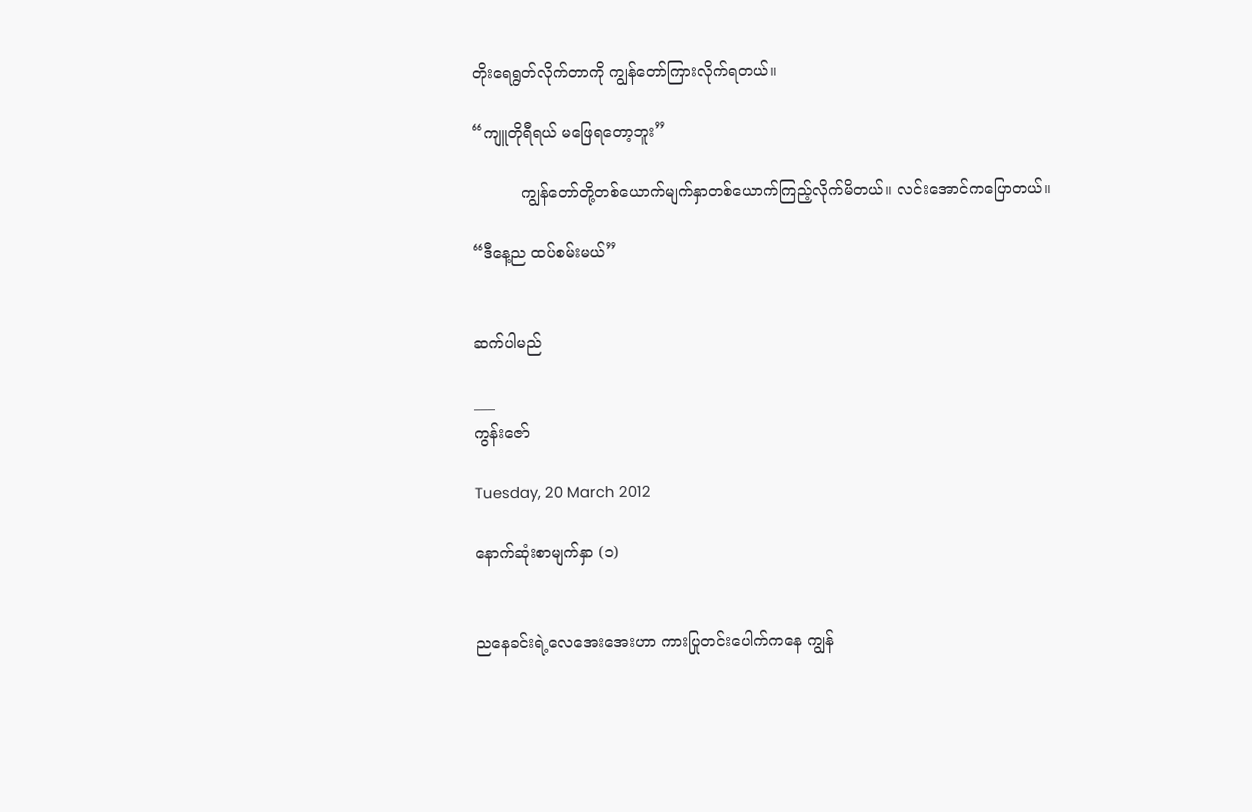တိုးရေရွတ်လိုက်တာကို ကျွန်တော်ကြားလိုက်ရတယ်။

“ကျူတိုရီရယ် မဖြေရတော့ဘူး”

          ကျွန်တော်တို့တစ်ယောက်မျက်နှာတစ်ယောက်ကြည့်လိုက်မိတယ်။ လင်းအောင်ကပြောတယ်။

“ဒီနေ့ည ထပ်စမ်းမယ်”


ဆက်ပါမည်

___
ကွန်းဇော်

Tuesday, 20 March 2012

နောက်ဆုံးစာမျက်နှာ (၁)


ညနေခင်းရဲ့လေအေးအေးဟာ ကားပြုတင်းပေါက်ကနေ ကျွန်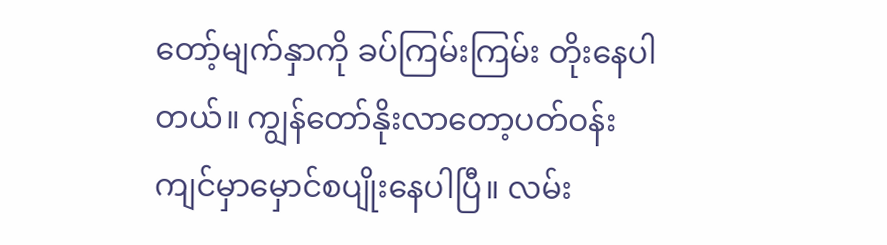တော့်မျက်နှာကို ခပ်ကြမ်းကြမ်း တိုးနေပါတယ်။ ကျွန်တော်နိုးလာတော့ပတ်ဝန်းကျင်မှာမှောင်စပျိုးနေပါပြီ။ လမ်း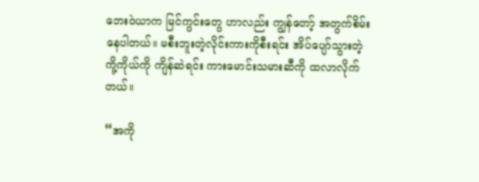ဘေးဝဲယာက မြင်ကွင်းတွေ ဟာလည်း ကျွန်တော့် အတွက်စိမ်းနေပါတယ်။ မစီးဘူးတဲ့လိုင်းကားကိုစီးရင်း အိပ်ပျော်သွားတဲ့ ကို့ကိုယ်ကို ကျိန်ဆဲရင်း ကားမောင်းသမားဆီကို ထလာလိုက်တယ်။

“အကို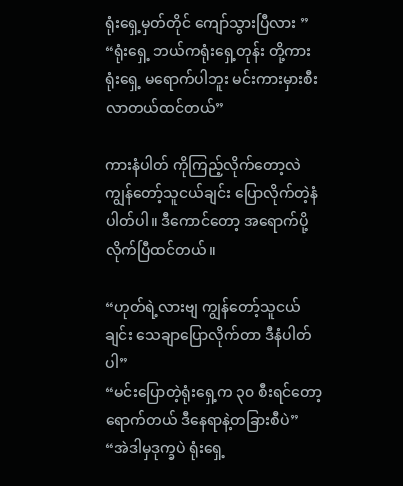ရုံးရှေ့မှတ်တိုင် ကျော်သွားပြီလား ”
“ရုံးရှေ့ ဘယ်ကရုံးရှေ့တုန်း တို့ကား ရုံးရှေ့ မရောက်ပါဘူး မင်းကားမှားစီးလာတယ်ထင်တယ်”

ကားနံပါတ် ကိုကြည့်လိုက်တော့လဲ ကျွန်တော့်သူငယ်ချင်း ပြောလိုက်တဲ့နံပါတ်ပါ။ ဒီကောင်တော့ အရောက်ပို့လိုက်ပြီထင်တယ်။

“ဟုတ်ရဲ့လားဗျ ကျွန်တော့်သူငယ်ချင်း သေချာပြောလိုက်တာ ဒီနံပါတ်ပါ”
“မင်းပြောတဲ့ရုံးရှေ့က ၃၀ စီးရင်တော့ရောက်တယ် ဒီနေရာနဲ့တခြားစီပဲ”
“အဲဒါမှဒုက္ခပဲ ရုံးရှေ့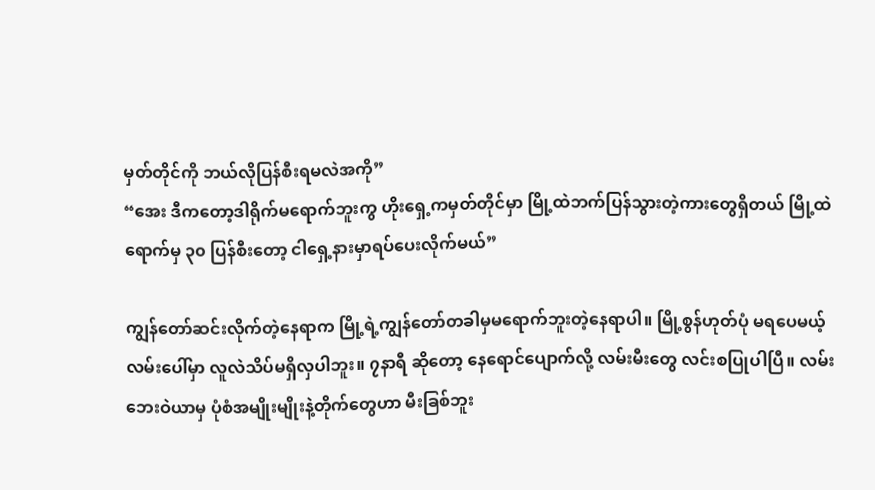မှတ်တိုင်ကို ဘယ်လိုပြန်စီးရမလဲအကို”
“အေး ဒီကတော့ဒါရိုက်မရောက်ဘူးကွ ဟိုးရှေ့ကမှတ်တိုင်မှာ မြို့ထဲဘက်ပြန်သွားတဲ့ကားတွေရှိတယ် မြို့ထဲရောက်မှ ၃၀ ပြန်စီးတော့ ငါရှေ့နားမှာရပ်ပေးလိုက်မယ်”

ကျွန်တော်ဆင်းလိုက်တဲ့နေရာက မြို့ရဲ့ကျွန်တော်တခါမှမရောက်ဘူးတဲ့နေရာပါ။ မြို့စွန်ဟုတ်ပုံ မရပေမယ့် လမ်းပေါ်မှာ လူလဲသိပ်မရှိလှပါဘူး။ ၇နာရီ ဆိုတော့ နေရောင်ပျောက်လို့ လမ်းမီးတွေ လင်းစပြုပါပြီ။ လမ်းဘေးဝဲယာမှ ပုံစံအမျိုးမျိုးနဲ့တိုက်တွေဟာ မီးခြစ်ဘူး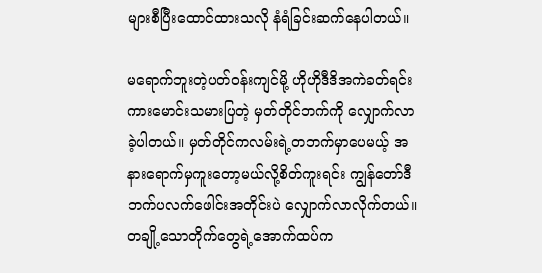များစီပြီးထောင်ထားသလို နံရံခြင်းဆက်နေပါတယ်။

မရောက်ဘူးတဲ့ပတ်ဝန်းကျင်မို့ ဟိုဟိုဒီဒိအကဲခတ်ရင်း ကားမောင်းသမားပြတဲ့ မှတ်တိုင်ဘက်ကို လျှောက်လာခဲ့ပါတယ်။ မှတ်တိုင်ကလမ်းရဲ့တဘက်မှာပေမယ့် အနားရောက်မှကူးတော့မယ်လို့စိတ်ကူးရင်း ကျွန်တော်ဒီဘက်ပလက်ဖေါင်းအတိုင်းပဲ လျှောက်လာလိုက်တယ်။ တချို့သောတိုက်တွေရဲ့အောက်ထပ်က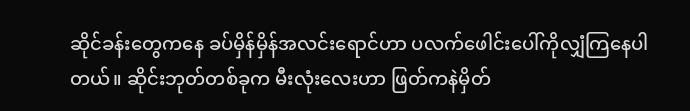ဆိုင်ခန်းတွေကနေ ခပ်မှိန်မှိန်အလင်းရောင်ဟာ ပလက်ဖေါင်းပေါ်ကိုလျှံကြနေပါတယ်။ ဆိုင်းဘုတ်တစ်ခုက မီးလုံးလေးဟာ ဖြတ်ကနဲမှိတ်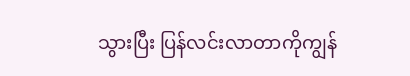သွားပြီး ပြန်လင်းလာတာကိုကျွန်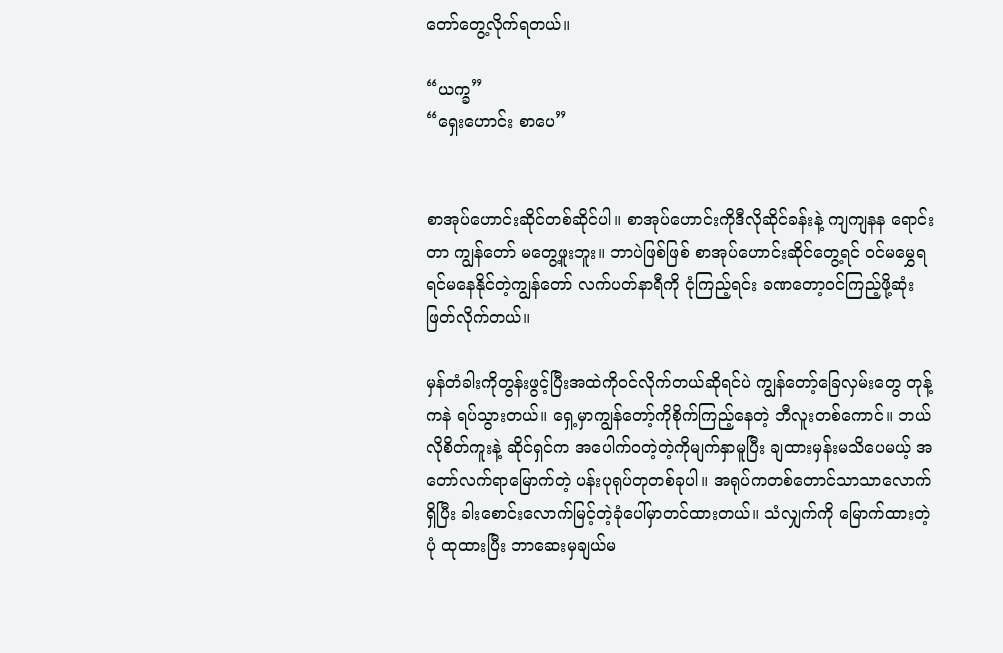တော်တွေ့လိုက်ရတယ်။

“ယက္ခ”
“ရှေးဟောင်း စာပေ”


စာအုပ်ဟောင်းဆိုင်တစ်ဆိုင်ပါ။ စာအုပ်ဟောင်းကိုဒီလိုဆိုင်ခန်းနဲ့ ကျကျနန ရောင်းတာ ကျွန်တော် မတွေ့ဖူးဘူး။ ဘာပဲဖြစ်ဖြစ် စာအုပ်ဟောင်းဆိုင်တွေ့ရင် ဝင်မမွှေရရင်မနေနိုင်တဲ့ကျွန်တော် လက်ပတ်နာရီကို ငုံကြည့်ရင်း ခဏတော့ဝင်ကြည့်ဖို့ဆုံးဖြတ်လိုက်တယ်။

မှန်တံခါးကိုတွန်းဖွင့်ပြီးအထဲကိုဝင်လိုက်တယ်ဆိုရင်ပဲ ကျွန်တော့်ခြေလှမ်းတွေ တုန့်ကနဲ ရပ်သွားတယ်။ ရှေ့မှာကျွန်တော့်ကိုစိုက်ကြည့်နေတဲ့ ဘီလူးတစ်ကောင်။ ဘယ်လိုစိတ်ကူးနဲ့ ဆိုင်ရှင်က အပေါက်ဝတဲ့တဲ့ကိုမျက်နှာမူပြီး ချထားမှန်းမသိပေမယ့် အတော်လက်ရာမြောက်တဲ့ ပန်းပုရုပ်တုတစ်ခုပါ။ အရုပ်ကတစ်တောင်သာသာလောက်ရှိပြီး ခါးစောင်းလောက်မြင့်တဲ့ခုံပေါ်မှာတင်ထားတယ်။ သံလျှက်ကို မြောက်ထားတဲ့ပုံ ထုထားပြီး ဘာဆေးမှချယ်မ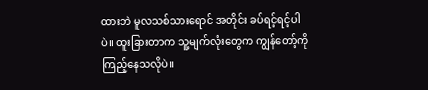ထားဘဲ မူလသစ်သားရောင် အတိုင်း ခပ်ရင့်ရင့်ပါပဲ။ ထူးခြားတာက သူ့မျက်လုံးတွေက ကျွန်တော့်ကို ကြည့်နေသလိုပဲ။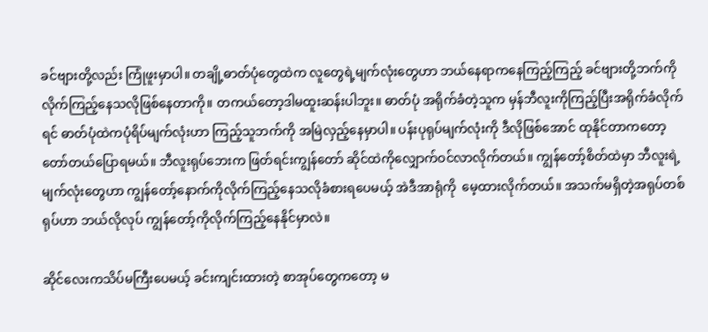ခင်ဗျားတို့လည်း ကြုံဖူးမှာပါ။ တချို့ဓာတ်ပုံတွေထဲက လူတွေရဲ့မျက်လုံးတွေဟာ ဘယ်နေရာကနေကြည့်ကြည့် ခင်ဗျားတို့ဘက်ကို လိုက်ကြည့်နေသလိုဖြစ်နေတာကို။ တကယ်တော့ဒါမထူးဆန်းပါဘူး။ ဓာတ်ပုံ အရိုက်ခံတဲ့သူက မှန်ဘီလူးကိုကြည့်ပြီးအရိုက်ခံလိုက်ရင် ဓာတ်ပုံထဲကပုံရိပ်မျက်လုံးဟာ ကြည့်သူဘက်ကို အမြဲလှည့်နေမှာပါ။ ပန်းပုရုပ်မျက်လုံးကို ဒီလိုဖြစ်အောင် ထုနိုင်တာကတော့ တော်တယ်ပြောရမယ်။ ဘီလူးရုပ်ဘေးက ဖြတ်ရင်းကျွန်တော် ဆိုင်ထဲကိုလျှောက်ဝင်လာလိုက်တယ်။ ကျွန်တော့်စိတ်ထဲမှာ ဘီလူးရဲ့မျက်လုံးတွေဟာ ကျွန်တော့်နောက်ကိုလိုက်ကြည့်နေသလိုခံစားရပေမယ့် အဲဒီအာရုံကို  မေ့ထားလိုက်တယ်။ အသက်မရှိတဲ့အရုပ်တစ်ရုပ်ဟာ ဘယ်လိုလုပ် ကျွန်တော့်ကိုလိုက်ကြည့်နေနိုင်မှာလဲ။

ဆိုင်လေးကသိပ်မကြီးပေမယ့် ခင်းကျင်းထားတဲ့ စာအုပ်တွေကတော့ မ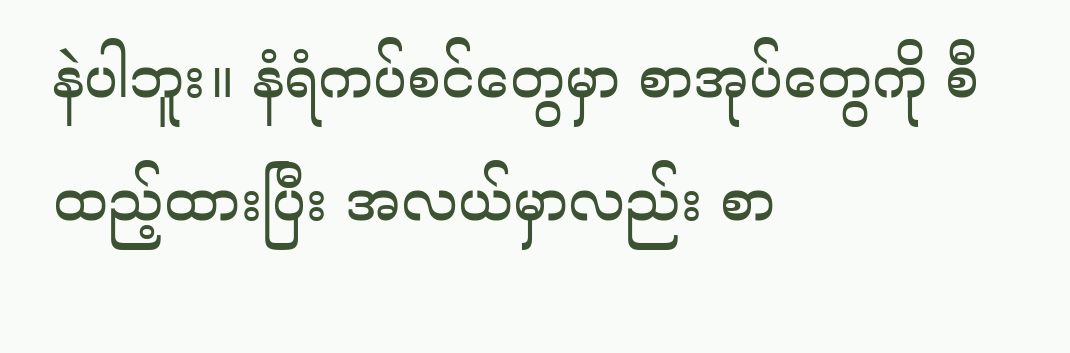နဲပါဘူး။ နံရံကပ်စင်တွေမှာ စာအုပ်တွေကို စီထည့်ထားပြီး အလယ်မှာလည်း စာ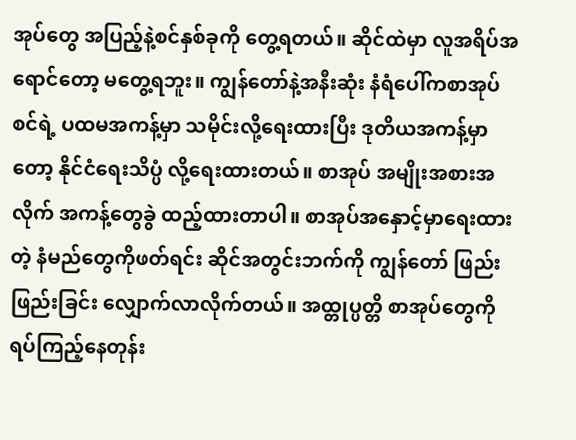အုပ်တွေ အပြည့်နဲ့စင်နှစ်ခုကို တွေ့ရတယ်။ ဆိုင်ထဲမှာ လူအရိပ်အရောင်တော့ မတွေ့ရဘူး။ ကျွန်တော်နဲ့အနီးဆုံး နံရံပေါ်ကစာအုပ်စင်ရဲ့ ပထမအကန့်မှာ သမိုင်းလို့ရေးထားပြီး ဒုတိယအကန့်မှာတော့ နိုင်ငံရေးသိပ္ပံ လို့ရေးထားတယ်။ စာအုပ် အမျိုးအစားအလိုက် အကန့်တွေခွဲ ထည့်ထားတာပါ။ စာအုပ်အနှောင့်မှာရေးထားတဲ့ နံမည်တွေကိုဖတ်ရင်း ဆိုင်အတွင်းဘက်ကို ကျွန်တော် ဖြည်းဖြည်းခြင်း လျှောက်လာလိုက်တယ်။ အထ္တုပ္ပတ္တိ စာအုပ်တွေကိုရပ်ကြည့်နေတုန်း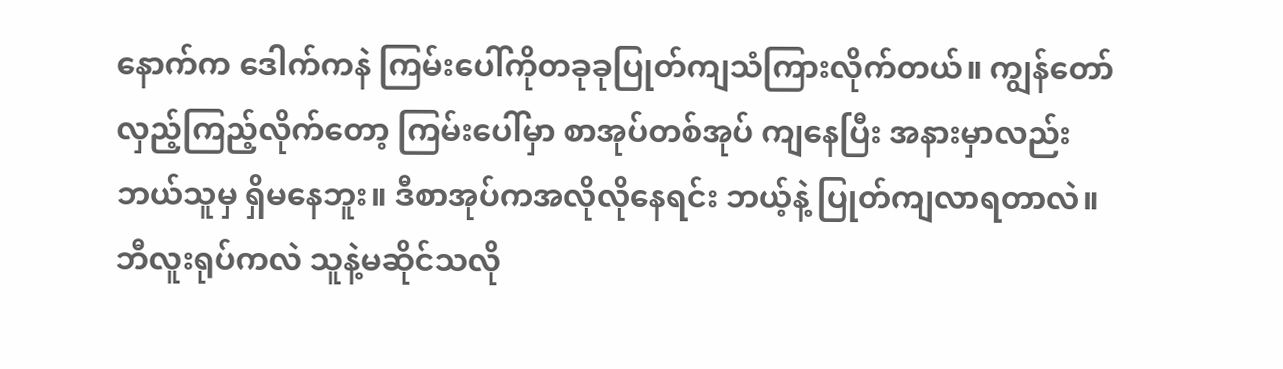နောက်က ဒေါက်ကနဲ ကြမ်းပေါ်ကိုတခုခုပြုတ်ကျသံကြားလိုက်တယ်။ ကျွန်တော်လှည့်ကြည့်လိုက်တော့ ကြမ်းပေါ်မှာ စာအုပ်တစ်အုပ် ကျနေပြီး အနားမှာလည်းဘယ်သူမှ ရှိမနေဘူး။ ဒီစာအုပ်ကအလိုလိုနေရင်း ဘယ့်နဲ့ ပြုတ်ကျလာရတာလဲ။ ဘီလူးရုပ်ကလဲ သူနဲ့မဆိုင်သလို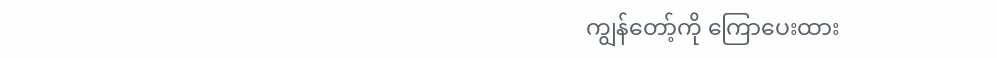ကျွန်တော့်ကို ကြောပေးထား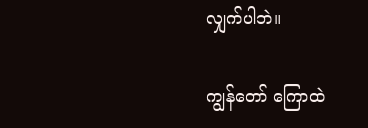လျှက်ပါဘဲ။

ကျွန်တော် ကြောထဲ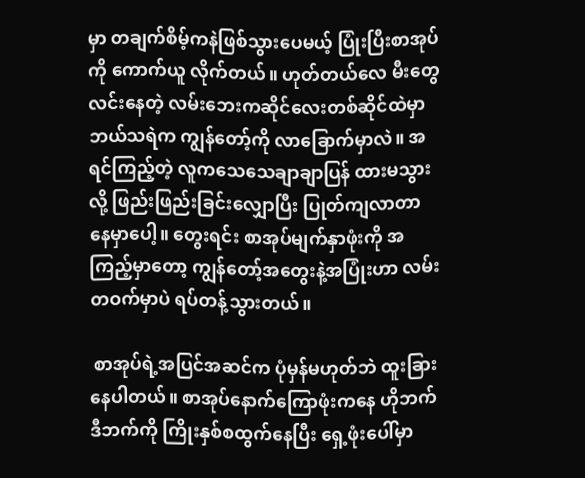မှာ တချက်စိမ့်ကနဲဖြစ်သွားပေမယ့် ပြုံးပြီးစာအုပ်ကို ကောက်ယူ လိုက်တယ်။ ဟုတ်တယ်လေ မီးတွေလင်းနေတဲ့ လမ်းဘေးကဆိုင်လေးတစ်ဆိုင်ထဲမှာ ဘယ်သရဲက ကျွန်တော့်ကို လာခြောက်မှာလဲ။ အရင်ကြည့်တဲ့ လူကသေသေချာချာပြန် ထားမသွားလို့ ဖြည်းဖြည်းခြင်းလျှောပြီး ပြုတ်ကျလာတာ နေမှာပေါ့။ တွေးရင်း စာအုပ်မျက်နှာဖုံးကို အကြည့်မှာတော့ ကျွန်တော့်အတွေးနဲ့အပြုံးဟာ လမ်းတဝက်မှာပဲ ရပ်တန့်သွားတယ်။

 စာအုပ်ရဲ့အပြင်အဆင်က ပုံမှန်မဟုတ်ဘဲ ထူးခြားနေပါတယ်။ စာအုပ်နောက်ကြောဖုံးကနေ ဟိုဘက်ဒီဘက်ကို ကြိုးနှစ်စထွက်နေပြီး ရှေ့ဖုံးပေါ်မှာ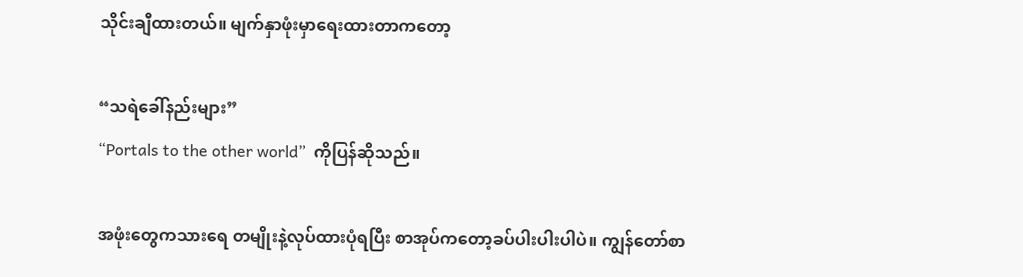သိုင်းချီထားတယ်။ မျက်နှာဖုံးမှာရေးထားတာကတော့

“သရဲခေါ်နည်းများ”
“Portals to the other world”  ကိုပြန်ဆိုသည်။

အဖုံးတွေကသားရေ တမျိုးနဲ့လုပ်ထားပုံရပြီး စာအုပ်ကတော့ခပ်ပါးပါးပါပဲ။ ကျွန်တော်စာ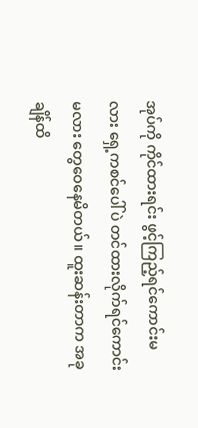အုပ်ကို ကိုင်ထားရင်း ဖွင့်ကြည့်ရင်ကောင်းမလား ရှေ့ကစင်ပေါ်ပဲ တင်ထားလိုက်ရင်ကောင်းမလား တွေဝေနေမိတယ်။ ထူးဆန်းတာက အခုချိန်ထိ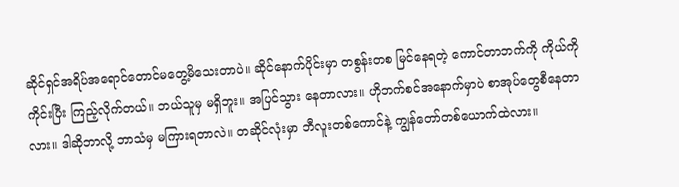ဆိုင်ရှင်အရိပ်အရောင်တောင်မတွေ့မိသေးတာပဲ။ ဆိုင်နောက်ပိုင်းမှာ တစွန်းတစ မြင်နေရတဲ့ ကောင်တာဘက်ကို ကိုယ်ကိုကိုင်းပြီး ကြည့်လိုက်တယ်။ ဘယ်သူမှ မရှိဘူး။ အပြင်သွား နေတာလား။ ဟိုဘက်စင်အနောက်မှာပဲ စာအုပ်တွေစီနေတာလား။ ဒါဆိုဘာလို့ ဘာသံမှ မကြားရတာလဲ။ တဆိုင်လုံးမှာ ဘီလူးတစ်ကောင်နဲ့ ကျွန်တော်တစ်ယောက်ထဲလား။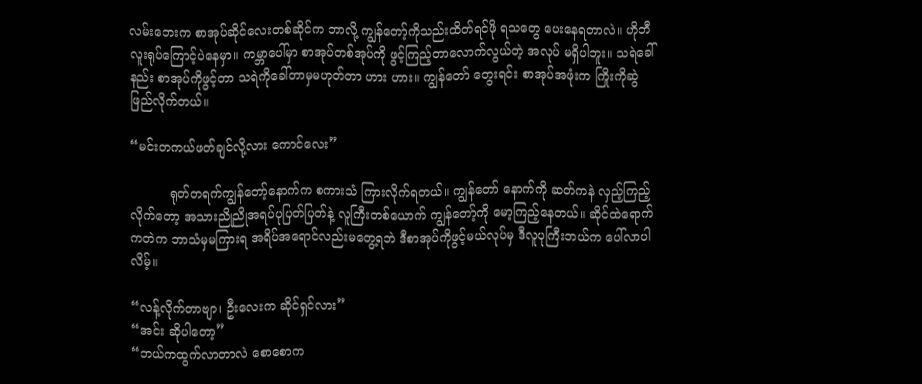လမ်းဘေးက စာအုပ်ဆိုင်လေးတစ်ဆိုင်က ဘာလို့ ကျွန်တော့်ကိုသည်းထိတ်ရင်ဖို ရသတွေ ပေးနေရတာလဲ။ ဟိုဘီလူးရုပ်ကြောင့်ပဲနေမှာ။ ကမ္ဘာပေါ်မှာ စာအုပ်တစ်အုပ်ကို ဖွင့်ကြည့်တာလောက်လွယ်တဲ့ အလုပ် မရှိပါဘူး။ သရဲခေါ်နည်း စာအုပ်ကိုဖွင့်တာ သရဲကိုခေါ်တာမှမဟုတ်တာ ဟား ဟား။ ကျွန်တော် တွေးရင်း စာအုပ်အဖုံးက ကြိုးကိုဆွဲဖြည်လိုက်တယ်။

“မင်းတကယ်ဖတ်ချင်လို့လား ကောင်လေး”

          ရုတ်တရက်ကျွန်တော့်နောက်က စကားသံ ကြားလိုက်ရတယ်။ ကျွန်တော် နောက်ကို ဆတ်ကနဲ လှည့်ကြည့်လိုက်တော့ အသားညိုညိုအရပ်ပုပြတ်ပြတ်နဲ့ လူကြီးတစ်ယောက် ကျွန်တော့်ကို မော့ကြည့်နေတယ်။ ဆိုင်ထဲရောက်ကတဲက ဘာသံမှမကြားရ အရိပ်အရောင်လည်းမတွေ့ရဘဲ ဒီစာအုပ်ကိုဖွင့်မယ်လုပ်မှ ဒီလူပုကြီးဘယ်က ပေါ်လာပါလိမ့်။

“လန့်လိုက်တာဗျာ၊ ဦးလေးက ဆိုင်ရှင်လား”
“အင်း ဆိုပါတော့”
“ဘယ်ကထွက်လာတာလဲ စောစောက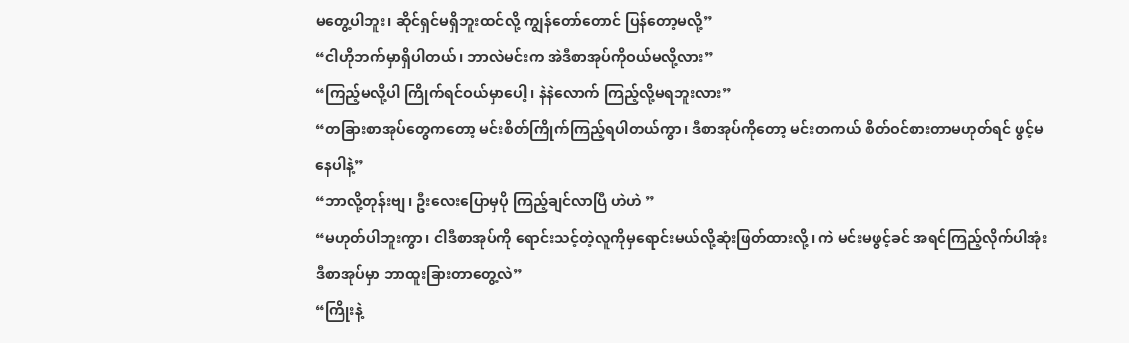မတွေ့ပါဘူး၊ ဆိုင်ရှင်မရှိဘူးထင်လို့ ကျွန်တော်တောင် ပြန်တော့မလို့”
“ငါဟိုဘက်မှာရှိပါတယ်၊ ဘာလဲမင်းက အဲဒီစာအုပ်ကိုဝယ်မလို့လား”
“ကြည့်မလို့ပါ ကြိုက်ရင်ဝယ်မှာပေါ့၊ နဲနဲလောက် ကြည့်လို့မရဘူးလား”
“တခြားစာအုပ်တွေကတော့ မင်းစိတ်ကြိုက်ကြည့်ရပါတယ်ကွာ၊ ဒီစာအုပ်ကိုတော့ မင်းတကယ် စိတ်ဝင်စားတာမဟုတ်ရင် ဖွင့်မနေပါနဲ့”
“ဘာလို့တုန်းဗျ၊ ဦးလေးပြောမှပို ကြည့်ချင်လာပြီ ဟဲဟဲ ”
“မဟုတ်ပါဘူးကွာ၊ ငါဒီစာအုပ်ကို ရောင်းသင့်တဲ့လူကိုမှရောင်းမယ်လို့ဆုံးဖြတ်ထားလို့၊ ကဲ မင်းမဖွင့်ခင် အရင်ကြည့်လိုက်ပါအုံး ဒီစာအုပ်မှာ ဘာထူးခြားတာတွေ့လဲ”
“ကြိုးနဲ့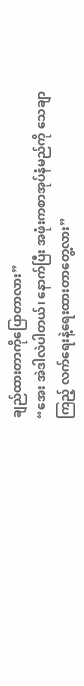ချည်ထားတာကိုပြောတာလား”
“အေး အဲဒါလဲပါတယ်၊ နောက်ပြီး အဖုံးကစာအုပ်နံမည်ကို သေချာကြည့် လက်ရေးနဲ့ရေးထားတာတွေ့လား”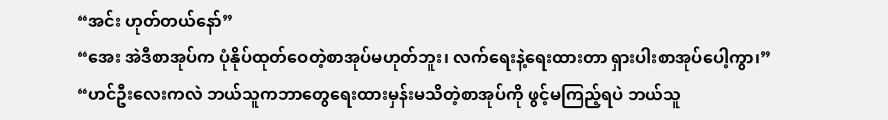“အင်း ဟုတ်တယ်နော်”
“အေး အဲဒီစာအုပ်က ပုံနိုပ်ထုတ်ဝေတဲ့စာအုပ်မဟုတ်ဘူး၊ လက်ရေးနဲ့ရေးထားတာ ရှားပါးစာအုပ်ပေါ့ကွာ၊”
“ဟင်ဦးလေးကလဲ ဘယ်သူကဘာတွေရေးထားမှန်းမသိတဲ့စာအုပ်ကို ဖွင့်မကြည့်ရပဲ ဘယ်သူ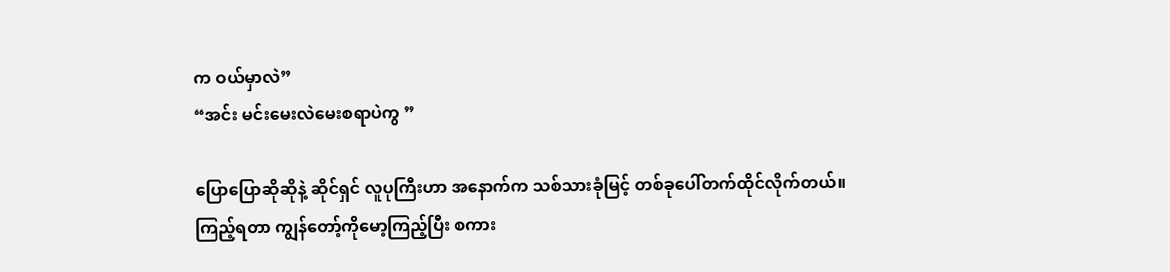က ဝယ်မှာလဲ”
“အင်း မင်းမေးလဲမေးစရာပဲကွ ”

ပြောပြောဆိုဆိုနဲ့ ဆိုင်ရှင် လူပုကြီးဟာ အနောက်က သစ်သားခုံမြင့် တစ်ခုပေါ်တက်ထိုင်လိုက်တယ်။ ကြည့်ရတာ ကျွန်တော့်ကိုမော့ကြည့်ပြီး စကား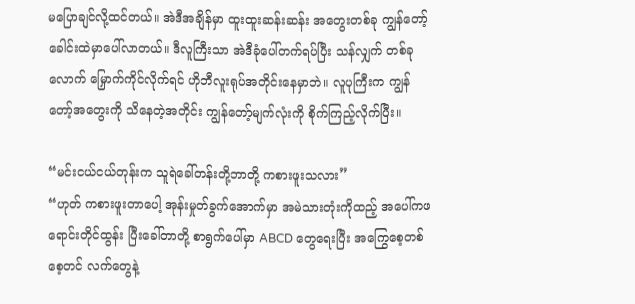မပြောချင်လို့ထင်တယ်။ အဲဒီအချိန်မှာ ထူးထူးဆန်းဆန်း အတွေးတစ်ခု ကျွန်တော့် ခေါင်းထဲမှာပေါ်လာတယ်။ ဒီလူကြီးသာ အဲဒီခုံပေါ်တက်ရပ်ပြီး သန်လျှက် တစ်ခုလောက် မြှောက်ကိုင်လိုက်ရင် ဟိုဘီလူးရုပ်အတိုင်းနေမှာဘဲ။ လူပုကြီးက ကျွန်တော့်အတွေးကို သိနေတဲ့အတိုင်း ကျွန်တော့်မျက်လုံးကို စိုက်ကြည့်လိုက်ပြီး။

“မင်းငယ်ငယ်တုန်းက သူရဲခေါ်တန်းတို့ဘာတို့ ကစားဖူးသလား”
“ဟုတ် ကစားဖူးတာပေါ့ အုန်းမှုတ်ခွက်အောက်မှာ အမဲသားတုံးကိုထည့် အပေါ်ကဖရောင်းတိုင်ထွန်း ပြီးခေါ်တာတို့ စာရွက်ပေါ်မှာ ABCD တွေရေးပြီး အကြွေစေ့တစ်စေ့တင် လက်တွေနဲ့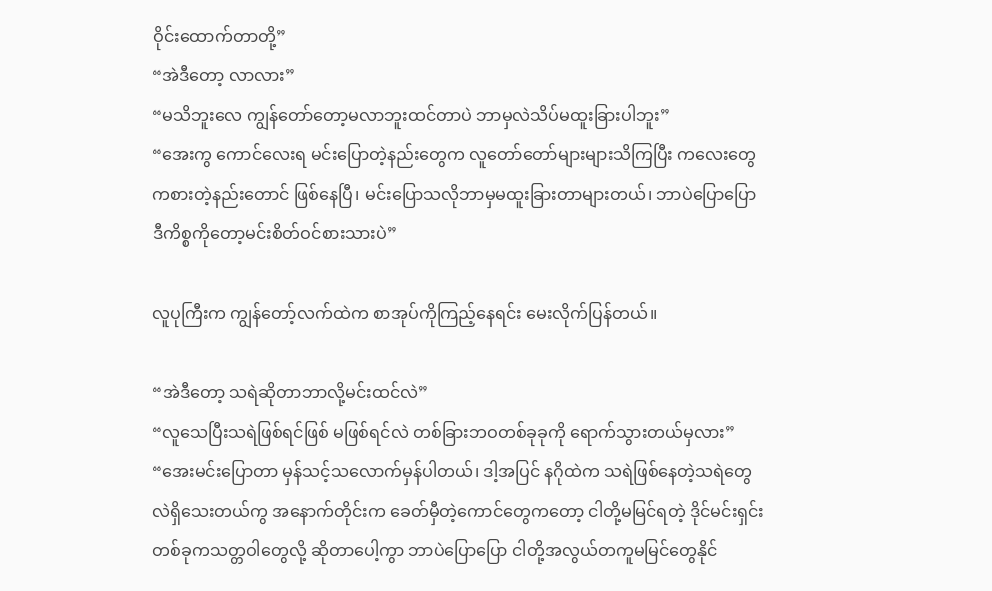ဝိုင်းထောက်တာတို့”
“အဲဒီတော့ လာလား”
“မသိဘူးလေ ကျွန်တော်တော့မလာဘူးထင်တာပဲ ဘာမှလဲသိပ်မထူးခြားပါဘူး”
“အေးကွ ကောင်လေးရ မင်းပြောတဲ့နည်းတွေက လူတော်တော်များများသိကြပြီး ကလေးတွေ ကစားတဲ့နည်းတောင် ဖြစ်နေပြီ၊ မင်းပြောသလိုဘာမှမထူးခြားတာများတယ်၊ ဘာပဲပြောပြော ဒီကိစ္စကိုတော့မင်းစိတ်ဝင်စားသားပဲ”

လူပုကြီးက ကျွန်တော့်လက်ထဲက စာအုပ်ကိုကြည့်နေရင်း မေးလိုက်ပြန်တယ်။

“အဲဒီတော့ သရဲဆိုတာဘာလို့မင်းထင်လဲ”
“လူသေပြီးသရဲဖြစ်ရင်ဖြစ် မဖြစ်ရင်လဲ တစ်ခြားဘဝတစ်ခုခုကို ရောက်သွားတယ်မှလား”
“အေးမင်းပြောတာ မှန်သင့်သလောက်မှန်ပါတယ်၊ ဒါ့အပြင် နဂိုထဲက သရဲဖြစ်နေတဲ့သရဲတွေလဲရှိသေးတယ်ကွ အနောက်တိုင်းက ခေတ်မှီတဲ့ကောင်တွေကတော့ ငါတို့မမြင်ရတဲ့ ဒိုင်မင်းရှင်း တစ်ခုကသတ္တဝါတွေလို့ ဆိုတာပေါ့ကွာ ဘာပဲပြောပြော ငါတို့အလွယ်တကူမမြင်တွေနိုင်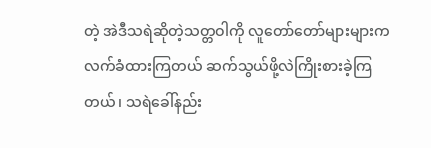တဲ့ အဲဒီသရဲဆိုတဲ့သတ္တဝါကို လူတော်တော်များများက လက်ခံထားကြတယ် ဆက်သွယ်ဖို့လဲကြိုးစားခဲ့ကြတယ်၊ သရဲခေါ်နည်း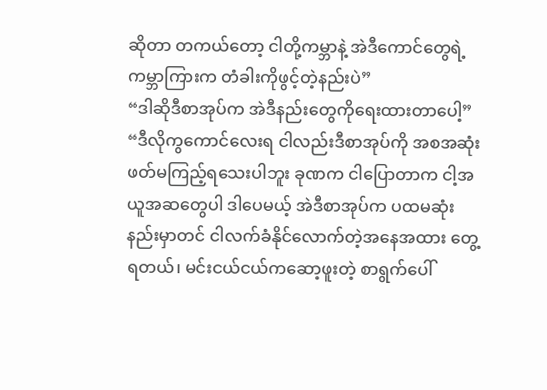ဆိုတာ တကယ်တော့ ငါတို့ကမ္ဘာနဲ့ အဲဒီကောင်တွေရဲ့ကမ္ဘာကြားက တံခါးကိုဖွင့်တဲ့နည်းပဲ”
“ဒါဆိုဒီစာအုပ်က အဲဒီနည်းတွေကိုရေးထားတာပေါ့”
“ဒီလိုကွကောင်လေးရ ငါလည်းဒီစာအုပ်ကို အစအဆုံးဖတ်မကြည့်ရသေးပါဘူး ခုဏက ငါပြောတာက ငါ့အယူအဆတွေပါ ဒါပေမယ့် အဲဒီစာအုပ်က ပထမဆုံးနည်းမှာတင် ငါလက်ခံနိုင်လောက်တဲ့အနေအထား တွေ့ရတယ်၊ မင်းငယ်ငယ်ကဆော့ဖူးတဲ့ စာရွက်ပေါ်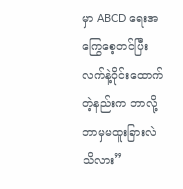မှာ ABCD ရေးအကြွေစေ့တင်ပြီး လက်နဲ့ဝိုင်းထောက် တဲ့နည်းက ဘာလို့ဘာမှမထူးခြားလဲသိလား”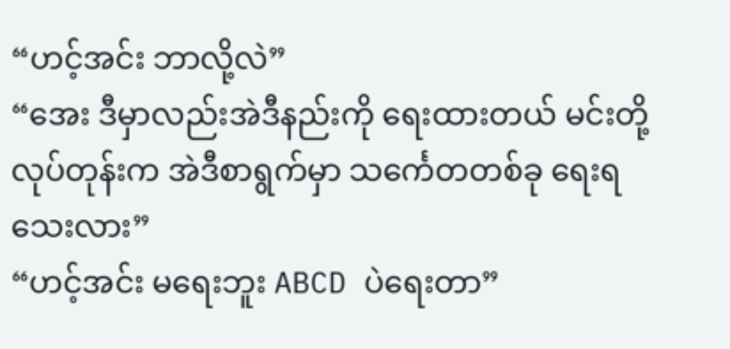“ဟင့်အင်း ဘာလို့လဲ”
“အေး ဒီမှာလည်းအဲဒီနည်းကို ရေးထားတယ် မင်းတို့လုပ်တုန်းက အဲဒီစာရွက်မှာ သင်္ကေတတစ်ခု ရေးရသေးလား”
“ဟင့်အင်း မရေးဘူး ABCD ပဲရေးတာ”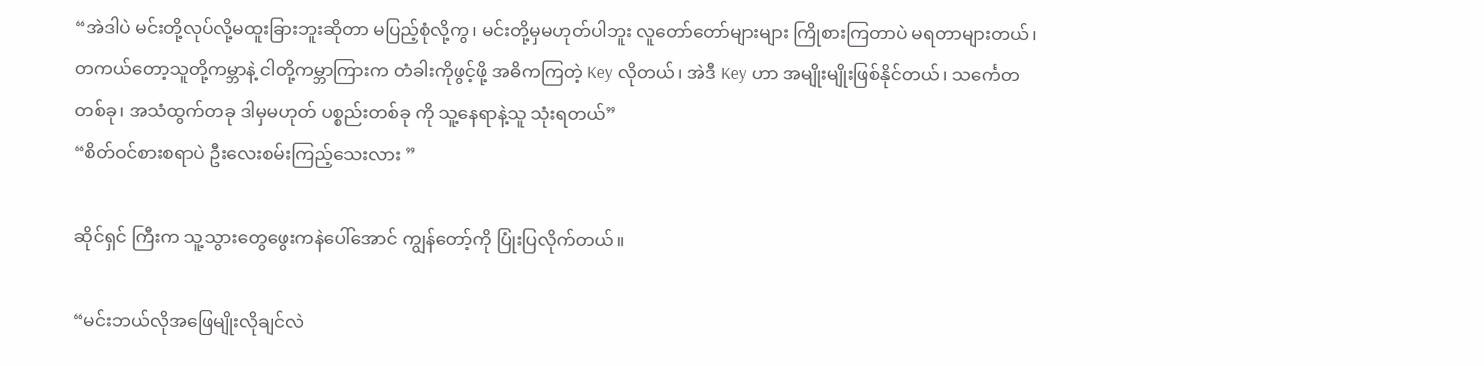“အဲဒါပဲ မင်းတို့လုပ်လို့မထူးခြားဘူးဆိုတာ မပြည့်စုံလို့ကွ၊ မင်းတို့မှမဟုတ်ပါဘူး လူတော်တော်များများ ကြိုစားကြတာပဲ မရတာများတယ်၊ တကယ်တော့သူတို့ကမ္ဘာနဲ့ ငါတို့ကမ္ဘာကြားက တံခါးကိုဖွင့်ဖို့ အဓိကကြတဲ့ Key လိုတယ်၊ အဲဒီ Key ဟာ အမျိုးမျိုးဖြစ်နိုင်တယ်၊ သင်္ကေတ တစ်ခု၊ အသံထွက်တခု ဒါမှမဟုတ် ပစ္စည်းတစ်ခု ကို သူ့နေရာနဲ့သူ သုံးရတယ်”
“စိတ်ဝင်စားစရာပဲ ဦးလေးစမ်းကြည့်သေးလား ”

ဆိုင်ရှင် ကြီးက သူ့သွားတွေဖွေးကနဲပေါ်အောင် ကျွန်တော့်ကို ပြုံးပြလိုက်တယ်။

“မင်းဘယ်လိုအဖြေမျိုးလိုချင်လဲ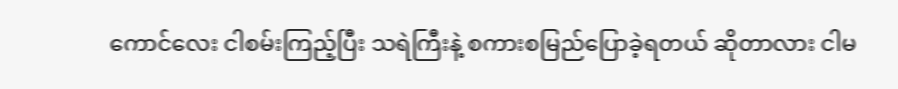ကောင်လေး ငါစမ်းကြည့်ပြီး သရဲကြီးနဲ့ စကားစမြည်ပြောခဲ့ရတယ် ဆိုတာလား ငါမ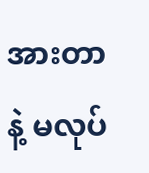အားတာနဲ့ မလုပ်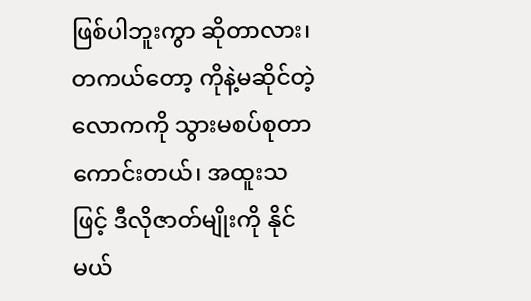ဖြစ်ပါဘူးကွာ ဆိုတာလား၊ တကယ်တော့ ကိုနဲ့မဆိုင်တဲ့လောကကို သွားမစပ်စုတာ ကောင်းတယ်၊ အထူးသဖြင့် ဒီလိုဇာတ်မျိုးကို နိုင်မယ်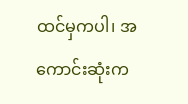ထင်မှကပါ၊ အကောင်းဆုံးက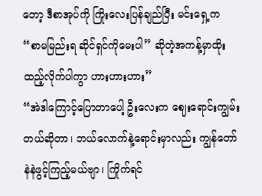တော့ ဒီစာအုပ်ကို ကြိုးလေးပြန်ချည်ပြီး မင်းရှေ့က “စာမမြည်းရ ဆိုင်ရှင်ကိုမေးပါ” ဆိုတဲ့အကန့်မှာထိုးထည့်လိုက်ပါကွာ ဟားဟားဟား”
“အဲဒါကြောင့်ပြောတာပေါ့ ဦးလေးက ဈေးရောင်းကျွမ်းတယ်ဆိုတာ၊ ဘယ်လောက်နဲ့ရောင်းမှာလည်း ကျွန်တော်နဲနဲဖွင့်ကြည့်မယ်ဗျာ၊ ကြိုက်ရင်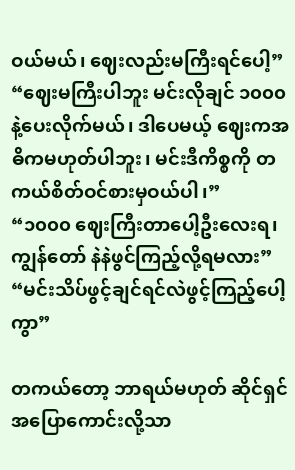ဝယ်မယ်၊ ဈေးလည်းမကြီးရင်ပေါ့”
“ဈေးမကြီးပါဘူး မင်းလိုချင် ၁၀၀၀ နဲ့ပေးလိုက်မယ်၊ ဒါပေမယ့် ဈေးကအဓိကမဟုတ်ပါဘူး၊ မင်းဒီကိစ္စကို တကယ်စိတ်ဝင်စားမှဝယ်ပါ၊”
“၁၀၀၀ ဈေးကြီးတာပေါ့ဦးလေးရ၊ ကျွန်တော် နဲနဲဖွင်ကြည့်လို့ရမလား”
“မင်းသိပ်ဖွင့်ချင်ရင်လဲဖွင့်ကြည့်ပေါ့ကွာ”

တကယ်တော့ ဘာရယ်မဟုတ် ဆိုင်ရှင်အပြောကောင်းလို့သာ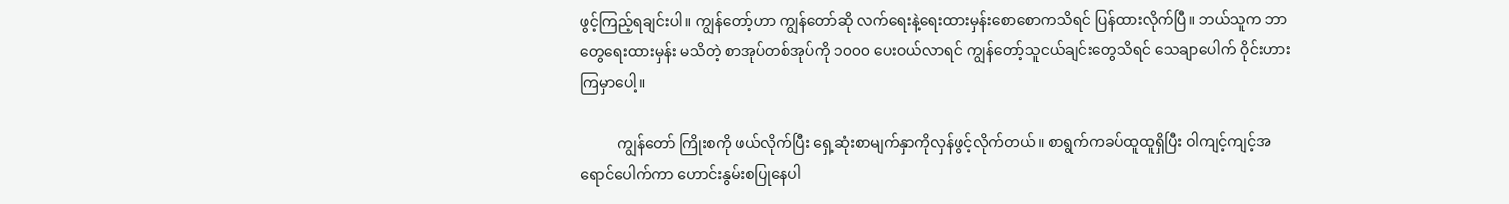ဖွင့်ကြည့်ရချင်းပါ။ ကျွန်တော့်ဟာ ကျွန်တော်ဆို လက်ရေးနဲ့ရေးထားမှန်းစောစောကသိရင် ပြန်ထားလိုက်ပြီ။ ဘယ်သူက ဘာတွေရေးထားမှန်း မသိတဲ့ စာအုပ်တစ်အုပ်ကို ၁၀၀၀ ပေးဝယ်လာရင် ကျွန်တော့်သူငယ်ချင်းတွေသိရင် သေချာပေါက် ဝိုင်းဟားကြမှာပေါ့။

          ကျွန်တော် ကြိုးစကို ဖယ်လိုက်ပြီး ရှေ့ဆုံးစာမျက်နှာကိုလှန်ဖွင့်လိုက်တယ်။ စာရွက်ကခပ်ထူထူရှိပြီး ဝါကျင့်ကျင့်အရောင်ပေါက်ကာ ဟောင်းနွမ်းစပြုနေပါ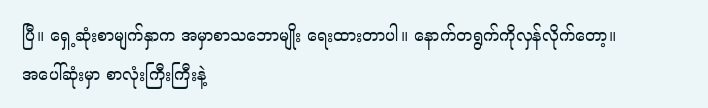ပြီ။ ရှေ့ဆုံးစာမျက်နှာက အမှာစာသဘောမျိုး ရေးထားတာပါ။ နောက်တရွက်ကိုလှန်လိုက်တော့။ အပေါ်ဆုံးမှာ စာလုံးကြီးကြီးနဲ့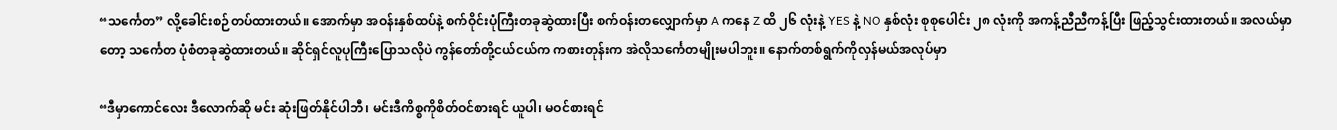“သင်္ကေတ” လို့ခေါင်းစဉ်တပ်ထားတယ်။ အောက်မှာ အဝန်းနှစ်ထပ်နဲ့ စက်ဝိုင်းပုံကြီးတခုဆွဲထားပြီး စက်ဝန်းတလျှောက်မှာ A ကနေ Z ထိ ၂၆ လုံးနဲ့ YES နဲ့ NO နှစ်လုံး စုစုပေါင်း ၂၈ လုံးကို အကန့်ညီညီကန့်ပြီး ဖြည့်သွင်းထားတယ်။ အလယ်မှာတော့ သင်္ကေတ ပုံစံတခုဆွဲထားတယ်။ ဆိုင်ရှင်လူပုကြီးပြောသလိုပဲ ကွန်တော်တို့ငယ်ငယ်က ကစားတုန်းက အဲလိုသင်္ကေတမျိုးမပါဘူး။ နောက်တစ်ရွက်ကိုလှန်မယ်အလုပ်မှာ

“ဒီမှာကောင်လေး ဒီလောက်ဆို မင်း ဆုံးဖြတ်နိုင်ပါဘီ၊ မင်းဒီကိစ္စကိုစိတ်ဝင်စားရင် ယူပါ၊ မဝင်စားရင်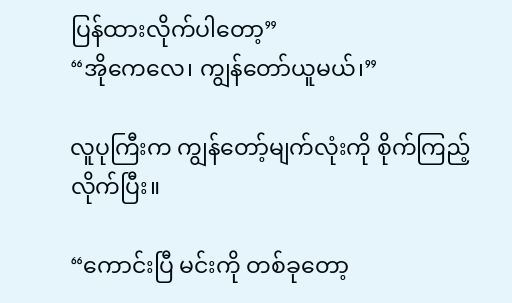ပြန်ထားလိုက်ပါတော့”
“အိုကေလေ၊ ကျွန်တော်ယူမယ်၊”

လူပုကြီးက ကျွန်တော့်မျက်လုံးကို စိုက်ကြည့်လိုက်ပြီး။

“ကောင်းပြီ မင်းကို တစ်ခုတော့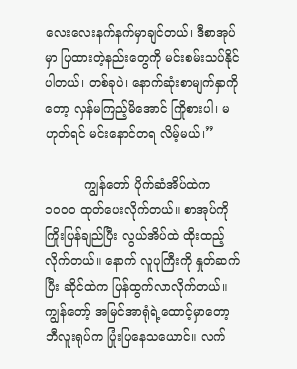လေးလေးနက်နက်မှာချင်တယ်၊ ဒီစာအုပ်မှာ ပြထားတဲ့နည်းတွေကို မင်းစမ်းသပ်နိုင်ပါတယ်၊ တစ်ခုပဲ၊ နောက်ဆုံးစာမျက်နှာကိုတော့ လှန်မကြည့်မိအောင် ကြိုစားပါ၊ မဟုတ်ရင် မင်းနောင်တရ လိမ့်မယ်၊”

          ကျွန်တော် ပိုက်ဆံအိပ်ထဲက ၁၀၀၀ ထုတ်ပေးလိုက်တယ်။ စာအုပ်ကိုကြိုးပြန်ချည်ပြီး လွယ်အိပ်ထဲ ထိုးထည့်လိုက်တယ်။ နောက် လူပုကြီးကို နှုတ်ဆက်ပြီး ဆိုင်ထဲက ပြန်ထွက်လာလိုက်တယ်။ ကျွန်တော့် အမြင်အာရုံရဲ့ထောင့်မှာတော့ ဘီလူးရုပ်က ပြုံးပြနေသယောင်။ လက်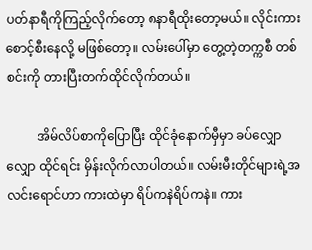ပတ်နာရီကိုကြည့်လိုက်တော့ ၈နာရီထိုးတော့မယ်။ လိုင်းကားစောင့်စီးနေလို့ မဖြစ်တော့။ လမ်းပေါ်မှာ တွေ့တဲ့တက္ကစီ တစ်စင်းကို တားပြီးတက်ထိုင်လိုက်တယ်။

          အိမ်လိပ်စာကိုပြောပြီး ထိုင်ခုံနောက်မှီမှာ ခပ်လျှောလျှော ထိုင်ရင်း မှိန်းလိုက်လာပါတယ်။ လမ်းမီးတိုင်များရဲ့အလင်းရောင်ဟာ ကားထဲမှာ ရိပ်ကနဲရိပ်ကနဲ။ ကား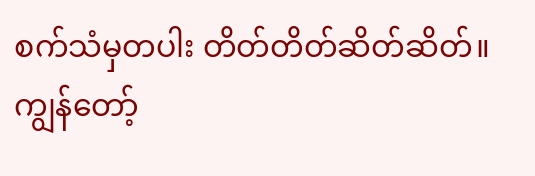စက်သံမှတပါး တိတ်တိတ်ဆိတ်ဆိတ်။ ကျွန်တော့်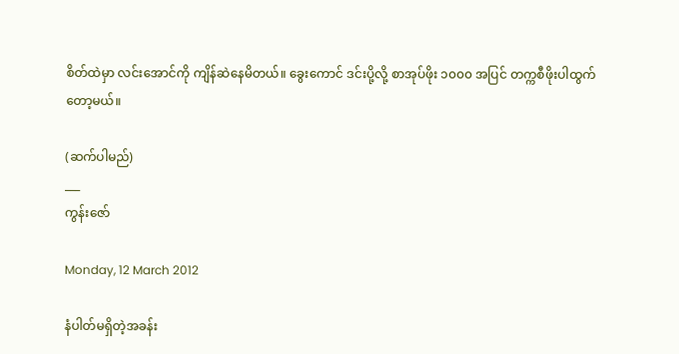စိတ်ထဲမှာ လင်းအောင်ကို ကျိန်ဆဲနေမိတယ်။ ခွေးကောင် ဒင်းပို့လို့ စာအုပ်ဖိုး ၁၀၀၀ အပြင် တက္ကစီဖိုးပါထွက်တော့မယ်။

(ဆက်ပါမည်)
___
ကွန်းဇော်

Monday, 12 March 2012

နံပါတ်မရှိတဲ့အခန်း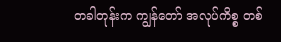တခါတုန်းက ကျွန်တော် အလုပ်ကိစ္စ တစ်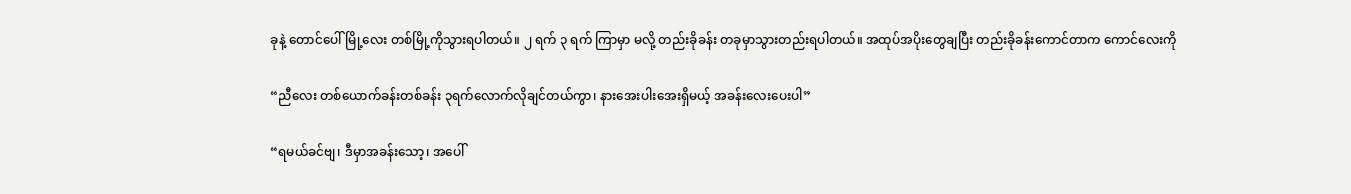ခုနဲ့ တောင်ပေါ်မြို့လေး တစ်မြို့ကိုသွားရပါတယ်။ ၂ ရက် ၃ ရက် ကြာမှာ မလို့ တည်းခိုခန်း တခုမှာသွားတည်းရပါတယ်။ အထုပ်အပိုးတွေချပြီး တည်းခိုခန်းကောင်တာက ကောင်လေးကို

“ညီလေး တစ်ယောက်ခန်းတစ်ခန်း ၃ရက်လောက်လိုချင်တယ်ကွာ၊ နားအေးပါးအေးရှိမယ့် အခန်းလေးပေးပါ”

“ရမယ်ခင်ဗျ၊ ဒီမှာအခန်းသော့၊ အပေါ်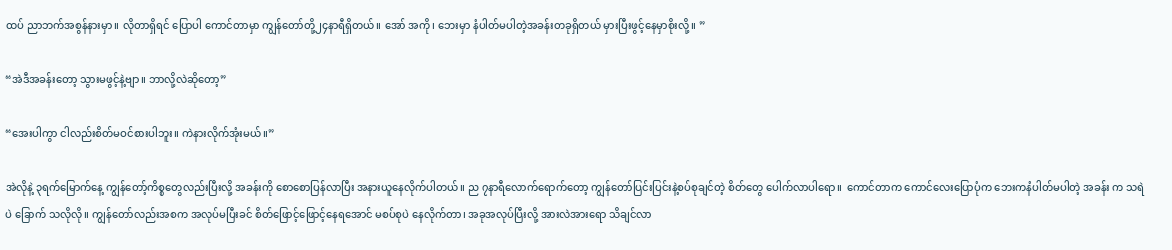ထပ် ညာဘက်အစွန်နားမှာ။ လိုတာရှိရင် ပြောပါ ကောင်တာမှာ ကျွန်တော်တို့၂၄နာရီရှိတယ်။ အော် အကို၊ ဘေးမှာ နံပါတ်မပါတဲ့အခန်းတခုရှိတယ် မှားပြီးဖွင့်နေမှာစိုးလို့။ ”

“အဲဒီအခန်းတော့ သွားမဖွင့်နဲ့ဗျာ။ ဘာလို့လဲဆိုတော့”

“အေးပါကွာ ငါလည်းစိတ်မဝင်စားပါဘူး။ ကဲနားလိုက်အုံးမယ်။”

အဲလိုနဲ့ ၃ရက်မြောက်နေ့ ကျွန်တော့်ကိစ္စတွေလည်းပြီးလို့ အခန်းကို စောစောပြန်လာပြီး အနားယူနေလိုက်ပါတယ်။ ည ၇နာရီလောက်ရောက်တော့ ကျွန်တော်ပြင်းပြင်းနဲ့စပ်စုချင်တဲ့ စိတ်တွေ ပေါက်လာပါရော။  ကောင်တာက ကောင်လေးပြောပုံက ဘေးကနံပါတ်မပါတဲ့ အခန်း က သရဲပဲ ခြောက် သလိုလို။ ကျွန်တော်လည်းအစက အလုပ်မပြီးခင် စိတ်ဖြောင့်ဖြောင့်နေရအောင် မစပ်စုပဲ နေလိုက်တာ၊ အခုအလုပ်ပြီးလို့ အားလဲအားရော သိချင်လာ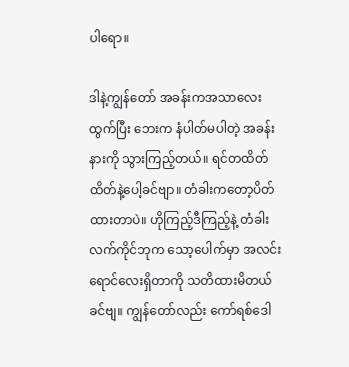ပါရော။

ဒါနဲ့ကျွန်တော် အခန်းကအသာလေးထွက်ပြီး ဘေးက နံပါတ်မပါတဲ့ အခန်းနားကို သွားကြည့်တယ်။ ရင်တထိတ်ထိတ်နဲ့ပေါ့ခင်ဗျာ။ တံခါးကတော့ပိတ်ထားတာပဲ။ ဟိုကြည့်ဒီကြည့်နဲ့ တံခါးလက်ကိုင်ဘုက သော့ပေါက်မှာ အလင်းရောင်လေးရှိတာကို သတိထားမိတယ်ခင်ဗျ။ ကျွန်တော်လည်း ကော်ရစ်ဒေါ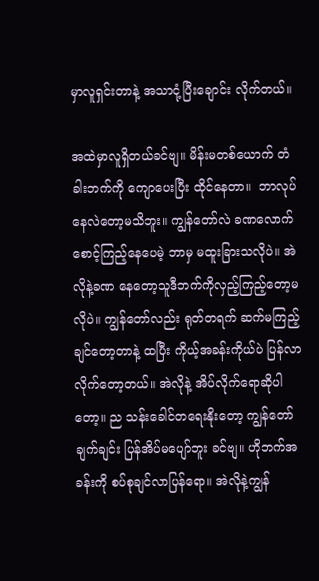မှာလူရှင်းတာနဲ့ အသာငုံ့ပြီးချောင်း လိုက်တယ်။

အထဲမှာလူရှိတယ်ခင်ဗျ။ မိန်းမတစ်ယောက် တံခါးဘက်ကို ကျောပေးပြီး ထိုင်နေတာ။  ဘာလုပ်နေလဲတော့မသိဘူး။ ကျွန်တော်လဲ ခဏလောက်စောင့်ကြည့်နေပေမဲ့ ဘာမှ မထူးခြားသလိုပဲ။ အဲလိုနဲ့ခဏ နေတော့သူဒီဘက်ကိုလှည့်ကြည့်တော့မလိုပဲ။ ကျွန်တော်လည်း ရုတ်တရက် ဆက်မကြည့်ချင်တော့တာနဲ့ ထပြီး ကိုယ့်အခန်းကိုယ်ပဲ ပြန်လာလိုက်တော့တယ်။ အဲလိုနဲ့ အိပ်လိုက်ရောဆိုပါတော့။ ည သန်းခေါင်တရေးနိုးတော့ ကျွန်တော်ချက်ချင်း ပြန်အိပ်မပျော်ဘူး ခင်ဗျ။ ဟိုဘက်အခန်းကို စပ်စုချင်လာပြန်ရော။ အဲလိုနဲ့ကျွန်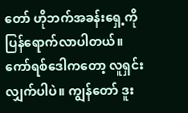တော် ဟိုဘက်အခန်းရှေ့ကို ပြန်ရောက်လာပါတယ်။ ကော်ရစ်ဒေါကတော့ လူရှင်းလျှက်ပါပဲ။ ကျွန်တော် ဒူး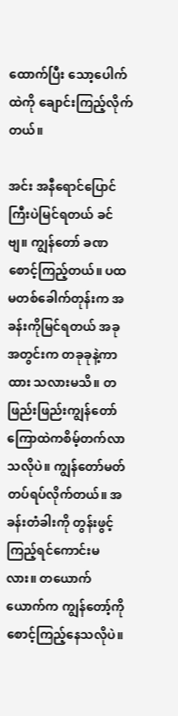ထောက်ပြီး သော့ပေါက်ထဲကို ချောင်းကြည့်လိုက်တယ်။

အင်း အနီရောင်ပြောင်ကြီးပဲမြင်ရတယ် ခင်ဗျ။ ကျွန်တော် ခဏစောင့်ကြည့်တယ်။ ပထမတစ်ခေါက်တုန်းက အခန်းကိုမြင်ရတယ် အခု အတွင်းက တခုခုနဲ့ကာထား သလားမသိ။ တဖြည်းဖြည်းကျွန်တော် ကြောထဲကစိမ့်တက်လာသလိုပဲ။ ကျွန်တော်မတ်တပ်ရပ်လိုက်တယ်။ အခန်းတံခါးကို တွန်းဖွင့်ကြည့်ရင်ကောင်းမလား။ တယောက်ယောက်က ကျွန်တော့်ကို စောင့်ကြည့်နေသလိုပဲ။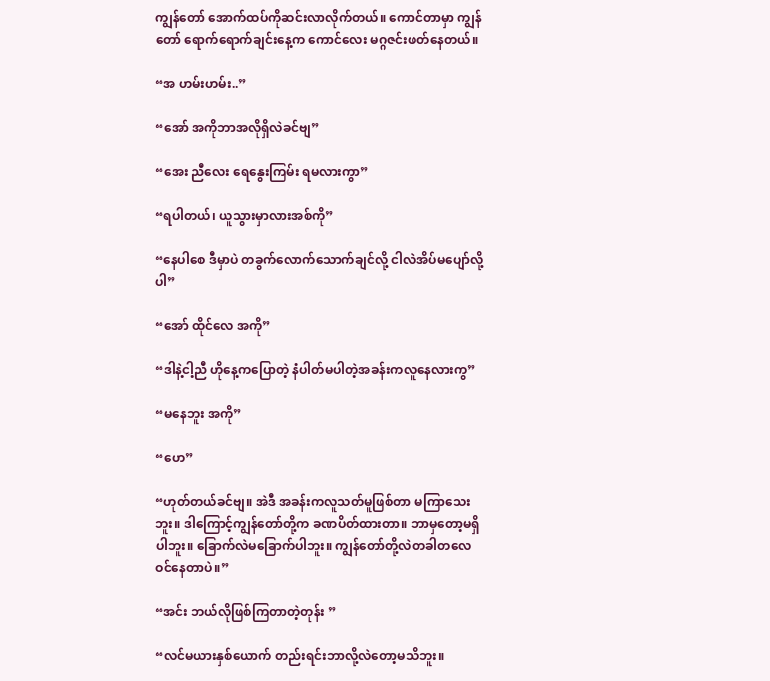ကျွန်တော် အောက်ထပ်ကိုဆင်းလာလိုက်တယ်။ ကောင်တာမှာ ကျွန်တော် ရောက်ရောက်ချင်းနေ့က ကောင်လေး မဂ္ဂဇင်းဖတ်နေတယ်။

“အ ဟမ်းဟမ်း..”

“အော် အကိုဘာအလိုရှိလဲခင်ဗျ”

“အေး ညီလေး ရေနွေးကြမ်း ရမလားကွာ”

“ရပါတယ်၊ ယူသွားမှာလားအစ်ကို”

“နေပါစေ ဒီမှာပဲ တခွက်လောက်သောက်ချင်လို့ ငါလဲအိပ်မပျော်လို့ပါ”

“အော် ထိုင်လေ အကို”

“ဒါနဲ့ငါ့ညီ ဟိုနေ့ကပြောတဲ့ နံပါတ်မပါတဲ့အခန်းကလူနေလားကွ”

“မနေဘူး အကို”

“ဟေ”

“ဟုတ်တယ်ခင်ဗျ။ အဲဒီ အခန်းကလူသတ်မူဖြစ်တာ မကြာသေးဘူး။ ဒါကြောင့်ကျွန်တော်တို့က ခဏပိတ်ထားတာ။ ဘာမှတော့မရှိပါဘူး။ ခြောက်လဲမခြောက်ပါဘူး။ ကျွန်တော်တို့လဲတခါတလေ ဝင်နေတာပဲ။”

“အင်း ဘယ်လိုဖြစ်ကြတာတဲ့တုန်း ”

“လင်မယားနှစ်ယောက် တည်းရင်းဘာလို့လဲတော့မသိဘူး။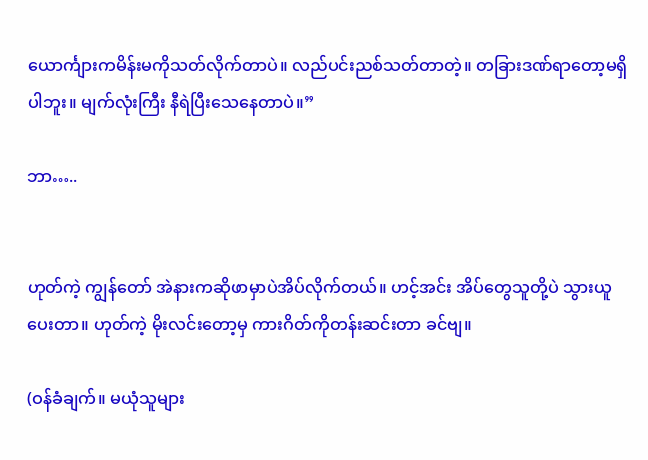ယောင်္ကျားကမိန်းမကိုသတ်လိုက်တာပဲ။ လည်ပင်းညစ်သတ်တာတဲ့။ တခြားဒဏ်ရာတော့မရှိပါဘူး။ မျက်လုံးကြီး နီရဲပြီးသေနေတာပဲ။”

ဘာ…..


ဟုတ်ကဲ့ ကျွန်တော် အဲနားကဆိုဖာမှာပဲအိပ်လိုက်တယ်။ ဟင့်အင်း အိပ်တွေသူတို့ပဲ သွားယူပေးတာ။ ဟုတ်ကဲ့ မိုးလင်းတော့မှ ကားဂိတ်ကိုတန်းဆင်းတာ ခင်ဗျ။

(ဝန်ခံချက်။ မယုံသူများ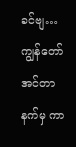ခင်ဗျ…ကျွန်တော် အင်တာနက်မှ ကာ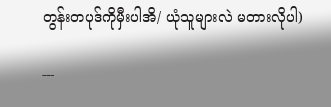တွန်းတပုဒ်ကိုမှီးပါအိ/ ယုံသူများလဲ မတားလိုပါ)

---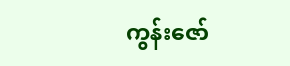ကွန်းဇော်